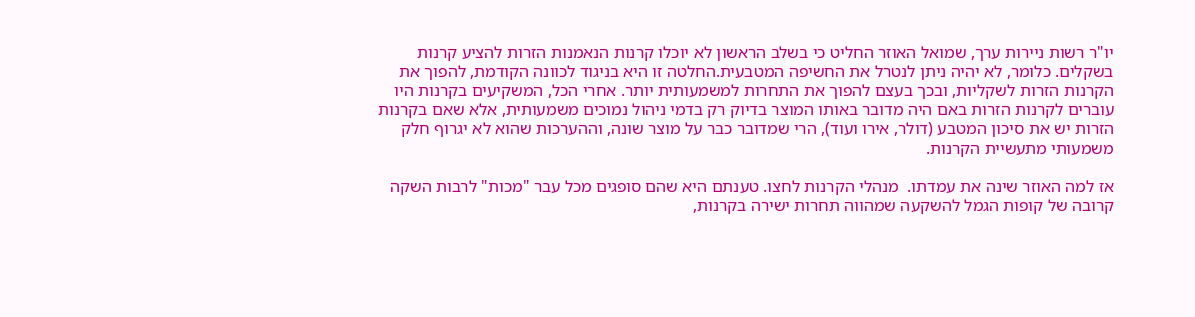יו"ר רשות ניירות ערך, שמואל האוזר החליט כי בשלב הראשון לא יוכלו קרנות הנאמנות הזרות להציע קרנות בשקלים. כלומר, לא יהיה ניתן לנטרל את החשיפה המטבעית.החלטה זו היא בניגוד לכוונה הקודמת, להפוך את הקרנות הזרות לשקליות, ובכך בעצם להפוך את התחרות למשמעותית יותר. אחרי הכל, המשקיעים בקרנות היו עוברים לקרנות הזרות באם היה מדובר באותו המוצר בדיוק רק בדמי ניהול נמוכים משמעותית, אלא שאם בקרנות הזרות יש את סיכון המטבע (דולר, אירו ועוד), הרי שמדובר כבר על מוצר שונה, וההערכות שהוא לא יגרוף חלק משמעותי מתעשיית הקרנות.

אז למה האוזר שינה את עמדתו.  מנהלי הקרנות לחצו. טענתם היא שהם סופגים מכל עבר "מכות" לרבות השקה קרובה של קופות הגמל להשקעה שמהווה תחרות ישירה בקרנות,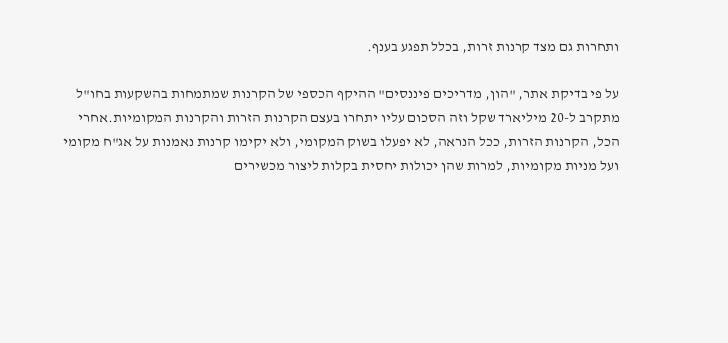ותחרות גם מצד קרנות זרות, בכלל תפגע בענף.

על פי בדיקת אתר, "הון, מדריכים פיננסים" ההיקף הכספי של הקרנות שמתמחות בהשקעות בחו"ל מתקרב ל-20 מיליארד שקל וזה הסכום עליו יתחרו בעצם הקרנות הזרות והקרנות המקומיות.אחרי הכל, הקרנות הזרות, ככל הנראה, לא יפעלו בשוק המקומי, ולא יקימו קרנות נאמנות על אג"ח מקומי ועל מניות מקומיות, למרות שהן יכולות יחסית בקלות ליצור מכשירים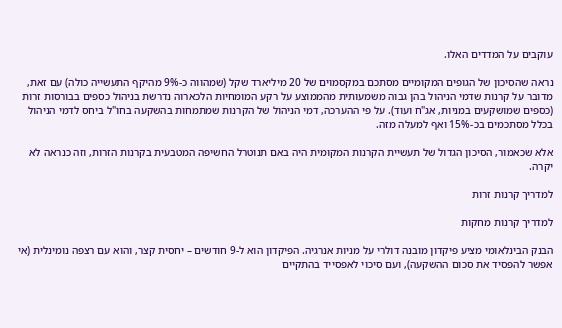עוקבים על המדדים האלו.

נראה שהסיכון של הגופים המקומיים מסתכם במקסמוים של 20 מיליארד שקל (שמהווה כ-9% מהיקף התעשייה כולה) עם זאת, מדובר על קרנות שדמי הניהול בהן גבוה משמעותית מהממוצע על רקע המומחיות הלכארוה נדרשת בניהול כספים בבורסות זרות (כספים שמושקעים במניות, אג"ח ועוד). על פי ההערכה, דמי הניהול של הקרנות שמתמחות בהשקעה בחו"ל ביחס לדמי הניהול בכלל מסתכמים בכ-15% ואף למעלה מזה.

אלא שכאמור, הסיכון הגדול של תעשיית הקרנות המקומית היה באם תנוטרל החשיפה המטבעית בקרנות הזרות, וזה כנראה לא יקרה.

למדריך קרנות זרות

למדריך קרנות מחקות

הבנק הבינלאומי מציע פיקדון מובנה דולרי על מניות אנרגיה. הפיקדון הוא ל-9 חודשים – יחסית קצר, והוא עם רצפה נומינלית (אי אפשר להפסיד את סכום ההשקעה), ועם סיכוי לאפסייד בהתקיים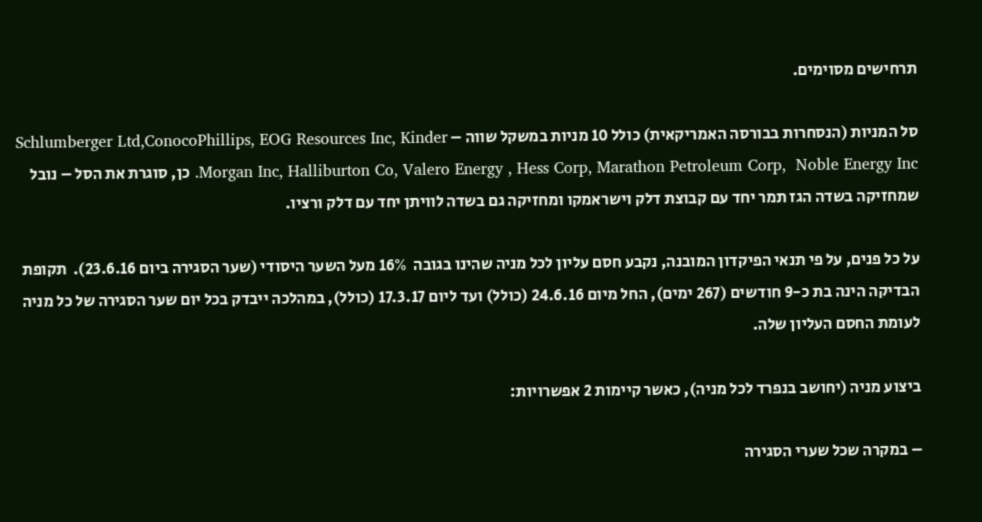תרחישים מסוימים.

סל המניות (הנסחרות בבורסה האמריקאית) כולל 10 מניות במשקל שווה – Schlumberger Ltd,ConocoPhillips, EOG Resources Inc, Kinder Morgan Inc, Halliburton Co, Valero Energy , Hess Corp, Marathon Petroleum Corp,  Noble Energy Inc. כן, סוגרת את הסל – נובל שמחזיקה בשדה הגז תמר יחד עם קבוצת דלק וישראמקו ומחזיקה גם בשדה לוויתן יחד עם דלק ורציו.

על כל פנים, על פי תנאי הפיקדון המובנה, נקבע חסם עליון לכל מניה שהינו בגובה  16% מעל השער היסודי (שער הסגירה ביום 23.6.16).  תקופת הבדיקה הינה בת כ-9 חודשים (267 ימים), החל מיום 24.6.16 (כולל) ועד ליום 17.3.17 (כולל), במהלכה ייבדק בכל יום שער הסגירה של כל מניה לעומת החסם העליון שלה.

ביצוע מניה (יחושב בנפרד לכל מניה), כאשר קיימות 2 אפשרויות:

– במקרה שכל שערי הסגירה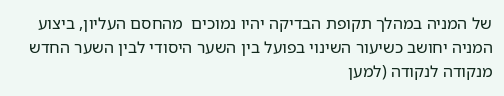של המניה במהלך תקופת הבדיקה יהיו נמוכים  מהחסם העליון, ביצוע המניה יחושב כשיעור השינוי בפועל בין השער היסודי לבין השער החדש מנקודה לנקודה (למען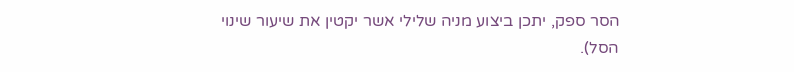הסר ספק, יתכן ביצוע מניה שלילי אשר יקטין את שיעור שינוי הסל).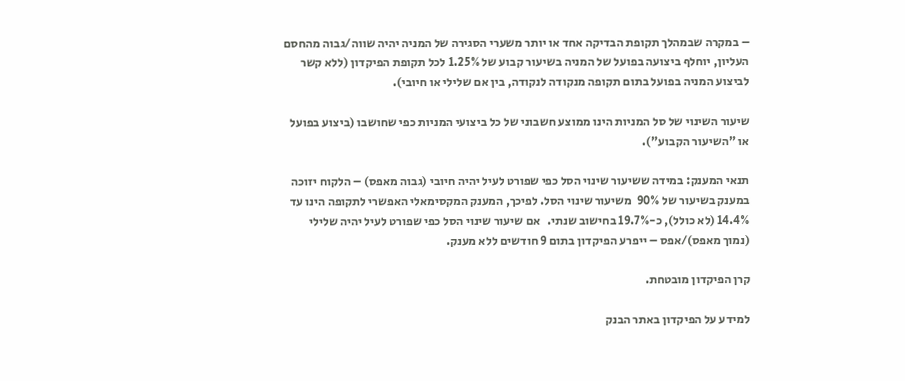– במקרה שבמהלך תקופת הבדיקה אחד או יותר משערי הסגירה של המניה יהיה שווה/גבוה מהחסם העליון, יוחלף ביצועה בפועל של המניה בשיעור קבוע של 1.25% לכל תקופת הפיקדון (ללא קשר לביצוע המניה בפועל בתום תקופה מנקודה לנקודה, בין אם שלילי או חיובי).

שיעור השינוי של סל המניות הינו ממוצע חשבוני של כל ביצועי המניות כפי שחושבו (ביצוע בפועל או "השיעור הקבוע").

תנאי המענק: במידה ששיעור שינוי הסל כפי שפורט לעיל יהיה חיובי (גבוה מאפס) – הלקוח יזוכה במענק בשיעור של 90%  משיעור שינוי הסל. לפיכך, המענק המקסימאלי האפשרי לתקופה הינו עד 14.4% (לא כולל), כ-19.7% בחישוב שנתי.   אם שיעור שינוי הסל כפי שפורט לעיל יהיה שלילי (נמוך מאפס)/אפס – ייפרע הפיקדון בתום 9 חודשים ללא מענק.

קרן הפיקדון מובטחת.

למידע על הפיקדון באתר הבנק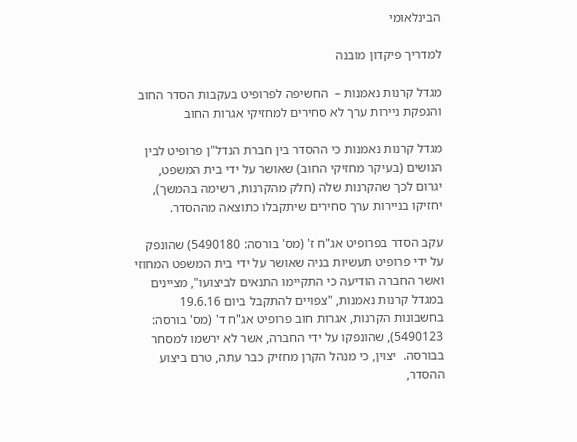הבינלאומי

למדריך פיקדון מובנה

מגדל קרנות נאמנות –  החשיפה לפרופיט בעקבות הסדר החוב והנפקת ניירות ערך לא סחירים למחזיקי אגרות החוב

מגדל קרנות נאמנות כי ההסדר בין חברת הנדל"ן פרופיט לבין הנושים (בעיקר מחזיקי החוב) שאושר על ידי בית המשפט, יגרום לכך שהקרנות שלה (חלק מהקרנות, רשימה בהמשך), יחזיקו בניירות ערך סחירים שיתקבלו כתוצאה מההסדר.

עקב הסדר בפרופיט אג"ח ז' (מס' בורסה: 5490180) שהונפק על ידי פרופיט תעשיות בניה שאושר על ידי בית המשפט המחוזי ואשר החברה הודיעה כי התקיימו התנאים לביצועו", מציינים במגדל קרנות נאמנות, "צפויים להתקבל ביום 19.6.16 בחשבונות הקרנות, אגרות חוב פרופיט אג"ח ד' (מס' בורסה: 5490123), שהונפקו על ידי החברה, אשר לא ירשמו למסחר בבורסה.  יצוין, כי מנהל הקרן מחזיק כבר עתה, טרם ביצוע ההסדר,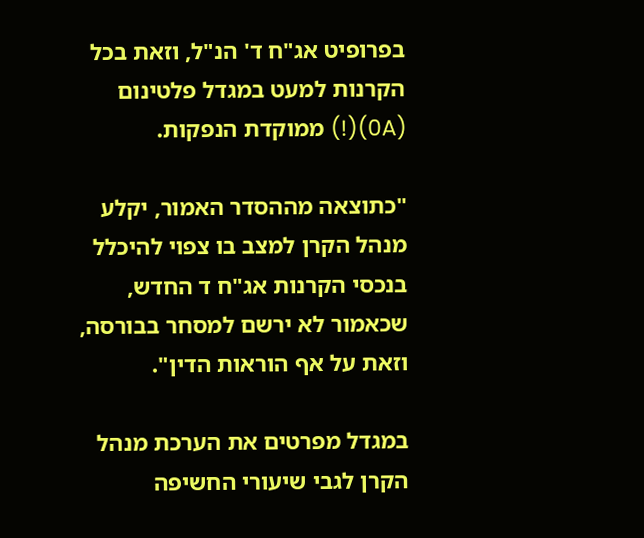בפרופיט אג"ח ד' הנ"ל, וזאת בכל הקרנות למעט במגדל פלטינום (0A)(!) ממוקדת הנפקות.

"כתוצאה מההסדר האמור, יקלע מנהל הקרן למצב בו צפוי להיכלל בנכסי הקרנות אג"ח ד החדש, שכאמור לא ירשם למסחר בבורסה, וזאת על אף הוראות הדין".

במגדל מפרטים את הערכת מנהל הקרן לגבי שיעורי החשיפה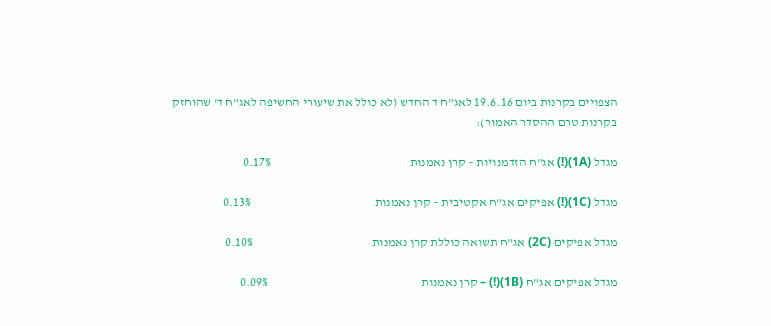הצפויים בקרנות ביום 19.6.16 לאג"ח ד החדש (לא כולל את שיעורי החשיפה לאג"ח ד' שהוחזק בקרנות טרם ההסדר האמור):

מגדל (1A)(!) אג"ח הזדמנויות – קרן נאמנות                                                        0.17%

מגדל (1C)(!) אפיקים אג"ח אקטיבית – קרן נאמנות                                                  0.13%

מגדל אפיקים (2C) אג"ח תשואה כוללת קרן נאמנות                                                0.10%

מגדל אפיקים אג"ח (1B)(!) – קרן נאמנות                                                              0.09%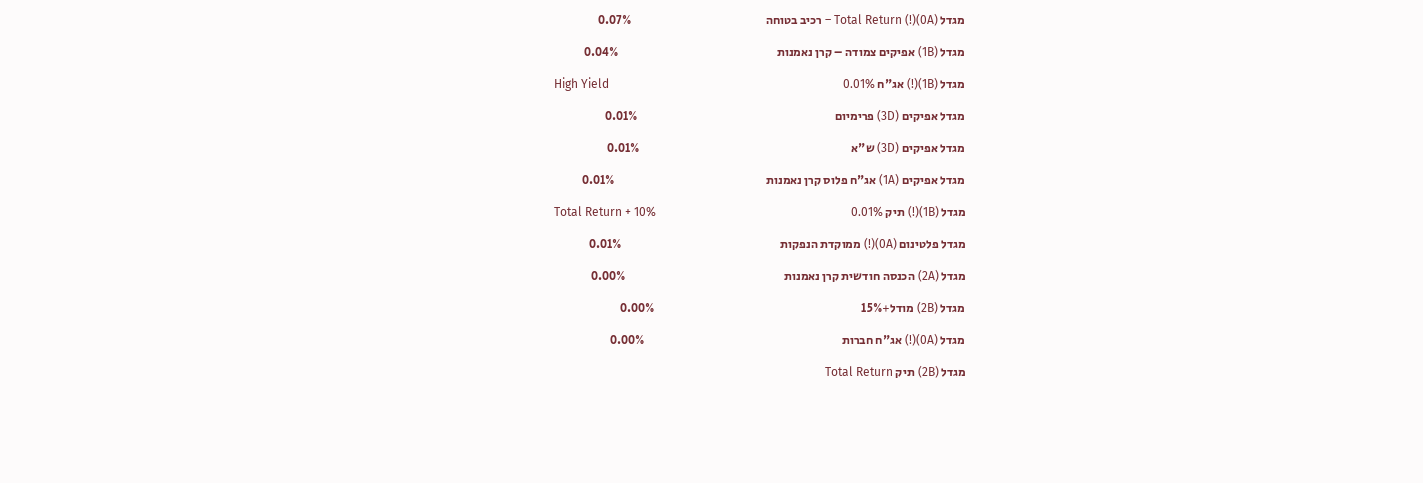מגדל (0A)(!) Total Return – רכיב בטוחה                                                        0.07%

מגדל (1B) אפיקים צמודה – קרן נאמנות                                                                  0.04%

מגדל (1B)(!) אג"ח High Yield                                                                              0.01%

מגדל אפיקים (3D) פרימיום                                                                                  0.01%

מגדל אפיקים (3D) ש"א                                                                                        0.01%

מגדל אפיקים (1A) אג"ח פלוס קרן נאמנות                                                               0.01%

מגדל (1B)(!) תיק Total Return + 10%                                                                 0.01%

מגדל פלטינום (0A)(!) ממוקדת הנפקות                                                                  0.01%

מגדל (2A) הכנסה חודשית קרן נאמנות                                                                  0.00%

מגדל (2B) מודל+15%                                                                                      0.00%

מגדל (0A)(!) אג"ח חברות                                                                                  0.00%

מגדל (2B) תיק Total Return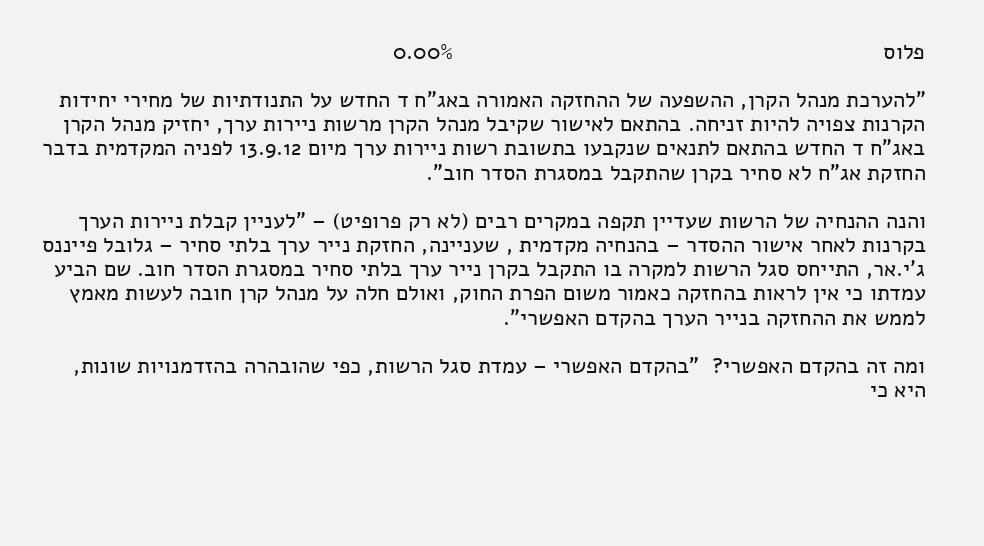פלוס                                                                     0.00%

"להערכת מנהל הקרן, ההשפעה של ההחזקה האמורה באג"ח ד החדש על התנודתיות של מחירי יחידות הקרנות צפויה להיות זניחה. בהתאם לאישור שקיבל מנהל הקרן מרשות ניירות ערך, יחזיק מנהל הקרן באג"ח ד החדש בהתאם לתנאים שנקבעו בתשובת רשות ניירות ערך מיום 13.9.12 לפניה המקדמית בדבר החזקת אג"ח לא סחיר בקרן שהתקבל במסגרת הסדר חוב".

והנה ההנחיה של הרשות שעדיין תקפה במקרים רבים (לא רק פרופיט) – "לעניין קבלת ניירות הערך בקרנות לאחר אישור ההסדר – בהנחיה מקדמית , שעניינה, החזקת נייר ערך בלתי סחיר – גלובל פייננס ג'י.אר, התייחס סגל הרשות למקרה בו התקבל בקרן נייר ערך בלתי סחיר במסגרת הסדר חוב. שם הביע עמדתו כי אין לראות בהחזקה כאמור משום הפרת החוק, ואולם חלה על מנהל קרן חובה לעשות מאמץ לממש את ההחזקה בנייר הערך בהקדם האפשרי".

ומה זה בהקדם האפשרי?  "בהקדם האפשרי – עמדת סגל הרשות, כפי שהובהרה בהזדמנויות שונות, היא כי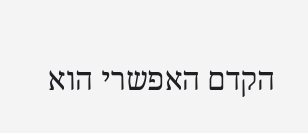הקדם האפשרי הוא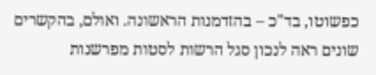כפשוטו, בד"כ – בהזדמנות הראשונה. ואולם, בהקשרים שונים ראה לנכון סגל הרשות לסטות מפרשנות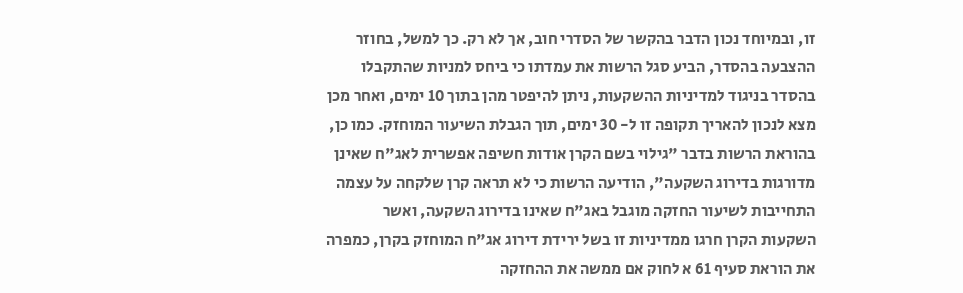זו, ובמיוחד נכון הדבר בהקשר של הסדרי חוב, אך לא רק. כך למשל, בחוזר ההצבעה בהסדר, הביע סגל הרשות את עמדתו כי ביחס למניות שהתקבלו בהסדר בניגוד למדיניות ההשקעות, ניתן להיפטר מהן בתוך 10 ימים, ואחר מכן מצא לנכון להאריך תקופה זו ל- 30 ימים, תוך הגבלת השיעור המוחזק. כמו כן, בהוראת הרשות בדבר "גילוי בשם הקרן אודות חשיפה אפשרית לאג"ח שאינן מדורגות בדירוג השקעה", הודיעה הרשות כי לא תראה קרן שלקחה על עצמה התחייבות לשיעור החזקה מוגבל באג"ח שאינו בדירוג השקעה, ואשר השקעות הקרן חרגו ממדיניות זו בשל ירידת דירוג אג"ח המוחזק בקרן, כמפרה את הוראת סעיף 61 א לחוק אם ממשה את ההחזקה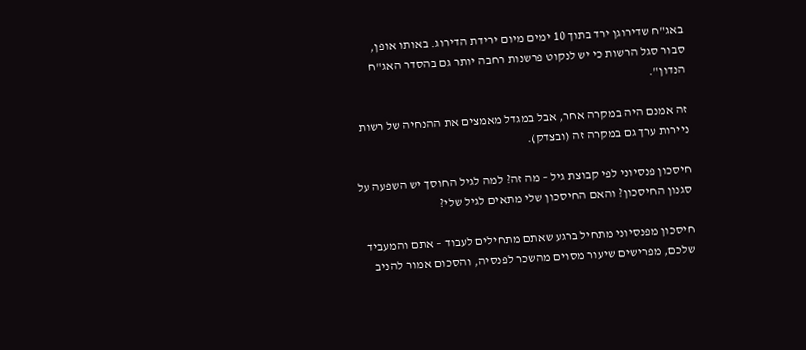באג"ח שדירוגן ירד בתוך 10 ימים מיום ירידת הדירוג. באותו אופן, סבור סגל הרשות כי יש לנקוט פרשנות רחבה יותר גם בהסדר האג"ח הנדון".

זה אמנם היה במקרה אחר, אבל במגדל מאמצים את ההנחיה של רשות ניירות ערך גם במקרה זה (ובצדק).

חיסכון פנסיוני לפי קבוצת גיל – מה זה? למה לגיל החוסך יש השפעה על סגנון החיסכון? והאם החיסכון שלי מתאים לגיל שלי?

חיסכון מפנסיוני מתחיל ברגע שאתם מתחילים לעבוד – אתם והמעביד שלכם, מפרישים שיעור מסוים מהשכר לפנסיה, והסכום אמור להניב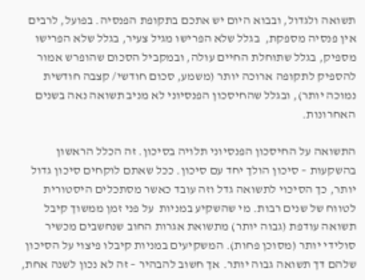תשואה ולגדול, ובבוא היום יש אתכם בתקופת הפנסיה. בפועל, לרבים אין פנסיה מספקת,  בגלל שלא הפרישו מגיל צעיר, בגלל שלא הפרישו מספיק, בגלל שתוחלת החיים עולה, ובמקביל הסכום שהופרש אמור להספיק לתקופה ארוכה יותר (משמע, סכום חודשי/ קצבה חודשית נמוכה יותר), ובגלל שהחיסכון הפנסיוני לא מניב תשואה נאה בשנים האחרונות.

התשואה על החיסכון הפנסיוני תלויה בסיכון. זה הכלל הראשון בהשקעות – סיכון הולך יחד עם סיכון. ככל שאתם לוקחים סיכון גדול יותר, כך הסיכוי לתשואה גדל וזה עובד כאשר מסתכלים היסטורית לטווח של שנים רבות. מי שהשקיע במניות  על פני זמן ממשוך קיבל תשואה עודפת (גבוה יותר) מתשואת אגרות החוב שנחשבים מכשיר סולידי יותר (מסוכן פחות). המשקיעים במניות קיבלו פיצוי על הסיכון שלהם דך תשואה גבוה יותר. אך חשוב להבהיר – זה לא נכון לשנה אחת,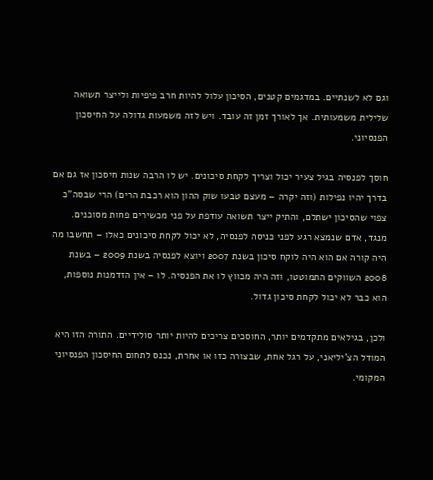וגם לא לשנתיים. במדגמים קטנים, הסיכון עלול להיות חרב פיפיות ולייצר תשואה שלילית משמעותית. אך לאורך זמן זה עובד. ויש לזה משמעות גדולה על החיסכון הפנסיוני.

חוסך לפנסיה בגיל צעיר יכול וצריך לקחת סיכונים. יש לו הרבה שנות חיסכון אז גם אם בדרך יהיו נפילות (וזה יקרה – מעצם טבעו שוק ההון הוא רכבת הרים) הרי שבסה"כ צפוי שהסיכון ישתלם, והתיק ייצר תשואה עודפת על פני מכשירים פחות מסוכנים. מנגד, אדם שנמצא רגע לפני כניסה לפנסיה, לא יכול לקחת סיכונים כאלו – תחשבו מה היה קורה אם הוא היה לוקח סיכון בשנת 2007 ויוצא לפנסיה בשנת 2009 – בשנת 2008 השווקים התמוטטו, וזה היה מכווץ לו את הפנסיה. לו – אין הזדמנות נוספות, הוא כבר לא יכול לקחת סיכון גדול.

ולכן, בגילאים מתקדמים יותר, החוסכים צריכים להיות יותר סולידיים. התורה הזו היא המודל הצ'יליאני, על רגל אחת, שבצורה כזו או אחרת, נכנס לתחום החיסכון הפנסיוני המקומי.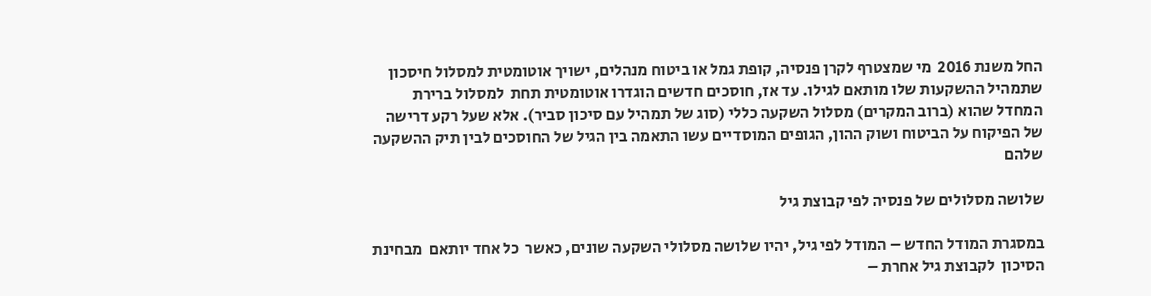החל משנת 2016  מי שמצטרף לקרן פנסיה, קופת גמל או ביטוח מנהלים, ישויך אוטומטית למסלול חיסכון שתמהיל ההשקעות שלו מותאם לגילו. עד אז, חוסכים חדשים הוגדרו אוטומטית תחת  למסלול ברירת המחדל שהוא (ברוב המקרים) מסלול השקעה כללי (סוג של תמהיל עם סיכון סביר). אלא שעל רקע דרישה של הפיקוח על הביטוח ושוק ההון, הגופים המוסדיים עשו התאמה בין הגיל של החוסכים לבין תיק ההשקעה שלהם

שלושה מסלולים של פנסיה לפי קבוצת גיל

במסגרת המודל החדש – המודל לפי גיל, יהיו שלושה מסלולי השקעה שונים, כאשר  כל אחד יותאם  מבחינת הסיכון  לקבוצת גיל אחרת –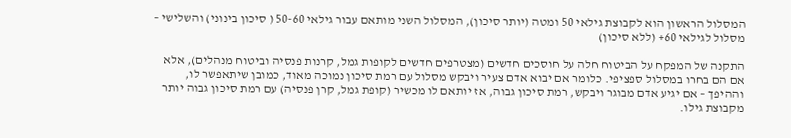המסלול הראשון הוא לקבוצת גילאי 50 ומטה (יותר סיכון), המסלול השני מותאם עבור גילאי 50-60 ( סיכון בינוני) והשלישי – מסלול לגילאי 60+ (ללא סיכון)

התקנה של המפקח על הביטוח חלה על חוסכים חדשים (מצטרפים חדשים לקופות גמל, קרנות פנסיה וביטוח מנהלים), אלא אם הם בחרו במסלול ספציפי. כלומר אם יבוא אדם צעיר ויבקש מסלול עם רמת סיכון נמוכה מאוד, כמובן שיתאפשר לו, וההיפך – אם יגיע אדם מבוגר ויבקש, רמת סיכון גבוה, אז יותאם לו מכשיר (קופת גמל, קרן פנסיה) עם רמת סיכון גבוה יותר מקבוצת גילו.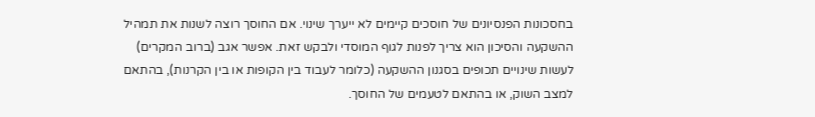בחסכונות הפנסיונים של חוסכים קיימים לא ייערך שינוי. אם החוסך רוצה לשנות את תמהיל ההשקעה והסיכון הוא צריך לפנות לגוף המוסדי ולבקש זאת. אפשר אגב (ברוב המקרים) לעשות שינויים תכופים בסגנון ההשקעה (כלומר לעבוד בין הקופות או בין הקרנות), בהתאם למצב השוק, או בהתאם לטעמים של החוסך.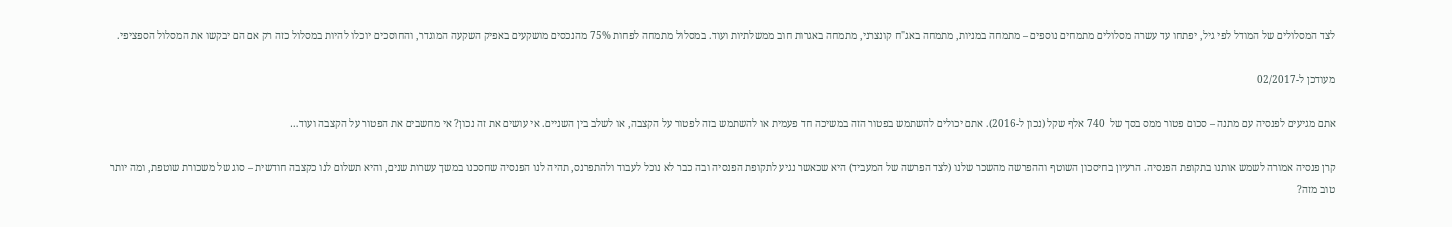לצד המסלולים של המודל לפי גיל, יפתחו עד עשרה מסלולים מתמחים נוספים – מתמחה במניות, מתמחה באג"ח קונצרני, מתמחה באגרות חוב ממשלתיות ועוד. במסלול מתמחה לפחות 75% מהנכסים מושקעים באפיק השקעה המוגדר, והחוסכים יוכלו להיות במסלול כזה רק אם הם יבקשו את המסלול הספציפי.

מעודכן ל-02/2017

אתם מגיעים לפנסיה עם מתנה – סכום פטור ממס בסך של  740 אלף שקל (נכון ל-2016). אתם יכולים להשתמש בפטור הזה במשיכה חד פעמית או להשתמש בזה לפטור על הקצבה, או לשלב בין השניים. אי עושים את זה נכון? אי מחשבים את הפטור על הקצבה ועוד…

קרן פנסיה אמורה לשמש אותנו בתקופת הפנסיה. הרעיון בחיסכון השוטף וההפרשה מהשכר שלנו (לצד הפרשה של המעביד) היא שכאשר נגיע לתקופת הפנסיה ובה כבר לא נוכל לעבוד ולהתפרנס, תהיה לנו הפנסיה שחסכנו במשך עשרות שנים, והיא תשלום לנו כקצבה חודשית – סוג של משכורת שוטפת, ומה יותר טוב מזה?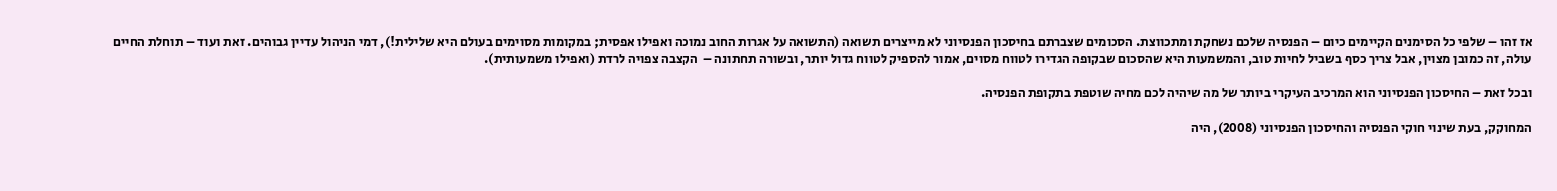אז זהו – שלפי כל הסימנים הקיימים כיום – הפנסיה שלכם נשחקת ומתכווצת. הסכומים שצברתם בחיסכון הפנסיוני לא מייצרים תשואה (התשואה על אגרות החוב נמוכה ואפילו אפסית; במקומות מסוימים בעולם היא שלילית!), דמי הניהול עדיין גבוהים. זאת ועוד – תוחלת החיים עולה, זה כמובן מצוין, אבל צריך כסף בשביל לחיות טוב, והמשמעות היא שהסכום שבקופה הגדירו לטווח מסוים, אמור להספיק לטווח גדול יותר, ובשורה תחתונה –  הקצבה צפויה לרדת (ואפילו משמעותית).

ובכל זאת – החיסכון הפנסיוני הוא המרכיב העיקרי ביותר של מה שיהיה לכם מחיה שוטפת בתקופת הפנסיה.

המחוקק, בעת שינוי חוקי הפנסיה והחיסכון הפנסיוני (2008), היה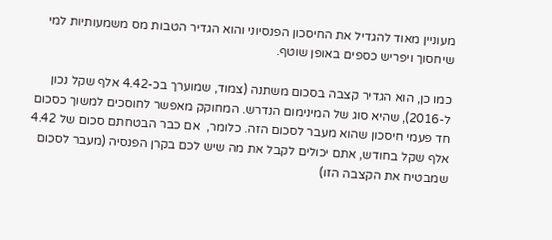מעוניין מאוד להגדיל את החיסכון הפנסיוני והוא הגדיר הטבות מס משמעותיות למי שיחסוך ויפריש כספים באופן שוטף.

כמו כן, הוא הגדיר קצבה בסכום משתנה (צמוד, שמוערך בכ-4.42 אלף שקל נכון ל-2016), שהיא סוג של המינימום הנדרש. המחוקק מאפשר לחוסכים למשוך כסכום חד פעמי חיסכון שהוא מעבר לסכום הזה. כלומר,  אם כבר הבטחתם סכום של 4.42 אלף שקל בחודש, אתם יכולים לקבל את מה שיש לכם בקרן הפנסיה (מעבר לסכום שמבטיח את הקצבה הזו)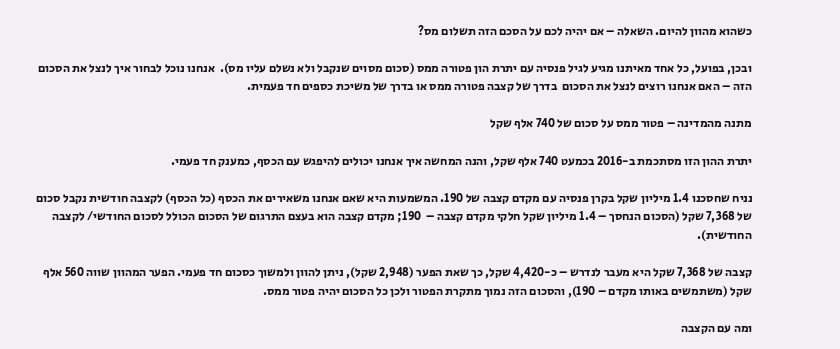כשהוא מהוון להיום. השאלה – אם יהיה לכם על הסכם הזה תשלום מס?

ובכן, בפועל, כל אחד מאיתנו מגיע לגיל פנסיה עם יתרת הון פטורה ממס (סכום מסוים שנקבל ולא נשלם עליו מס).  אנחנו נוכל לבחור איך לנצל את הסכום הזה – האם אנחנו רוצים לנצל את הסכום  בדרך של קצבה פטורה ממס או בדרך של משיכת כספים חד פעמית.

מתנה מהמדינה – פטור ממס על סכום של 740 אלף שקל

יתרת ההון הזו מסתכמת ב-2016 בכמעט 740 אלף שקל, והנה המחשה איך אנחנו יכולים להיפגש עם הכסף, כמענק חד פעמי.

נניח שחסכנו 1.4 מיליון שקל בקרן פנסיה עם מקדם קצבה של 190. המשמעות היא שאם אנחנו משאירים את הכסף (כל הכסף) לקצבה חודשית נקבל סכום של 7,368 שקל (הסכום הנחסך – 1.4 מיליון שקל חלקי מקדם קצבה –  190; מקדם קצבה הוא בעצם התרגום של הסכום הכולל לסכום החודשי/ לקצבה החודשית).

קצבה של 7,368 שקל היא מעבר לנדרש – כ-4,420 שקל, כך שאת הפער (2,948 שקל), ניתן להוון ולמשוך כסכום חד פעמי. הפער המהוון שווה 560 אלף שקל (משתמשים באותו מקדם – 190), והסכום הזה נמוך מתקרת הפטור ולכן כל הסכום יהיה פטור ממס.

ומה עם הקצבה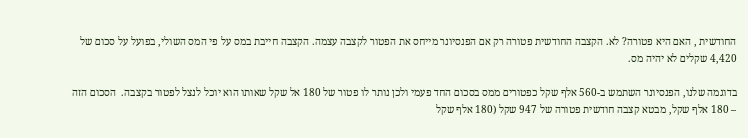החודשית , האם היא פטורה? לא. הקצבה החודשית פטורה רק אם הפנסיונר מייחס את הפטור לקצבה עצמה. הקצבה חייבת במס על פי המס השולי, בפועל על סכום של 4,420 שקלים לא יהיה מס.

בדוגמה שלנו, הפנסיונר השתמש ב-560 אלף שקל כפטורים ממס בסכום החד פעמי ולכן נותר לו פטור של 180 אל שקל שאותו הוא יוכל לנצל לפטור בקצבה.  הסכום הזה – 180 אלף שקל, מבטא קצבה חודשית פטורה של 947 שקל (180 אלף שקל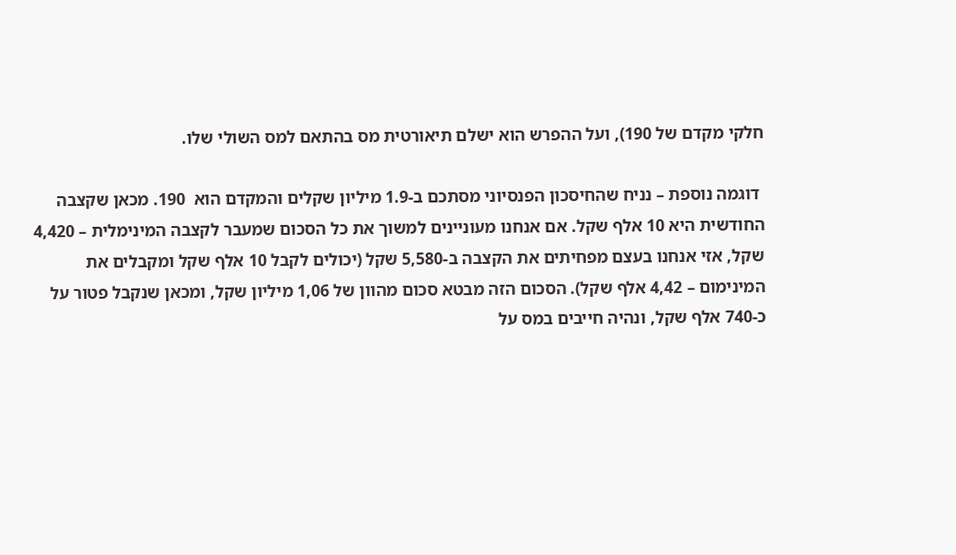חלקי מקדם של 190), ועל ההפרש הוא ישלם תיאורטית מס בהתאם למס השולי שלו.

 דוגמה נוספת – נניח שהחיסכון הפנסיוני מסתכם ב-1.9 מיליון שקלים והמקדם הוא  190. מכאן שקצבה החודשית היא 10 אלף שקל. אם אנחנו מעוניינים למשוך את כל הסכום שמעבר לקצבה המינימלית – 4,420 שקל, אזי אנחנו בעצם מפחיתים את הקצבה ב-5,580 שקל (יכולים לקבל 10 אלף שקל ומקבלים את המינימום – 4,42 אלף שקל). הסכום הזה מבטא סכום מהוון של 1,06 מיליון שקל, ומכאן שנקבל פטור על כ-740 אלף שקל, ונהיה חייבים במס על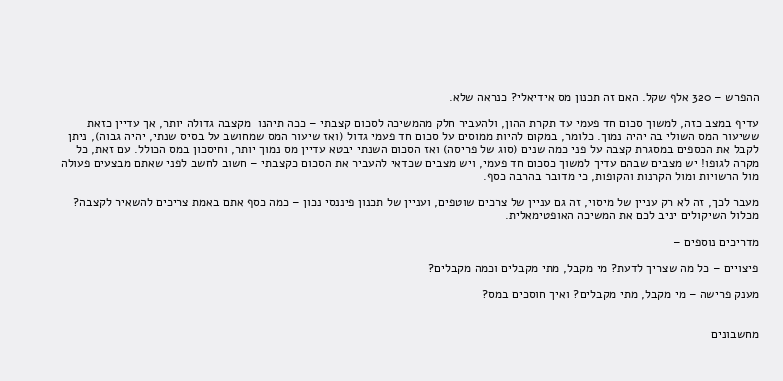ההפרש – 320 אלף שקל. האם זה תכנון מס אידיאלי? כנראה שלא.

עדיף במצב כזה, למשוך סכום חד פעמי עד תקרת ההון, ולהעביר חלק מהמשיכה לסכום קצבתי – ככה תיהנו  מקצבה גדולה יותר, אך עדיין כזאת ששיעור המס השולי בה יהיה נמוך. כלומר, במקום להיות ממוסים על סכום חד פעמי גדול (ואז שיעור המס שמחושב על בסיס שנתי, יהיה גבוה), ניתן לקבל את הכספים במסגרת קצבה על פני כמה שנים (סוג של פריסה) ואז הסכום השנתי יבטא עדיין מס נמוך יותר, וחיסכון במס הכולל. עם זאת, כל מקרה לגופו! יש מצבים שבהם עדיך למשוך כסכום חד פעמי, ויש מצבים שכדאי להעביר את הסכום כקצבתי – חשוב לחשב לפני שאתם מבצעים פעולה מול הרשויות ומול הקרנות והקופות, כי מדובר בהרבה כסף.

מעבר לכך, זה לא רק עניין של מיסוי, זה גם עניין של צרכים שוטפים, ועניין של תכנון פיננסי נכון – כמה כסף אתם באמת צריכים להשאיר לקצבה? מכלול השיקולים יניב לכם את המשיכה האופטימאלית.

מדריכים נוספים –

פיצויים – כל מה שצריך לדעת? מי מקבל, מתי מקבלים וכמה מקבלים?

מענק פרישה – מי מקבל, מתי מקבלים? ואיך חוסכים במס?


מחשבונים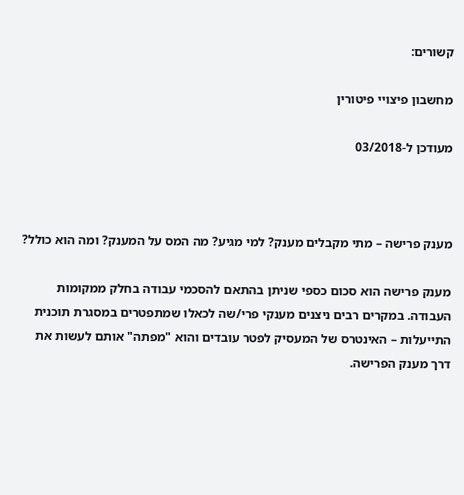קשורים:

מחשבון פיצויי פיטורין

מעודכן ל-03/2018



מענק פרישה – מתי מקבלים מענק? למי מגיע? מה המס על המענק? ומה הוא כולל?

מענק פרישה הוא סכום כספי שניתן בהתאם להסכמי עבודה בחלק ממקומות העבודה. במקרים רבים ניצנים מענקי פרי/שה לכאלו שמתפטרים במסגרת תוכנית התייעלות – האינטרס של המעסיק לפטר עובדים והוא "מפתה" אותם לעשות את דרך מענק הפרישה.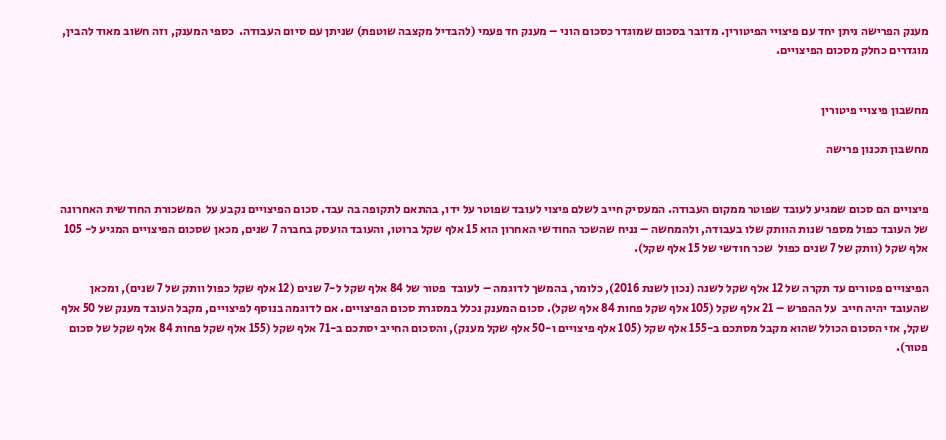מענק הפרישה ניתן יחד עם פיצויי הפיטורין. מדובר בסכום שמוגדר כסכום הוני – מענק חד פעמי (להבדיל מקצבה שוטפת) שניתן עם סיום העבודה.  כספי המענק, וזה חשוב מאוד להבין, מוגדרים כחלק מסכום הפיצויים.


מחשבון פיצויי פיטורין

מחשבון תכנון פרישה


פיצויים הם סכום שמגיע לעובד שפוטר ממקום העבודה. המעסיק חייב לשלם פיצוי לעובד שפוטר על ידו, בהתאם לתקופה בה עבד. סכום הפיצויים נקבע על  המשכורת החודשית האחרונה של העובד כפול מספר שנות הוותק שלו בעבודה, ולהמחשה – נניח שהשכר החודשי האחרון הוא 15 אלף שקל ברוטו, והעובד הועסק בחברה 7 שנים, מכאן שסכום הפיצויים המגיע ל- 105 אלף שקל (וותק של 7 שנים כפול  שכר חודשי של 15 אלף שקל).

הפיצויים פטורים עד תקרה של 12 אלף שקל לשנה (נכון לשנת 2016), כלומר, בהמשך לדוגמה – לעובד  פטור של 84 אלף שקל ל-7 שנים (12 אלף שקל כפול וותק של 7 שנים), ומכאן שהעובד יהיה חייב  על ההפרש – 21 אלף שקל (105 אלף שקל פחות 84 אלף שקל). סכום המענק נכלל במסגרת סכום הפיצויים. אם לדוגמה בנוסף לפיצויים, מקבל העובד מענק של 50 אלף שקל, אזי הסכום הכולל שהוא מקבל מסתכם ב-155 אלף שקל (105 אלף פיצויים ו-50 אלף שקל מענק), והסכום החייב יסתכם ב-71 אלף שקל (155 אלף שקל פחות 84 אלף שקל של סכום פטור).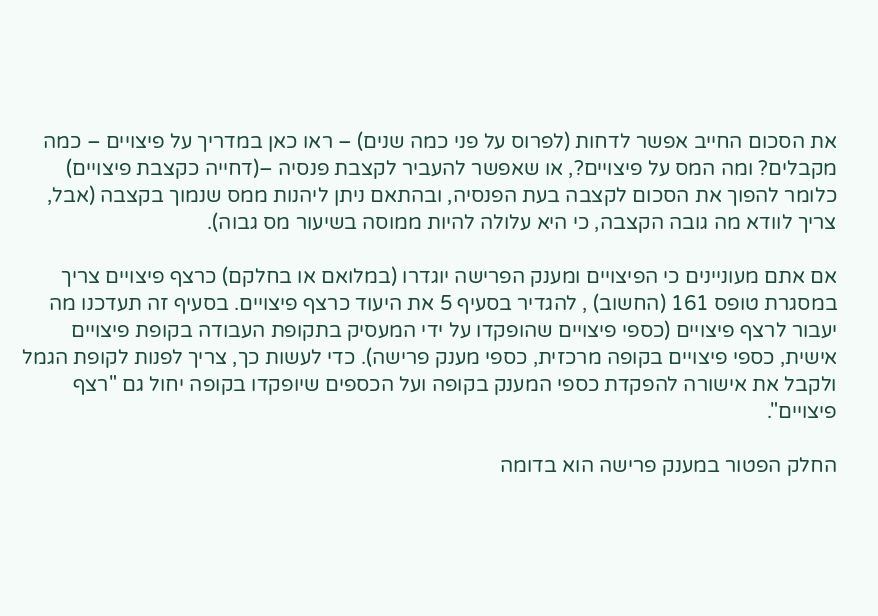את הסכום החייב אפשר לדחות (לפרוס על פני כמה שנים) – ראו כאן במדריך על פיצויים – כמה מקבלים? ומה המס על פיצויים?, או שאפשר להעביר לקצבת פנסיה –(דחייה כקצבת פיצויים)  כלומר להפוך את הסכום לקצבה בעת הפנסיה, ובהתאם ניתן ליהנות ממס שנמוך בקצבה (אבל, צריך לוודא מה גובה הקצבה, כי היא עלולה להיות ממוסה בשיעור מס גבוה).

אם אתם מעוניינים כי הפיצויים ומענק הפרישה יוגדרו (במלואם או בחלקם) כרצף פיצויים צריך במסגרת טופס 161 (החשוב) , להגדיר בסעיף 5 את היעוד כרצף פיצויים. בסעיף זה תעדכנו מה יעבור לרצף פיצויים (כספי פיצויים שהופקדו על ידי המעסיק בתקופת העבודה בקופת פיצויים אישית, כספי פיצויים בקופה מרכזית, כספי מענק פרישה). כדי לעשות כך, צריך לפנות לקופת הגמל ולקבל את אישורה להפקדת כספי המענק בקופה ועל הכספים שיופקדו בקופה יחול גם "רצף פיצויים".

החלק הפטור במענק פרישה הוא בדומה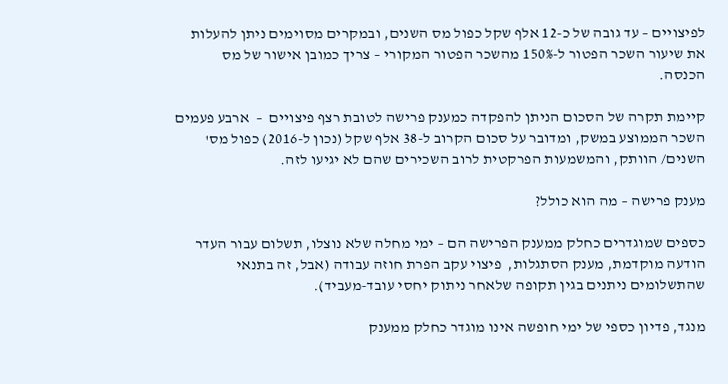לפיצויים – עד גובה של כ-12 אלף שקל כפול מס השנים, ובמקרים מסוימים ניתן להעלות את שיעור השכר הפטור ל-150% מהשכר הפטור המקורי – צריך כמובן אישור של מס הכנסה.

קיימת תקרה של הסכום הניתן להפקדה כמענק פרישה לטובת רצף פיצויים  –  ארבע פעמים  השכר הממוצע במשק, ומדובר על סכום הקרוב ל-38 אלף שקל (נכון ל-2016) כפול מס' השנים/ הוותק, והמשמעות הפרקטית לרוב השכירים שהם לא יגיעו לזה.

מענק פרישה – מה הוא כולל?

כספים שמוגדרים כחלק ממענק הפרישה הם – ימי מחלה שלא נוצלו, תשלום עבור העדר הודעה מוקדמת, מענק הסתגלות,  פיצוי עקב הפרת חוזה עבודה (אבל, זה בתנאי שהתשלומים ניתנים בגין תקופה שלאחר ניתוק יחסי עובד-מעביד).

מנגד, פדיון כספי של ימי חופשה אינו מוגדר כחלק ממענק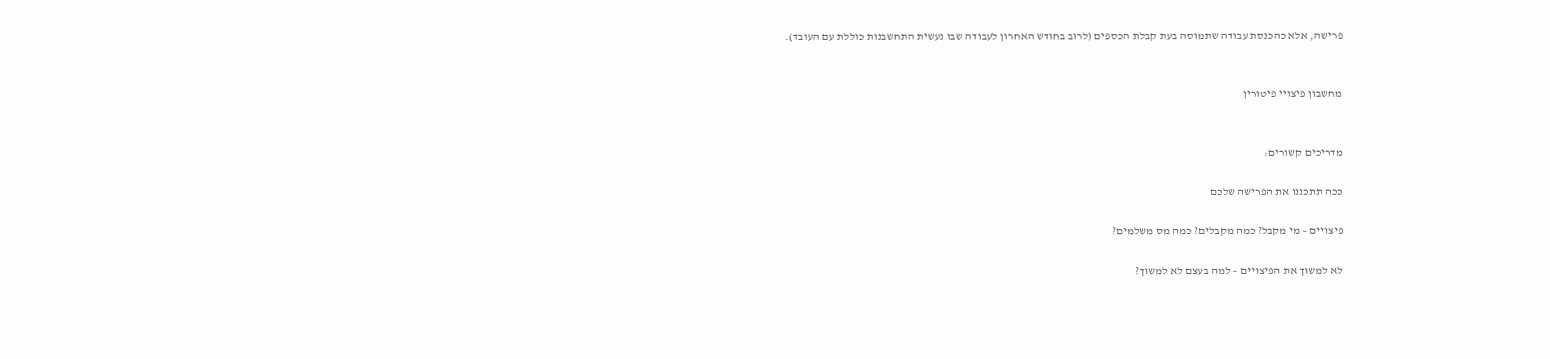פרישה, אלא כהכנסת עבודה שתמוסה בעת קבלת הכספים (לרוב בחודש האחרון לעבודה שבו נעשית התחשבנות כוללת עם העובד).


מחשבון פיצויי פיטורין


מדריכים קשורים:

ככה תתכננו את הפרישה שלכם

פיצויים – מי מקבל? כמה מקבלים? כמה מס משלמים?

לא למשוך את הפיצויים – למה בעצם לא למשוך?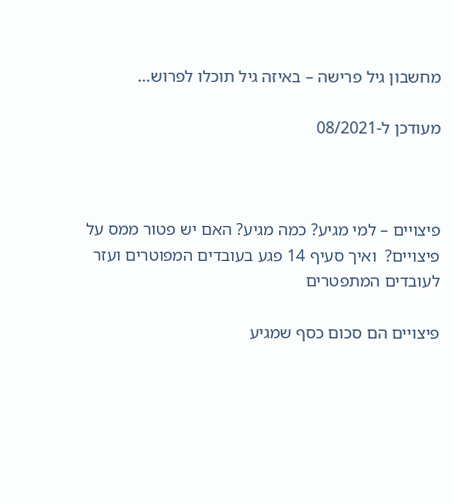מחשבון גיל פרישה – באיזה גיל תוכלו לפרוש…

מעודכן ל-08/2021



פיצויים – למי מגיע? כמה מגיע? האם יש פטור ממס על פיצויים?  ואיך סעיף 14 פגע בעובדים המפוטרים ועזר לעובדים המתפטרים

פיצויים הם סכום כסף שמגיע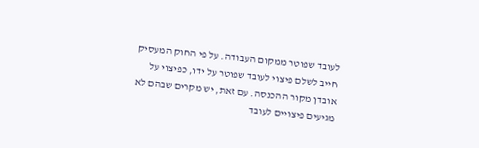לעובד שפוטר ממקום העבודה. על פי החוק המעסיק חייב לשלם פיצוי לעובד שפוטר על ידו, כפיצוי על אובדן מקור ההכנסה. עם זאת, יש מקרים שבהם לא מגיעים פיצויים לעובד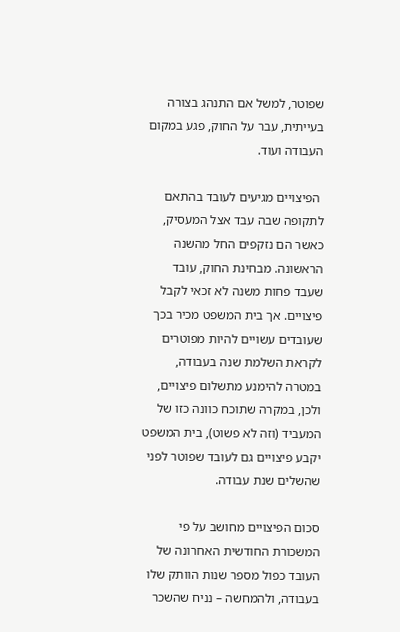שפוטר, למשל אם התנהג בצורה בעייתית, עבר על החוק, פגע במקום העבודה ועוד.

 הפיצויים מגיעים לעובד בהתאם לתקופה שבה עבד אצל המעסיק, כאשר הם נזקפים החל מהשנה הראשונה. מבחינת החוק, עובד שעבד פחות משנה לא זכאי לקבל פיצויים. אך בית המשפט מכיר בכך שעובדים עשויים להיות מפוטרים לקראת השלמת שנה בעבודה, במטרה להימנע מתשלום פיצויים, ולכן, במקרה שתוכח כוונה כזו של המעביד (וזה לא פשוט), בית המשפט יקבע פיצויים גם לעובד שפוטר לפני שהשלים שנת עבודה.

סכום הפיצויים מחושב על פי המשכורת החודשית האחרונה של העובד כפול מספר שנות הוותק שלו בעבודה, ולהמחשה – נניח שהשכר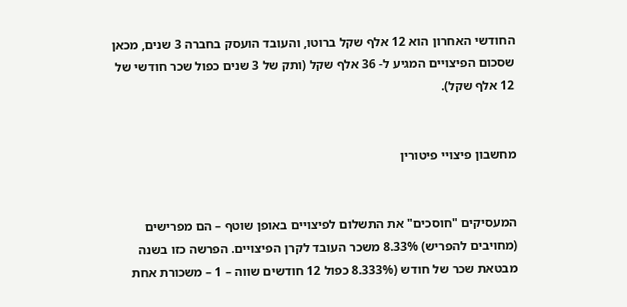החודשי האחרון הוא 12 אלף שקל ברוטו, והעובד הועסק בחברה 3 שנים, מכאן שסכום הפיצויים המגיע ל- 36 אלף שקל (ותק של 3 שנים כפול שכר חודשי של 12 אלף שקל).


מחשבון פיצויי פיטורין


המעסיקים "חוסכים" את התשלום לפיצויים באופן שוטף – הם מפרישים (מחויבים להפריש) 8.33% משכר העובד לקרן הפיצויים. הפרשה כזו בשנה מבטאת שכר של חודש (8.333% כפול 12 חודשים שווה – 1 – משכורת אחת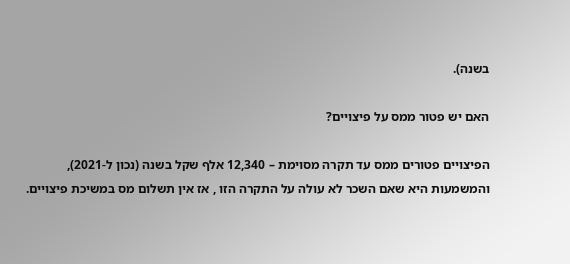בשנה).

האם יש פטור ממס על פיצויים?

הפיצויים פטורים ממס עד תקרה מסוימת – 12,340 אלף שקל בשנה (נכון ל-2021), והמשמעות היא שאם השכר לא עולה על התקרה הזו , אז אין תשלום מס במשיכת פיצויים.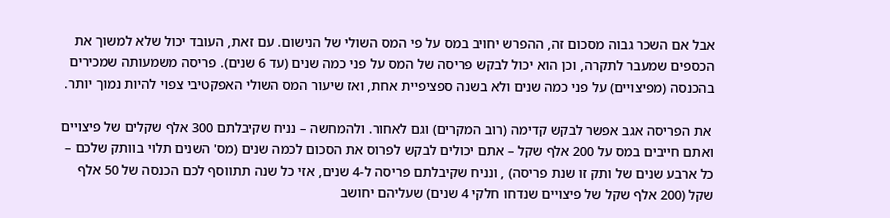אבל אם השכר גבוה מסכום זה, ההפרש יחויב במס על פי המס השולי של הנישום. עם זאת, העובד יכול שלא למשוך את הכספים שמעבר לתקרה, וכן הוא יכול לבקש פריסה של המס על פני כמה שנים (עד 6 שנים). פריסה משמעותה שמכירים בהכנסה (מפיצויים) על פני כמה שנים ולא בשנה ספציפיית אחת, ואז שיעור המס השולי האפקטיבי צפוי להיות נמוך יותר.

 את הפריסה אגב אפשר לבקש קדימה (רוב המקרים) וגם לאחור. ולהמחשה – נניח שקיבלתם 300 אלף שקלים של פיצויים ואתם חייבים במס על 200 אלף שקל – אתם יכולים לבקש לפרוס את הסכום לכמה שנים (מס' השנים תלוי בוותק שלכם – כל ארבע שנים של ותק זו שנת פריסה) , ונניח שקיבלתם פריסה ל-4 שנים, אזי כל שנה תתווסף לכם הכנסה של 50 אלף שקל (200 אלף שקל של פיצויים שנדחו חלקי 4 שנים) שעליהם יחושב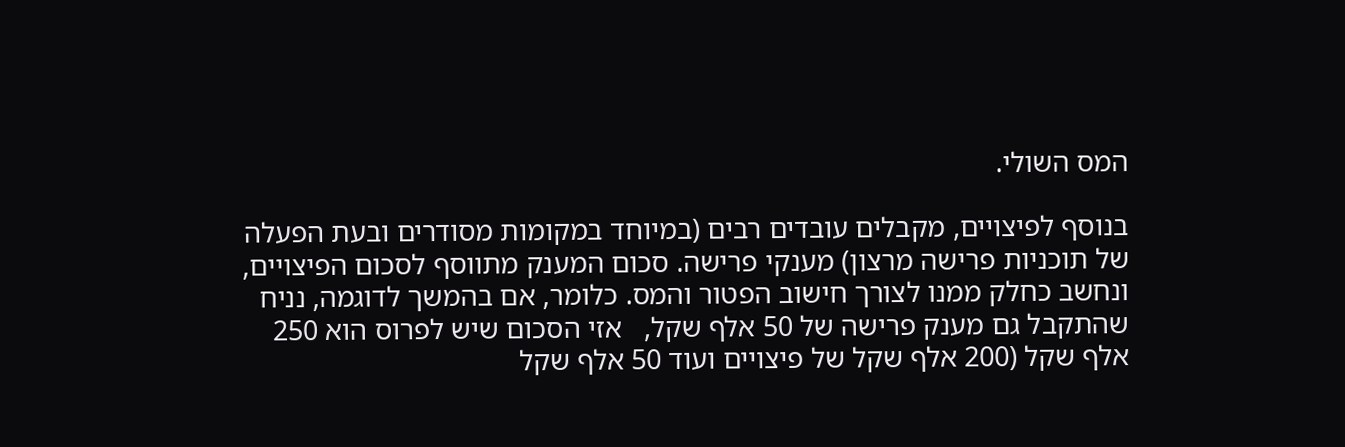המס השולי.

בנוסף לפיצויים, מקבלים עובדים רבים (במיוחד במקומות מסודרים ובעת הפעלה של תוכניות פרישה מרצון) מענקי פרישה. סכום המענק מתווסף לסכום הפיצויים, ונחשב כחלק ממנו לצורך חישוב הפטור והמס. כלומר, אם בהמשך לדוגמה, נניח שהתקבל גם מענק פרישה של 50 אלף שקל,   אזי הסכום שיש לפרוס הוא 250 אלף שקל (200 אלף שקל של פיצויים ועוד 50 אלף שקל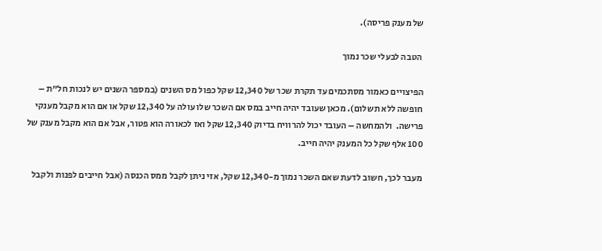של מענק פריסה).

 הטבה לבעלי שכר נמוך

הפיצויים כאמור מסתכמים עד תקרת שכר של 12,340 שקל כפול מס השנים (במספר השנים יש לנכות חל"ת – חופשה ללא תשלום). מכאן שעובד יהיה חייב במס אם השכר שלו עולה על 12,340 שקל או אם הוא מקבל מענקי פרישה.  ולהמחשה – העובד יכול להרוויח בדיוק 12,340 שקל ואז לכאורה הוא פטור, אבל אם הוא מקבל מענק של 100 אלף שקל כל המענק יהיה חייב.

מעבר לכך, חשוב לדעת שאם השכר נמוך מ-12,340 שקל, אזי ניתן לקבל ממס הכנסה (אבל חייבים לפנות ולקבל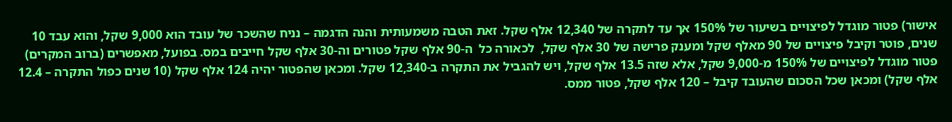אישור) פטור מוגדל לפיצויים בשיעור של 150% אך עד לתקרה של 12,340 אלף שקל. זאת הטבה משמעותית והנה הדגמה – נניח שהשכר של עובד הוא 9,000 שקל, והוא עבד 10 שנים, פוטר וקיבל פיצויים של 90 מאלף שקל ומענק פרישה של 30 אלף שקל,  לכאורה כל  ה-90 אלף שקל פטורים וה-30 אלף שקל חייבים במס. בפועל, מאפשרים (ברוב המקרים) פטור מוגדל לפיצויים של 150% מ-9,000 שקל, אלא שזה 13.5 אלף שקל, ויש להגביל את התקרה ב-12,340 שקל. ומכאן שהפטור יהיה 124 אלף שקל (10 שנים כפול התקרה – 12.4 אלף שקל) ומכאן שכל הסכום שהעובד קיבל – 120 אלף שקל, פטור ממס.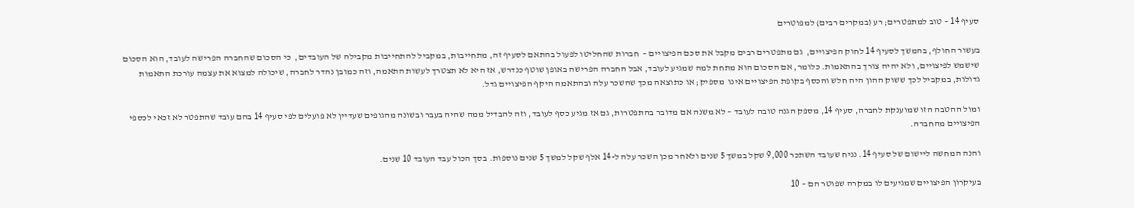סעיף 14 – טוב למתפטרים; רע (במקרים רבים) למפוטרים

בעשור החולף, בהמשך לסעיף 14 לחוק הפיצויים,  גם מתפטרים רבים מקבל את סכם הפיצויים –  חברות שהחליטו לפעול בהתאם לסעיף זה, מתחייבות, במקביל להתחייבות מקבילה של העובדים,  כי הסכום שהחברה הפרישה לעובד, הוא הסכום שישמש לפיצויים, ולא יהיה צורך בהתאמות. כלומר, אם הסכום הוא מתחת למה שמגיע לעובד, אבל החברה הפרישה באופן שוטף כנדרש, אז היא לא תצטרך לעשות התאמה, וזה כמובן נהדר לחברה, שיכולה למצוא את עצמה עורכת התאמות גדולות, במקביל לכך ששוק ההון היה חלש והכסף בקופת הפיצויים אינו  מספיק; או כתוצאה מכך שהשכר עלה ובהתאמה היקף הפיצויים גדל.

ומול ההטבה הזו שמוענקת לחברה, סעיף 14, מספק הגנה טובה לעובד – לא משנה אם מדובר בהתפטרות, גם אז מגיע כסף לעובד, וזה להבדיל ממה שהיה בעבר ובשונה מהגופים שעדיין לא פועלים לפי סעיף 14 בהם עובד שהתפטר לא זכאי לכספי הפיצויים מהחברה.

והנה המחשה ליישום של סעיף 14. נניח שעובד השתכר 9,000 שקל במשך 5 שנים ולאחר מכן השכר עלה ל-14 אלף שקל למשך 5 שנים נוספות. בסך הכול עבד העובד 10 שנים.

בעיקרון הפיצויים שמגיעים לו במקרה שפוטר הם – 10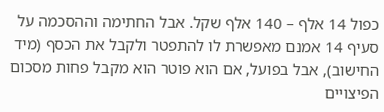כפול 14 אלף – 140 אלף שקל. אבל החתימה וההסכמה על סעיף 14 אמנם מאפשרת לו להתפטר ולקבל את הכסף (מיד החישוב), אבל בפועל, אם הוא פוטר הוא מקבל פחות מסכום הפיצויים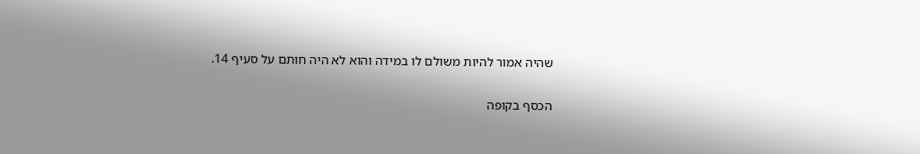שהיה אמור להיות משולם לו במידה והוא לא היה חותם על סעיף 14.

הכסף בקופה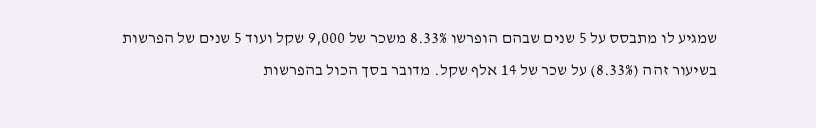שמגיע לו מתבסס על 5 שנים שבהם הופרשו 8.33% משכר של 9,000 שקל ועוד 5 שנים של הפרשות בשיעור זהה (8.33%) על שכר של 14 אלף שקל. מדובר בסך הכול בהפרשות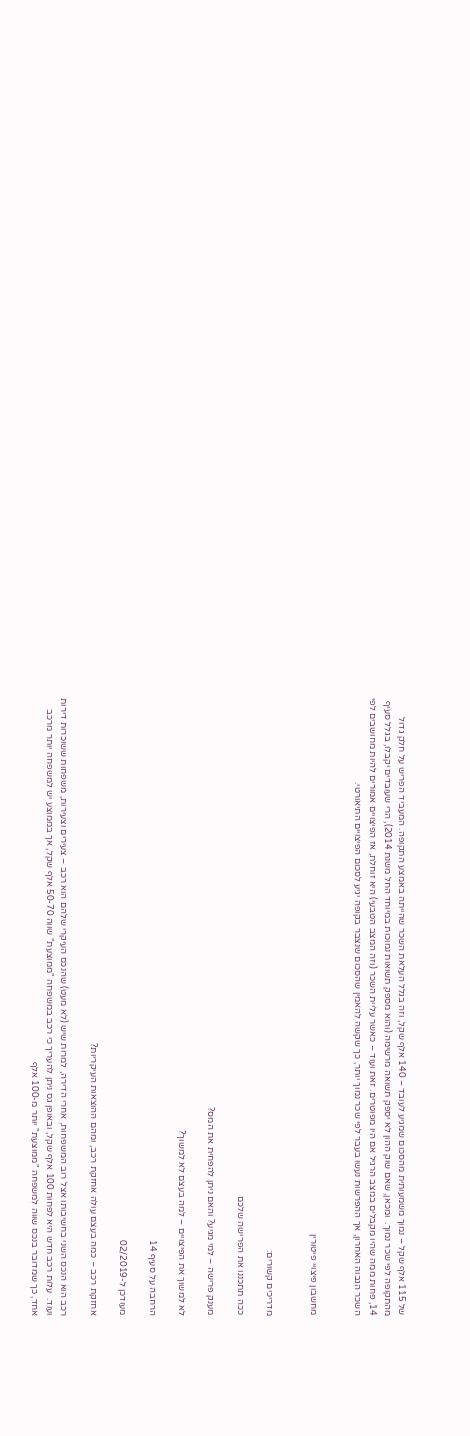של 115 אלף שקל – נמוך משמעותית מהסכום שמגיע לעובד – 140 אלף שקל, וזה בגלל העלאת השכר שהייתה באמצע התקופה. המעביד הפריש על חלק גדול מהתקופה לפי שכר נמוך.  ומכאן, שאם שוק ההון לא יספק תשואה מרשימה (והוא מספק תשואות נמוכות במיוחד החל משנת 2014), הרי שעובדים יקבלו, בגלל סעיף 14, פחות ממה שהיו מקבלים במצב הרגיל אם היו מפוטרים. זאת ועוד – כאשר עליית השכר (וזה המצב הטבעי) היא זוחלת, אז הפיצויים אמורים להיות מחושבים לפי השכר הגבוה האחרון, אך ההפרשות נעשו בעבר לפי שכר נמוך יותר, כך שקשה להאמין שהסכום שנצבר בקופה יגיע לסכום הפיצויים התיאורטי.


מחשבון פיצויי פיטורין


מדריכים קשורים:

ככה תתכננו את הפרישה שלכם

מענק פרישה – למי מגיע? והאם ניתן להפחית את המס?

לא למשוך את הפיצויים – למה בעצם לא למשוך?

הרחבה על סעיף 14

מעודכן ל-02/2019

אחזקת רכב – כמה בעצם עולה אחזקת רכב, ומהם ההוצאות העיקריות?

רכב הוא הנכס השני בחשיבותו אצל רוב המשפחות, אחרי הדירה, למרות שיש (לא מעט) שהנכס העיקרי שלהם הוא רכב – צעירים וצעירות, משפחות ששוכרות דירות ועוד.  עלות רכב חדש היא לפחות 100 אלף שקל, ובאופן גס ניתן להעריך כי רכב במשפחה "ממוצעת" שווה 50-70 אלף שקל, אך בממוצע יש למשפחה יותר מרכב אחד, כך שמדובר בנכס שווה למשפחה "ממוצעת" יותר מ-100 אלף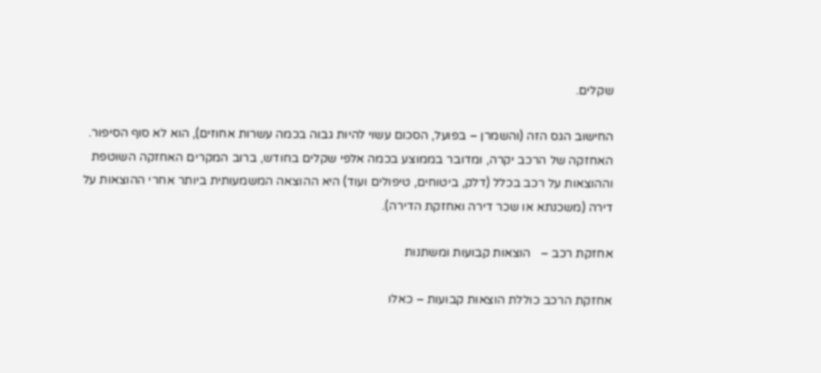שקלים.

החישוב הגס הזה (והשמרן – בפועל, הסכום עשוי להיות גבוה בכמה עשרות אחוזים), הוא לא סוף הסיפור. האחזקה של הרכב יקרה, ומדובר בממוצע בכמה אלפי שקלים בחודש, ברוב המקרים האחזקה השוטפת וההוצאות על רכב בכלל (דלק, ביטוחים, טיפולים ועוד) היא ההוצאה המשמעותית ביותר אחרי ההוצאות על דירה (משכנתא או שכר דירה ואחזקת הדירה).

אחזקת רכב –   הוצאות קבועות ומשתנות

אחזקת הרכב כוללת הוצאות קבועות – כאלו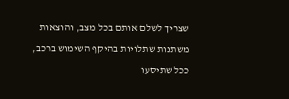שצריך לשלם אותם בכל מצב, והוצאות משתנות שתלויות בהיקף השימוש ברכב, ככל שתיסעו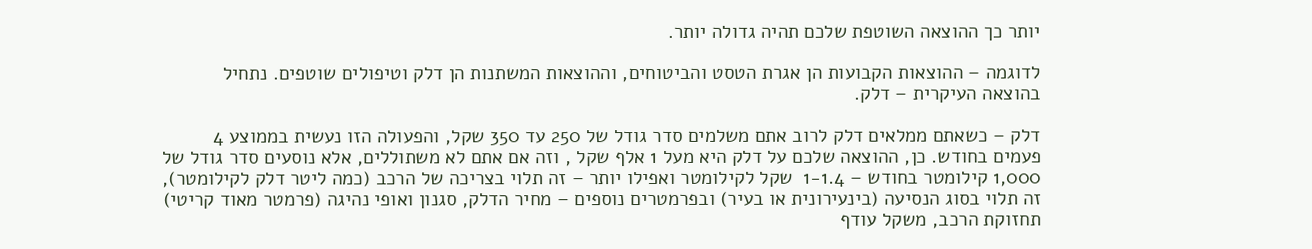יותר כך ההוצאה השוטפת שלכם תהיה גדולה יותר.

לדוגמה – ההוצאות הקבועות הן אגרת הטסט והביטוחים, וההוצאות המשתנות הן דלק וטיפולים שוטפים. נתחיל בהוצאה העיקרית – דלק.

דלק – כשאתם ממלאים דלק לרוב אתם משלמים סדר גודל של 250 עד 350 שקל, והפעולה הזו נעשית בממוצע 4 פעמים בחודש. כן, ההוצאה שלכם על דלק היא מעל 1 אלף שקל , וזה אם אתם לא משתוללים, אלא נוסעים סדר גודל של 1,000 קילומטר בחודש – 1-1.4  שקל לקילומטר ואפילו יותר – זה תלוי בצריכה של הרכב (כמה ליטר דלק לקילומטר), זה תלוי בסוג הנסיעה (בינעירונית או בעיר) ובפרמטרים נוספים – מחיר הדלק, סגנון ואופי נהיגה (פרמטר מאוד קריטי) תחזוקת הרכב, משקל עודף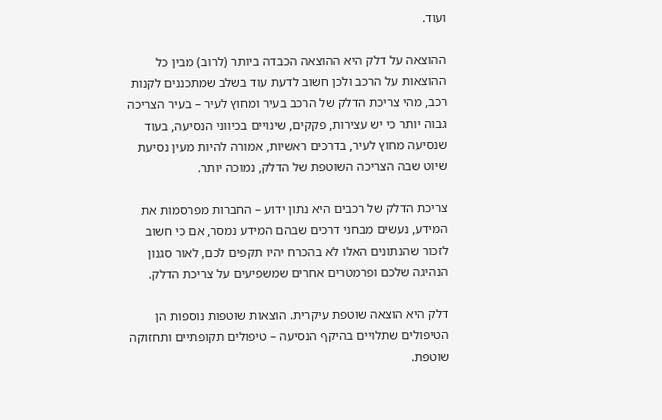ועוד.

ההוצאה על דלק היא ההוצאה הכבדה ביותר (לרוב) מבין כל ההוצאות על הרכב ולכן חשוב לדעת עוד בשלב שמתכננים לקנות רכב, מהי צריכת הדלק של הרכב בעיר ומחוץ לעיר – בעיר הצריכה גבוה יותר כי יש עצירות, פקקים, שינויים בכיווני הנסיעה, בעוד שנסיעה מחוץ לעיר, בדרכים ראשיות, אמורה להיות מעין נסיעת שיוט שבה הצריכה השוטפת של הדלק, נמוכה יותר.

צריכת הדלק של רכבים היא נתון ידוע – החברות מפרסמות את המידע, נעשים מבחני דרכים שבהם המידע נמסר, אם כי חשוב לזכור שהנתונים האלו לא בהכרח יהיו תקפים לכם, לאור סגנון הנהיגה שלכם ופרמטרים אחרים שמשפיעים על צריכת הדלק.

דלק היא הוצאה שוטפת עיקרית. הוצאות שוטפות נוספות הן הטיפולים שתלויים בהיקף הנסיעה – טיפולים תקופתיים ותחזוקה שוטפת.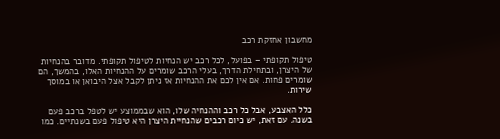מחשבון אחזקת רכב

טיפול תקופתי – בפועל, לכל רכב יש הנחיות לטיפול תקופתי. מדובר בהנחיות של היצרן, ובתחילת הדרך, בעלי הרכב שומרים על ההנחיות האלו, בהמשך, הם שומרים פחות. אם אין לכם את ההנחיות אז ניתן לקבל אצל היבואן או במוסך שירות.

כלל האצבע, אבל כל רכב וההנחיה שלו, הוא שבממוצע יש לטפל ברכב פעם בשנה. עם זאת, יש כיום רכבים שהנחיית היצרן היא טיפול פעם בשנתיים. כמו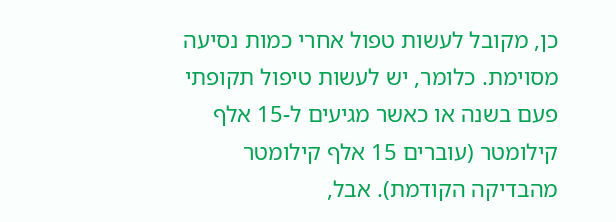כן, מקובל לעשות טפול אחרי כמות נסיעה מסוימת. כלומר, יש לעשות טיפול תקופתי פעם בשנה או כאשר מגיעים ל-15 אלף קילומטר (עוברים 15 אלף קילומטר מהבדיקה הקודמת). אבל,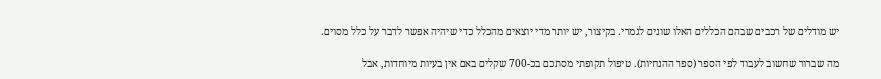יש מודלים של רכבים שבהם הכללים האלו שונים לגמרי. בקיצור, יש יותר מדי יוצאים מהכלל כדי שיהיה אפשר לדבר על כלל מסוים.

מה שברור שחשוב לעבוד לפי הספר (ספר ההנחיות). טיפול תקופתי מסתכם בכ-700 שקלים באם אין בעיות מיוחדות, אבל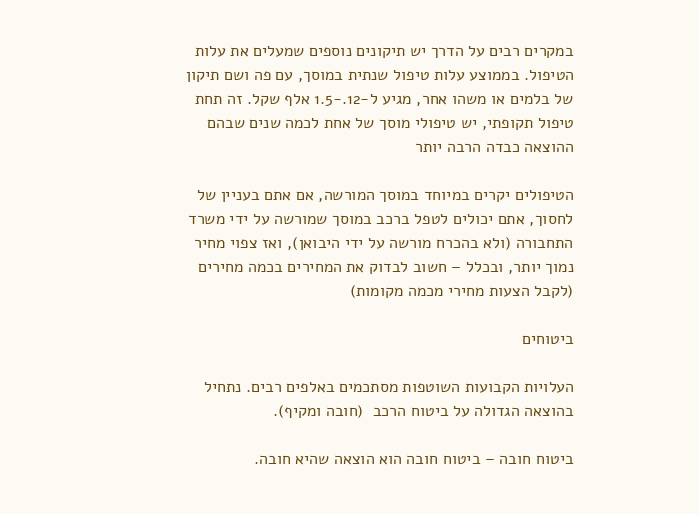במקרים רבים על הדרך יש תיקונים נוספים שמעלים את עלות הטיפול. בממוצע עלות טיפול שנתית במוסך, עם פה ושם תיקון של בלמים או משהו אחר, מגיע ל-12.-1.5 אלף שקל. זה תחת טיפול תקופתי, יש טיפולי מוסך של אחת לכמה שנים שבהם ההוצאה כבדה הרבה יותר

הטיפולים יקרים במיוחד במוסך המורשה, אם אתם בעניין של לחסוך, אתם יכולים לטפל ברכב במוסך שמורשה על ידי משרד התחבורה (ולא בהכרח מורשה על ידי היבואן), ואז צפוי מחיר נמוך יותר, ובכלל – חשוב לבדוק את המחירים בכמה מחירים (לקבל הצעות מחירי מכמה מקומות)

ביטוחים

העלויות הקבועות השוטפות מסתכמים באלפים רבים. נתחיל בהוצאה הגדולה על ביטוח הרכב  (חובה ומקיף).

ביטוח חובה – ביטוח חובה הוא הוצאה שהיא חובה.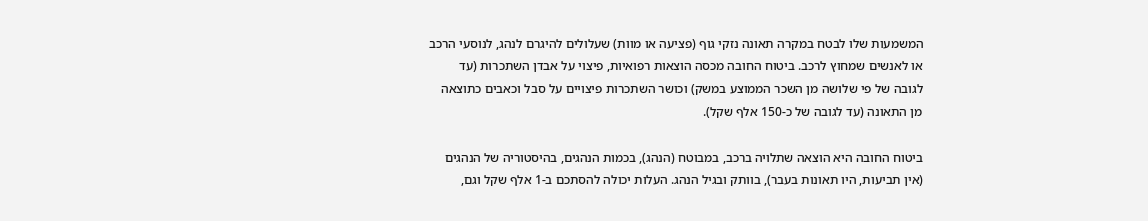המשמעות שלו לבטח במקרה תאונה נזקי גוף (פציעה או מוות) שעלולים להיגרם לנהג, לנוסעי הרכב או לאנשים שמחוץ לרכב. ביטוח החובה מכסה הוצאות רפואיות, פיצוי על אבדן השתכרות (עד לגובה של פי שלושה מן השכר הממוצע במשק) וכושר השתכרות פיצויים על סבל וכאבים כתוצאה מן התאונה (עד לגובה של כ-150 אלף שקל).

ביטוח החובה היא הוצאה שתלויה ברכב, במבוטח (הנהג), בכמות הנהגים, בהיסטוריה של הנהגים (אין תביעות, היו תאונות בעבר), בוותק ובגיל הנהג. העלות יכולה להסתכם ב-1 אלף שקל וגם,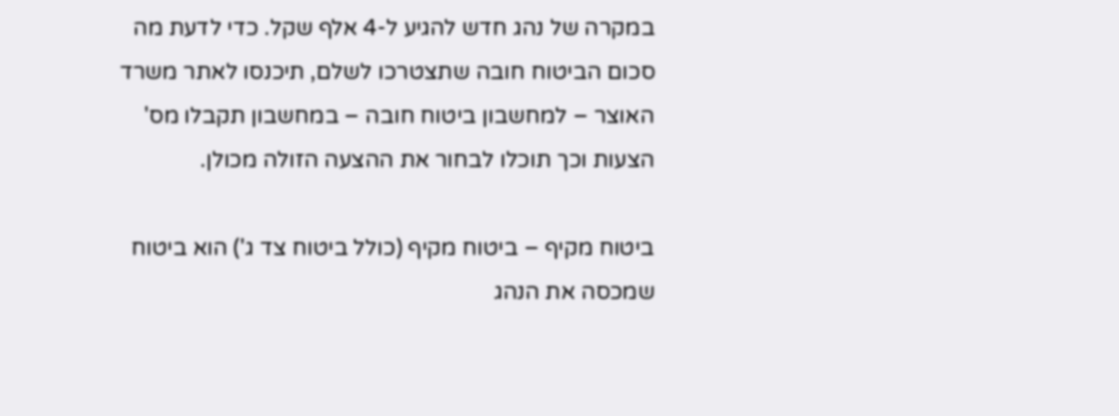במקרה של נהג חדש להגיע ל-4 אלף שקל. כדי לדעת מה סכום הביטוח חובה שתצטרכו לשלם, תיכנסו לאתר משרד האוצר – למחשבון ביטוח חובה – במחשבון תקבלו מס' הצעות וכך תוכלו לבחור את ההצעה הזולה מכולן.

ביטוח מקיף – ביטוח מקיף (כולל ביטוח צד ג') הוא ביטוח שמכסה את הנהג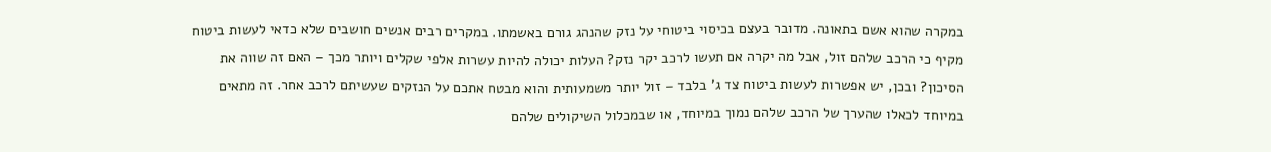במקרה שהוא אשם בתאונה. מדובר בעצם בכיסוי ביטוחי על נזק שהנהג גורם באשמתו. במקרים רבים אנשים חושבים שלא כדאי לעשות ביטוח מקיף כי הרכב שלהם זול, אבל מה יקרה אם תעשו לרכב יקר נזק? העלות יכולה להיות עשרות אלפי שקלים ויותר מכך – האם זה שווה את הסיכון? ובכן, יש אפשרות לעשות ביטוח צד ג' בלבד – זול יותר משמעותית והוא מבטח אתכם על הנזקים שעשיתם לרכב אחר. זה מתאים במיוחד לכאלו שהערך של הרכב שלהם נמוך במיוחד, או שבמכלול השיקולים שלהם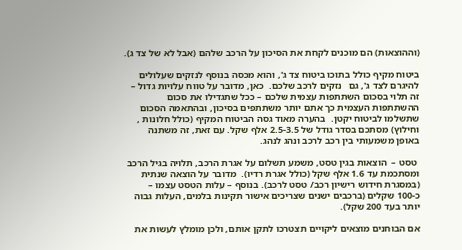(וההוצאות) הם מוכנים לקחת את הסיכון על הרכב שלהם (אבל לא של צד ג).

ביטוח מקיף כולל בתוכו ביטוח צד ג', והוא מכסה בנוסף לנזקים שעלולים להיגרם לצד ג', גם   נזקים לרכב שלכם.  כאן, מדובר על טווח עלויות גדול – זה תלוי בסכום השתתפות עצמית שלכם – ככל שתגדילו את סכום ההשתתפות העצמית כך אתם יותר משתתפים בסיכון, ובהתאמה הסכום שתשלמו לביטוח יקטן.  בהערה מאוד גסה הביטוח המקיף (כולל חלונות , וחילוץ) מסתכם בסדר גודל של 2.5-3.5 אלף שקל. עם זאת, זה משתנה באופן משמעותי בין רכב לרכב ונהג לנהג.

 טסט –  הוצאות בגין טסט, משמע תשלום על אגרת הרכב, תלויה בגיל הרכב ומסתכמת עד 1.6 אלף שקל (כולל אגרת רדיו).  מדובר על הוצאה שנתית (במסגרת חידוש רישיון רכב/ טסט לרכב). בנוסף – עלות הטסט עצמו – כ-100 שקלים (ברכבים ישנים שצריכים אישור תקינות בלמים, העלות גבוה יותר בעד 200 שקל).

אם הבוחנים מוצאים ליקויים תצטרכו לתקן אותם, ולכן מומלץ לעשות את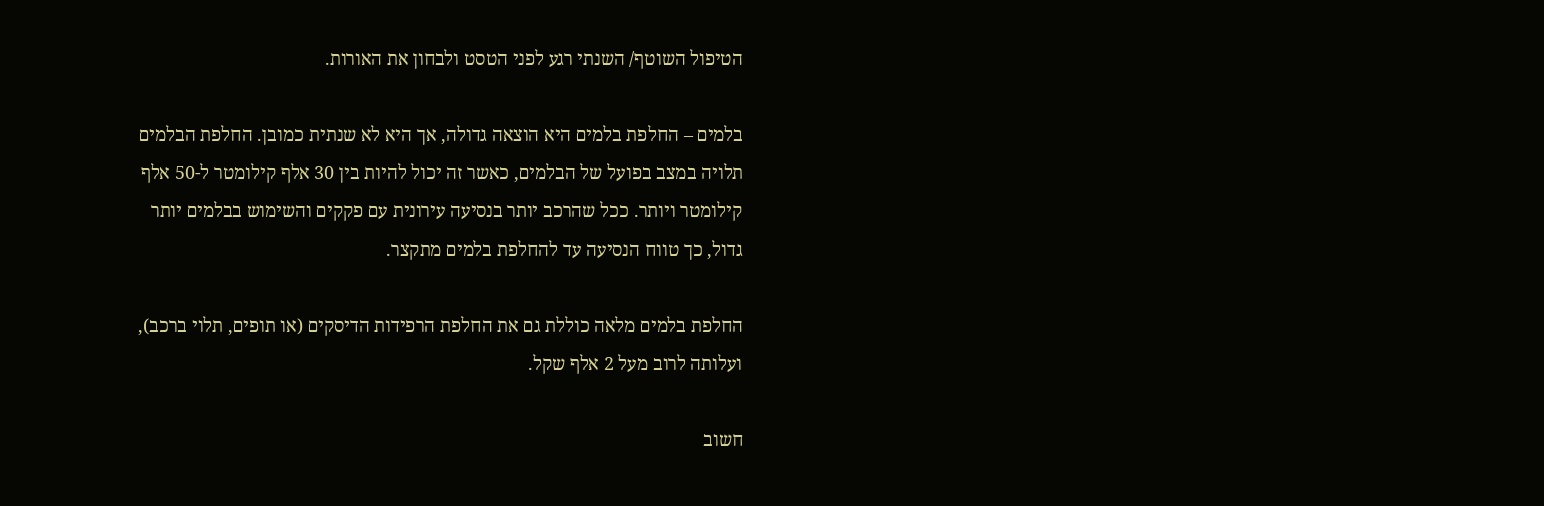הטיפול השוטף/ השנתי רגע לפני הטסט ולבחון את האורות.

בלמים – החלפת בלמים היא הוצאה גדולה, אך היא לא שנתית כמובן. החלפת הבלמים תלויה במצב בפועל של הבלמים, כאשר זה יכול להיות בין 30 אלף קילומטר ל-50 אלף קילומטר ויותר. ככל שהרכב יותר בנסיעה עירונית עם פקקים והשימוש בבלמים יותר גדול, כך טווח הנסיעה עד להחלפת בלמים מתקצר.

החלפת בלמים מלאה כוללת גם את החלפת הרפידות הדיסקים (או תופים, תלוי ברכב), ועלותה לרוב מעל 2 אלף שקל.

חשוב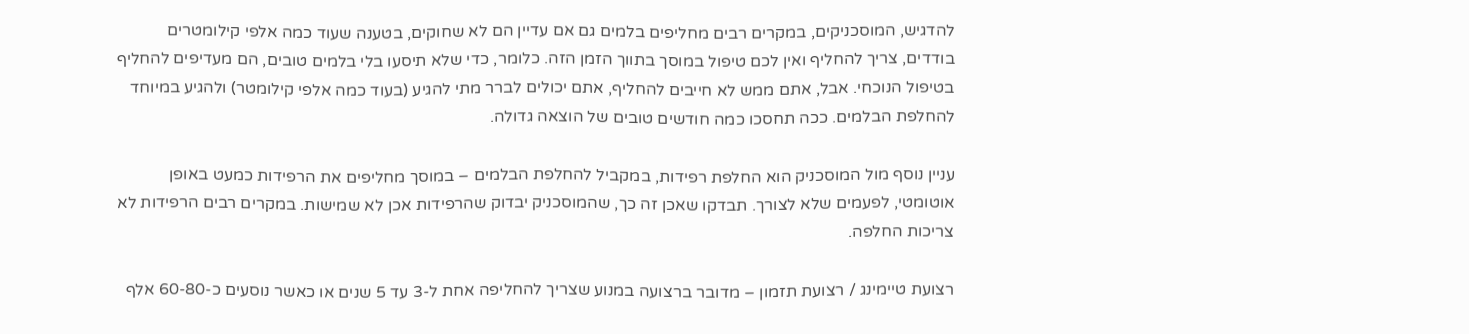להדגיש, המוסכניקים, במקרים רבים מחליפים בלמים גם אם עדיין הם לא שחוקים, בטענה שעוד כמה אלפי קילומטרים בודדים, צריך להחליף ואין לכם טיפול במוסך בתווך הזמן הזה. כלומר, כדי שלא תיסעו בלי בלמים טובים, הם מעדיפים להחליף בטיפול הנוכחי. אבל, אתם ממש לא חייבים להחליף, אתם יכולים לברר מתי להגיע (בעוד כמה אלפי קילומטר) ולהגיע במיוחד להחלפת הבלמים. ככה תחסכו כמה חודשים טובים של הוצאה גדולה.

עניין נוסף מול המוסכניק הוא החלפת רפידות, במקביל להחלפת הבלמים – במוסך מחליפים את הרפידות כמעט באופן אוטומטי, לפעמים שלא לצורך. תבדקו שאכן זה כך, שהמוסכניק יבדוק שהרפידות אכן לא שמישות. במקרים רבים הרפידות לא צריכות החלפה.

רצועת טיימינג / רצועת תזמון – מדובר ברצועה במנוע שצריך להחליפה אחת ל-3 עד 5 שנים או כאשר נוסעים כ-60-80 אלף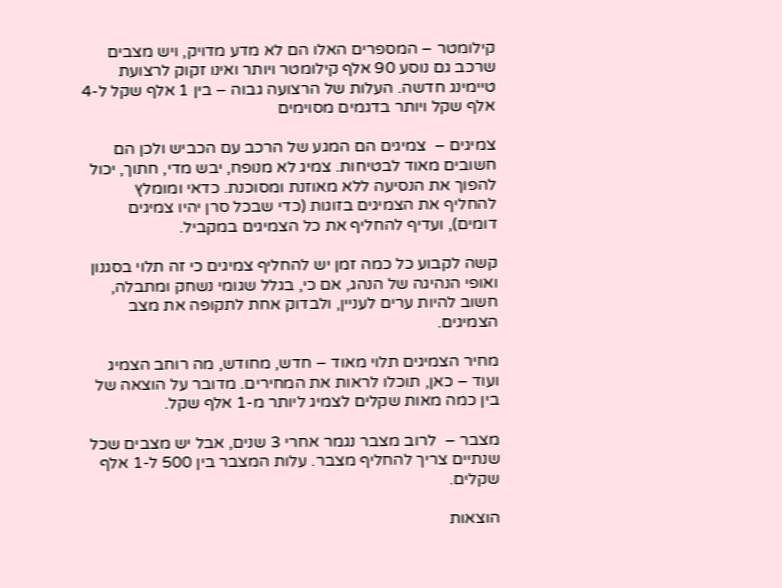קילומטר – המספרים האלו הם לא מדע מדויק, ויש מצבים שרכב גם נוסע 90 אלף קילומטר ויותר ואינו זקוק לרצועת טיימינג חדשה. העלות של הרצועה גבוה – בין 1 אלף שקל ל-4 אלף שקל ויותר בדגמים מסוימים

צמיגים –  צמיגים הם המגע של הרכב עם הכביש ולכן הם חשובים מאוד לבטיחות. צמיג לא מנופח, יבש מדי, חתוך, יכול להפוך את הנסיעה ללא מאוזנת ומסוכנת. כדאי ומומלץ להחליף את הצמיגים בזוגות (כדי שבכל סרן יהיו צמיגים דומים), ועדיף להחליף את כל הצמיגים במקביל.

קשה לקבוע כל כמה זמן יש להחליף צמיגים כי זה תלוי בסגנון ואופי הנהיגה של הנהג, אם כי, בגלל שגומי נשחק ומתבלה, חשוב להיות ערים לעניין, ולבדוק אחת לתקופה את מצב הצמיגים.

מחיר הצמיגים תלוי מאוד – חדש, מחודש, מה רוחב הצמיג ועוד – כאן, תוכלו לראות את המחירים. מדובר על הוצאה של בין כמה מאות שקלים לצמיג ליותר מ-1 אלף שקל.

מצבר –  לרוב מצבר נגמר אחרי 3 שנים, אבל יש מצבים שכל שנתיים צריך להחליף מצבר. עלות המצבר בין 500 ל-1 אלף שקלים.

הוצאות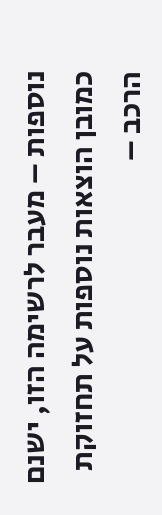נוספות – מעבר לרשימה הזו, ישנם כמובן הוצאות נוספות על תחזוקת הרכב –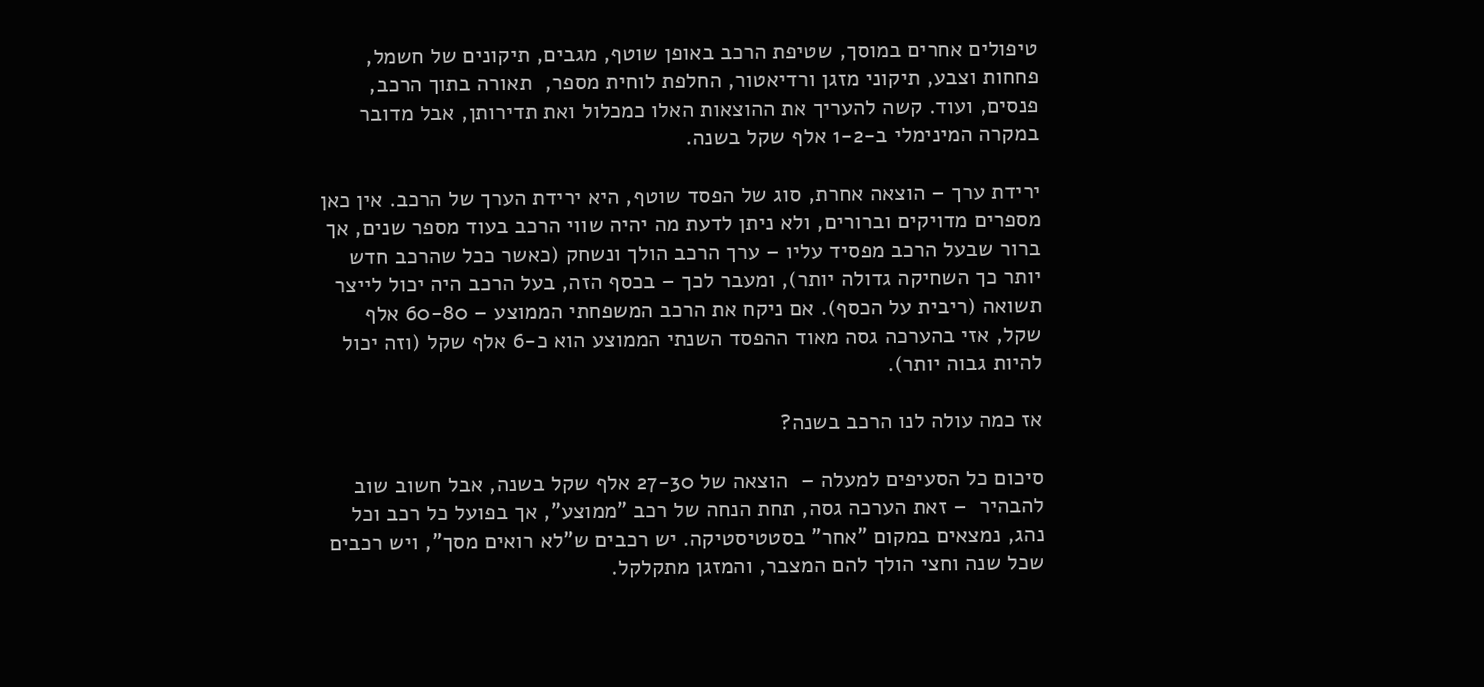טיפולים אחרים במוסך, שטיפת הרכב באופן שוטף, מגבים, תיקונים של חשמל, פחחות וצבע, תיקוני מזגן ורדיאטור, החלפת לוחית מספר,  תאורה בתוך הרכב, פנסים, ועוד. קשה להעריך את ההוצאות האלו כמכלול ואת תדירותן, אבל מדובר במקרה המינימלי ב-1-2 אלף שקל בשנה.

ירידת ערך – הוצאה אחרת, סוג של הפסד שוטף, היא ירידת הערך של הרכב. אין כאן מספרים מדויקים וברורים, ולא ניתן לדעת מה יהיה שווי הרכב בעוד מספר שנים, אך ברור שבעל הרכב מפסיד עליו – ערך הרכב הולך ונשחק (כאשר ככל שהרכב חדש יותר כך השחיקה גדולה יותר), ומעבר לכך – בכסף הזה, בעל הרכב היה יכול לייצר תשואה (ריבית על הכסף). אם ניקח את הרכב המשפחתי הממוצע – 60-80 אלף שקל, אזי בהערכה גסה מאוד ההפסד השנתי הממוצע הוא כ-6 אלף שקל (וזה יכול להיות גבוה יותר).

אז כמה עולה לנו הרכב בשנה?

סיכום כל הסעיפים למעלה –  הוצאה של 27-30 אלף שקל בשנה, אבל חשוב שוב להבהיר  – זאת הערכה גסה, תחת הנחה של רכב "ממוצע", אך בפועל כל רכב וכל נהג, נמצאים במקום "אחר" בסטטיסטיקה. יש רכבים ש"לא רואים מסך", ויש רכבים שכל שנה וחצי הולך להם המצבר, והמזגן מתקלקל.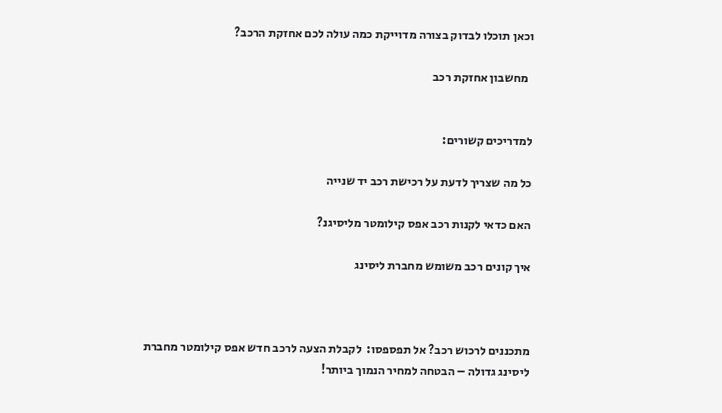וכאן תוכלו לבדוק בצורה מדוייקת כמה עולה לכם אחזקת הרכב?

  מחשבון אחזקת רכב


למדריכים קשורים:

כל מה שצריך לדעת על רכישת רכב יד שנייה

האם כדאי לקנות רכב אפס קילומטר מליסיגנ?

איך קונים רכב משומש מחברת ליסינג



מתכננים לרכוש רכב? אל תפספסו:  לקבלת הצעה לרכב חדש אפס קילומטר מחברת ליסינג גדולה – הבטחה למחיר הנמוך ביותר!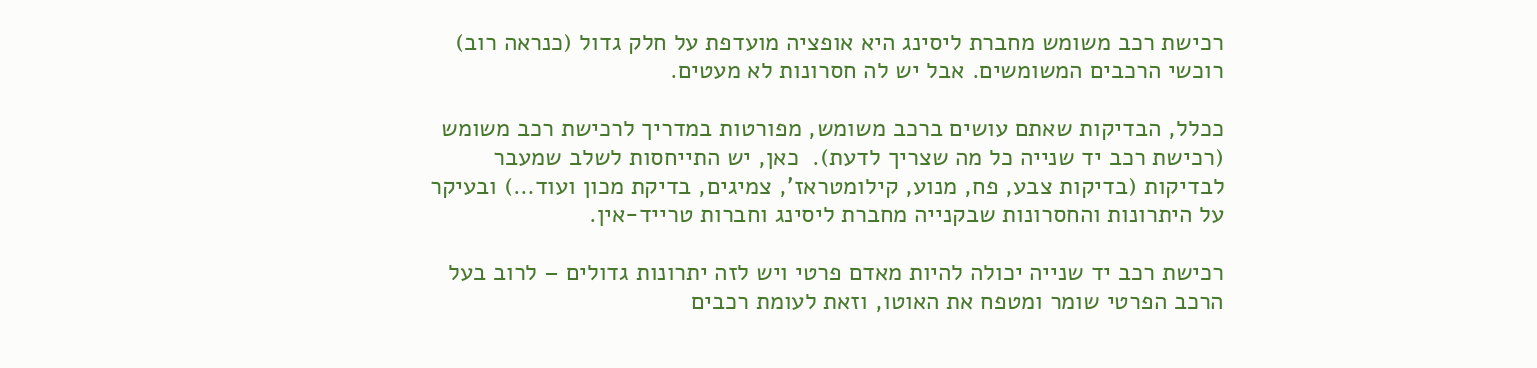רכישת רכב משומש מחברת ליסינג היא אופציה מועדפת על חלק גדול (כנראה רוב) רוכשי הרכבים המשומשים. אבל יש לה חסרונות לא מעטים.

ככלל, הבדיקות שאתם עושים ברכב משומש, מפורטות במדריך לרכישת רכב משומש (רכישת רכב יד שנייה כל מה שצריך לדעת).  כאן, יש התייחסות לשלב שמעבר לבדיקות (בדיקות צבע, פח, מנוע, קילומטראז', צמיגים, בדיקת מכון ועוד…) ובעיקר על היתרונות והחסרונות שבקנייה מחברת ליסינג וחברות טרייד-אין.

רכישת רכב יד שנייה יכולה להיות מאדם פרטי ויש לזה יתרונות גדולים – לרוב בעל הרכב הפרטי שומר ומטפח את האוטו, וזאת לעומת רכבים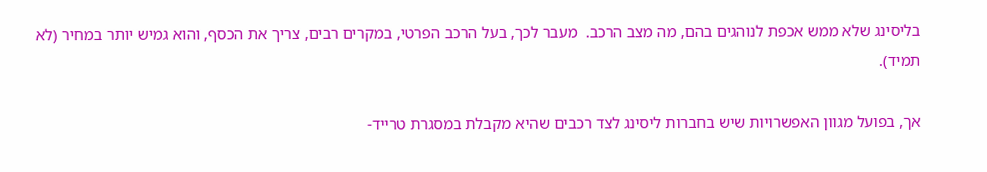בליסינג שלא ממש אכפת לנוהגים בהם, מה מצב הרכב.  מעבר לכך, בעל הרכב הפרטי, במקרים רבים, צריך את הכסף, והוא גמיש יותר במחיר (לא תמיד).

אך, בפועל מגוון האפשרויות שיש בחברות ליסינג לצד רכבים שהיא מקבלת במסגרת טרייד-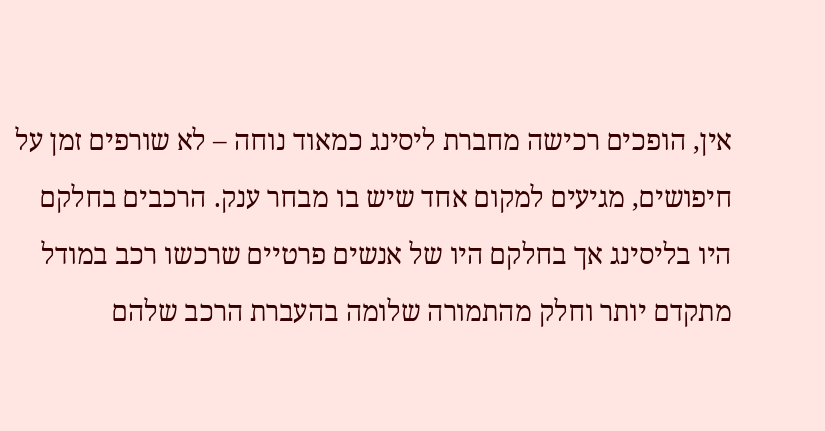אין, הופכים רכישה מחברת ליסינג כמאוד נוחה – לא שורפים זמן על חיפושים, מגיעים למקום אחד שיש בו מבחר ענק. הרכבים בחלקם היו בליסינג אך בחלקם היו של אנשים פרטיים שרכשו רכב במודל מתקדם יותר וחלק מהתמורה שלומה בהעברת הרכב שלהם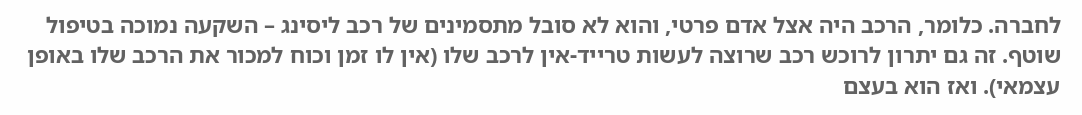לחברה. כלומר, הרכב היה אצל אדם פרטי, והוא לא סובל מתסמינים של רכב ליסינג – השקעה נמוכה בטיפול שוטף. זה גם יתרון לרוכש רכב שרוצה לעשות טרייד-אין לרכב שלו (אין לו זמן וכוח למכור את הרכב שלו באופן עצמאי). ואז הוא בעצם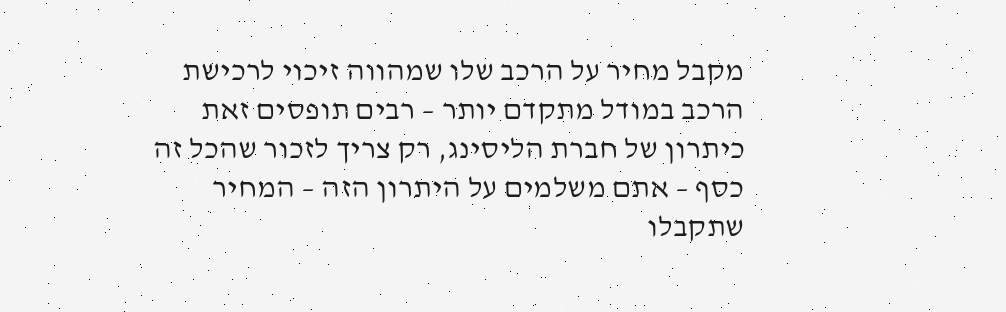מקבל מחיר על הרכב שלו שמהווה זיכוי לרכישת הרכב במודל מתקדם יותר – רבים תופסים זאת כיתרון של חברת הליסינג, רק צריך לזכור שהכל זה כסף – אתם משלמים על היתרון הזה – המחיר  שתקבלו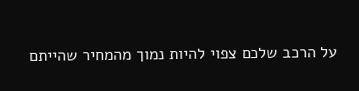על הרכב שלכם צפוי להיות נמוך מהמחיר שהייתם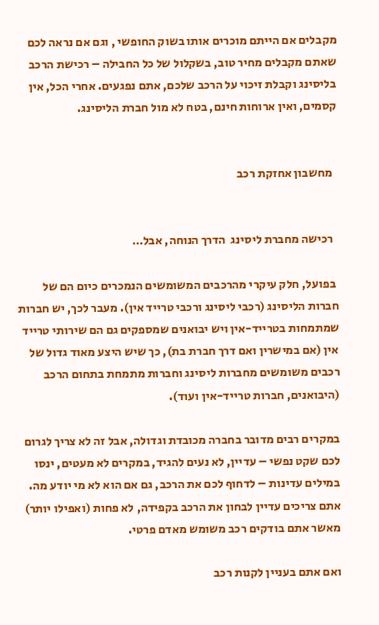מקבלים אם הייתם מוכרים אותו בשוק החופשי , וגם אם נראה לכם שאתם מקבלים מחיר טוב, בשקלול של כל החבילה – רכישת הרכב בליסינג וקבלת זיכוי על הרכב שלכם, אתם נפגעים. אחרי הכל, אין קסמים, ואין ארוחות חינם, בטח לא מול חברת הליסינג.


  מחשבון אחזקת רכב


  רכישה מחברת ליסינג  הדרך הנוחה, אבל…

 בפועל, חלק עיקרי מהרכבים המשומשים הנמכרים כיום הם של חברות הליסינג (רכבי ליסינג ורכבי טרייד אין). מעבר לכך, יש חברות שמתמחות בטרייד-אין ויש יבואנים שמספקים גם הם שירותי טרייד אין (אם במישרין ואם דרך חברת בת), כך שיש היצע מאוד גדול של רכבים משומשים מחברות ליסינג וחברות מתמחת בתחום הרכב (היבואנים, חברות טרייד-אין ועוד).

במקרים רבים מדובר בחברה מכובדת וגדולה, אבל זה לא צריך לגרום לכם שקט נפשי – עדיין, לא נעים להגיד, במקרים לא מעטים, ינסו במילים עדינות – לדחוף לכם את הרכב, גם אם הוא לא מי יודע מה.  אתם צריכים עדיין לבחון את הרכב בקפידה, לא פחות (ואפילו יותר) מאשר אתם בודקים רכב משומש מאדם פרטי.

ואם אתם בעניין לקנות רכב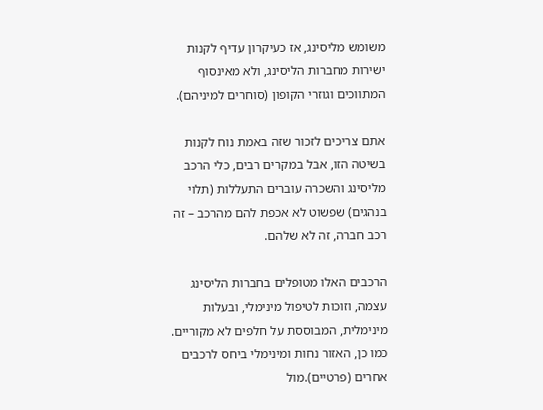משומש מליסינג, אז כעיקרון עדיף לקנות ישירות מחברות הליסינג, ולא מאינסוף המתווכים וגוזרי הקופון (סוחרים למיניהם).

אתם צריכים לזכור שזה באמת נוח לקנות בשיטה הזו, אבל במקרים רבים, כלי הרכב מליסינג והשכרה עוברים התעללות (תלוי בנהגים) שפשוט לא אכפת להם מהרכב – זה רכב חברה, זה לא שלהם.

הרכבים האלו מטופלים בחברות הליסינג עצמה, וזוכות לטיפול מינימלי, ובעלות מינימלית, המבוססת על חלפים לא מקוריים. כמו כן, האזור נחות ומינימלי ביחס לרכבים אחרים (פרטיים).מול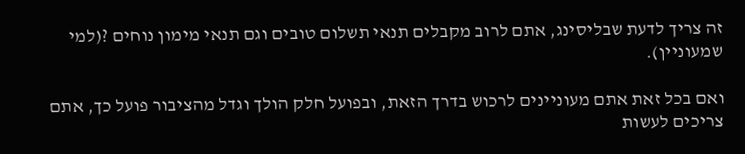זה צריך לדעת שבליסינג, אתם לרוב מקבלים תנאי תשלום טובים וגם תנאי מימון נוחים ?(למי שמעוניין).

ואם בכל זאת אתם מעוניינים לרכוש בדרך הזאת, ובפועל חלק הולך וגדל מהציבור פועל כך, אתם צריכים לעשות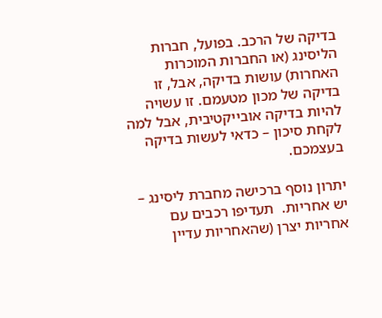בדיקה של הרכב. בפועל, חברות הליסינג (או החברות המוכרות האחרות) עושות בדיקה, אבל, זו בדיקה של מכון מטעמם. זו עשויה להיות בדיקה אובייקטיבית, אבל למה לקחת סיכון – כדאי לעשות בדיקה בעצמכם.

יתרון נוסף ברכישה מחברת ליסינג – יש אחריות.  תעדיפו רכבים עם אחריות יצרן (שהאחריות עדיין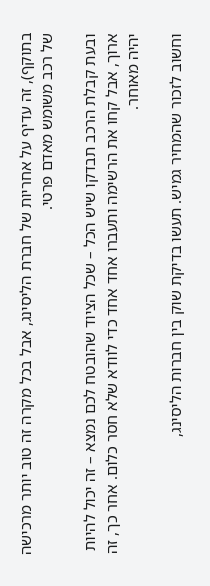בתוקף), זה עדיף על אחריות של חברת הליסינג, אבל בכל מקרה זה טוב יותר מרכישה של רכב משומש מאדם פרטי.

ובעת קבלת הרכב תבדקו שיש הכל – שכל הציוד שהובטח לכם נמצא – זה יכול להיות ארוך, אבל קחו את הרשימה ותעברו אחד אחד כדי לוודא שלא חסר כלום. אחר כך, זה יהיה מאוחר.

וחשוב לזכור שהמחיר גמיש. תעשו בדיקת שוק בין חברות הליסינג,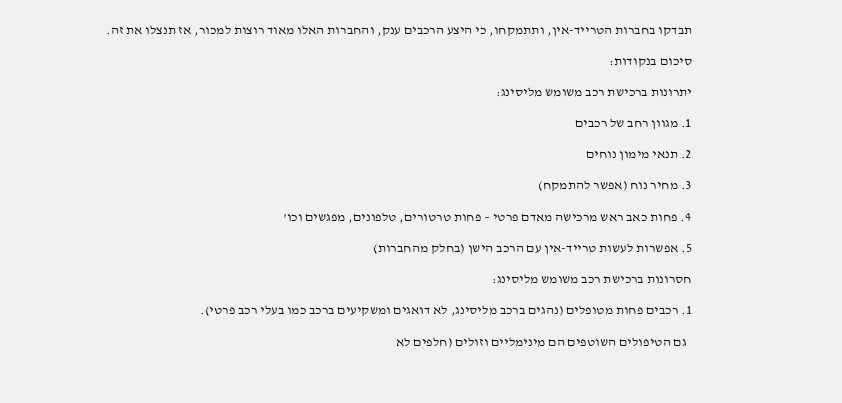תבדקו בחברות הטרייד-אין, ותתמקחו, כי היצע הרכבים ענק, והחברות האלו מאוד רוצות למכור, אז תנצלו את זה.

סיכום בנקודות:

יתרונות ברכישת רכב משומש מליסינג:

1. מגוון רחב של רכבים

2. תנאי מימון נוחים

3. מחיר נוח (אפשר להתמקח)

4. פחות כאב ראש מרכישה מאדם פרטי – פחות טרטורים, טלפונים, מפגשים וכו'

5. אפשרות לעשות טרייד-אין עם הרכב הישן (בחלק מהחברות)

חסרונות ברכישת רכב משומש מליסינג:

1. רכבים פחות מטופלים (נהגים ברכב מליסינג, לא דואגים ומשקיעים ברכב כמו בעלי רכב פרטי).

  גם הטיפולים השוטפים הם מינימליים וזולים (חלפים לא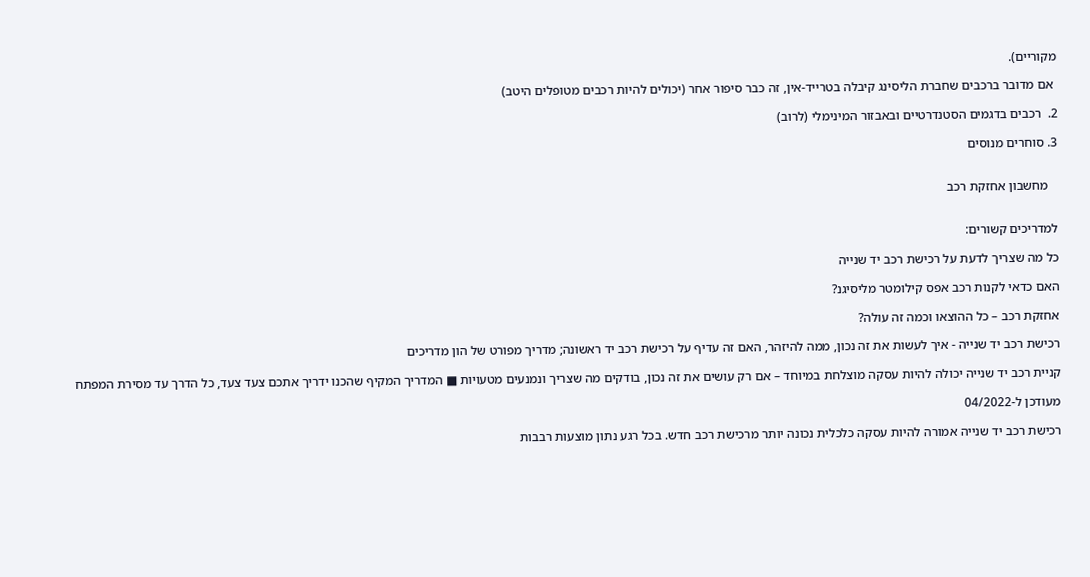מקוריים).

 אם מדובר ברכבים שחברת הליסינג קיבלה בטרייד-אין, זה כבר סיפור אחר (יכולים להיות רכבים מטופלים היטב)

2.  רכבים בדגמים הסטנדרטיים ובאבזור המינימלי (לרוב)

3. סוחרים מנוסים


   מחשבון אחזקת רכב


למדריכים קשורים:

כל מה שצריך לדעת על רכישת רכב יד שנייה

האם כדאי לקנות רכב אפס קילומטר מליסיגנ?

אחזקת רכב – כל ההוצאו וכמה זה עולה?

רכישת רכב יד שנייה - איך לעשות את זה נכון, ממה להיזהר, האם זה עדיף על רכישת רכב יד ראשונה; מדריך מפורט של הון מדריכים

קניית רכב יד שנייה יכולה להיות עסקה מוצלחת במיוחד – אם רק עושים את זה נכון, בודקים מה שצריך ונמנעים מטעויות ■ המדריך המקיף שהכנו ידריך אתכם צעד צעד, כל הדרך עד מסירת המפתח

מעודכן ל-04/2022

רכישת רכב יד שנייה אמורה להיות עסקה כלכלית נכונה יותר מרכישת רכב חדש. בכל רגע נתון מוצעות רבבות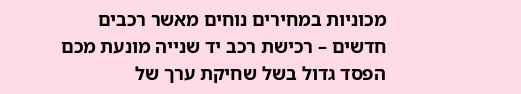מכוניות במחירים נוחים מאשר רכבים חדשים – רכישת רכב יד שנייה מונעת מכם הפסד גדול בשל שחיקת ערך של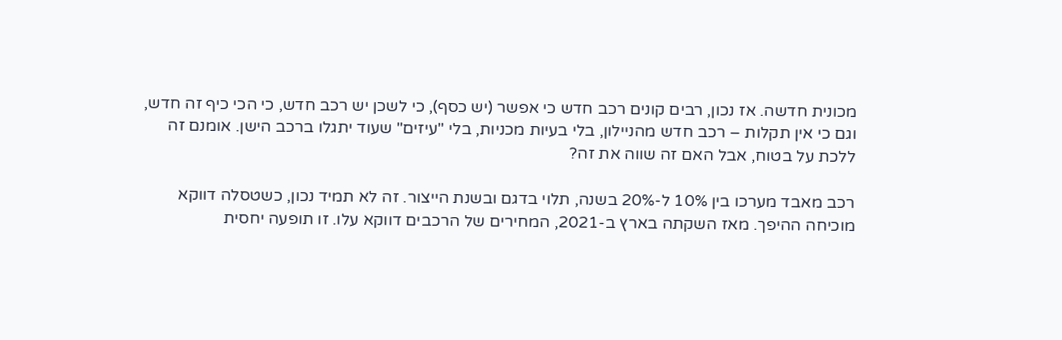מכונית חדשה. אז נכון, רבים קונים רכב חדש כי אפשר (יש כסף), כי לשכן יש רכב חדש, כי הכי כיף זה חדש, וגם כי אין תקלות – רכב חדש מהניילון, בלי בעיות מכניות, בלי "עיזים" שעוד יתגלו ברכב הישן. אומנם זה ללכת על בטוח, אבל האם זה שווה את זה?

רכב מאבד מערכו בין 10% ל-20% בשנה, תלוי בדגם ובשנת הייצור. זה לא תמיד נכון, כשטסלה דווקא מוכיחה ההיפך. מאז השקתה בארץ ב-2021, המחירים של הרכבים דווקא עלו. זו תופעה יחסית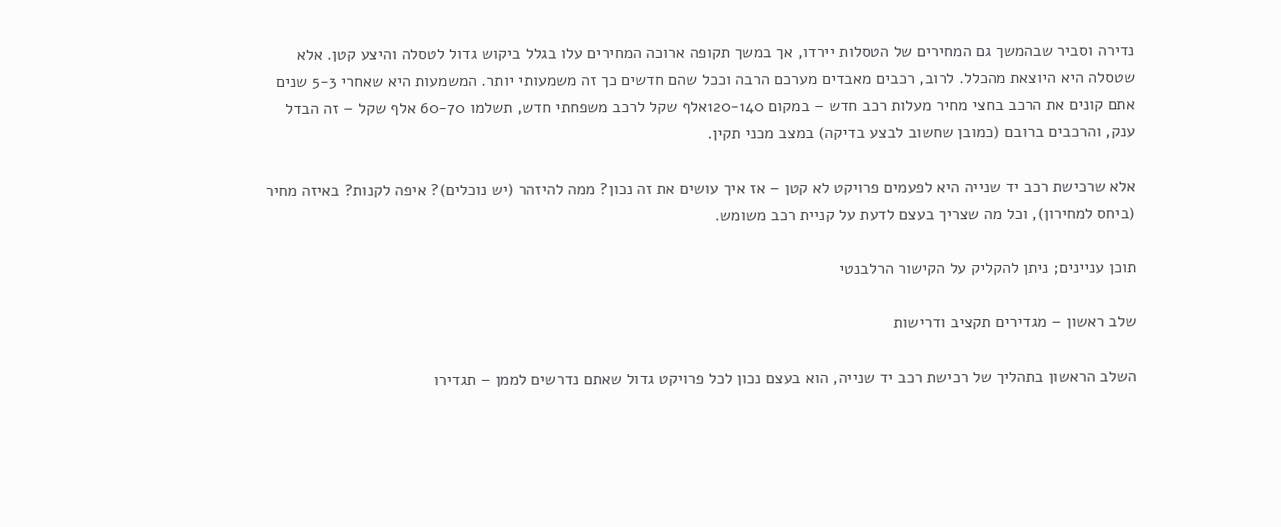נדירה וסביר שבהמשך גם המחירים של הטסלות יירדו, אך במשך תקופה ארוכה המחירים עלו בגלל ביקוש גדול לטסלה והיצע קטן. אלא שטסלה היא היוצאת מהכלל. לרוב, רכבים מאבדים מערכם הרבה וככל שהם חדשים כך זה משמעותי יותר. המשמעות היא שאחרי 5-3 שנים אתם קונים את הרכב בחצי מחיר מעלות רכב חדש – במקום 120-140אלף שקל לרכב משפחתי חדש, תשלמו 60-70 אלף שקל – זה הבדל ענק, והרכבים ברובם (כמובן שחשוב לבצע בדיקה) במצב מכני תקין.

אלא שרכישת רכב יד שנייה היא לפעמים פרויקט לא קטן – אז איך עושים את זה נכון? ממה להיזהר (יש נוכלים)? איפה לקנות? באיזה מחיר (ביחס למחירון), וכל מה שצריך בעצם לדעת על קניית רכב משומש.

תוכן עניינים; ניתן להקליק על הקישור הרלבנטי

שלב ראשון – מגדירים תקציב ודרישות

השלב הראשון בתהליך של רכישת רכב יד שנייה, הוא בעצם נכון לכל פרויקט גדול שאתם נדרשים לממן – תגדירו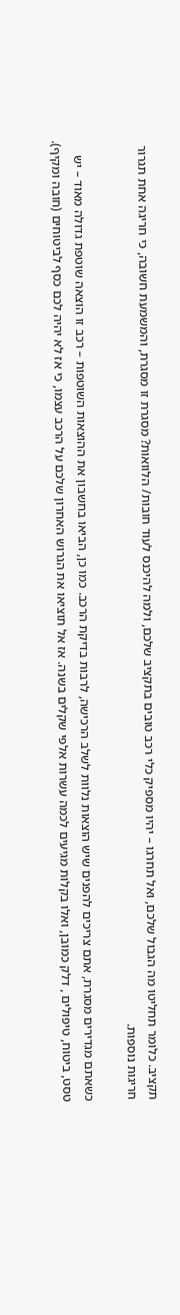תקציב. כלומר תחליטו מה הגבול שלכם, ואל תחרגו – יהיו מספיק כלי רכב טובים בתקציב שלכם, ולמה להיכנס לעוד חובות/ הלוואות? מסגרת זו מסגרת, והמשמעת חשובה, כי חריגה אחת תגרור חריגות נוספות.

כשאתם מגדירים מסגרת, אתם צריכים להפנים שיש הוצאות נלוות לשלב הרכישה, לרבות בדיקת הרכב. כמו כן, הביאו בחשבון את ההוצאות השוטפות – רכב זו הוצאה שוטפת גדולה מאוד – יש טסט, ביטוח, טיפולים , דלק כמובן, ואלו בקלות מגיעים לכמה עשרות אלפי שקלים בשנה. אז אל תוציאו את הגרוש האחרון שלכם על הרכב עצמו, כי אז לא יהיה לכם כסף לביטוחים (חובה ומקיף).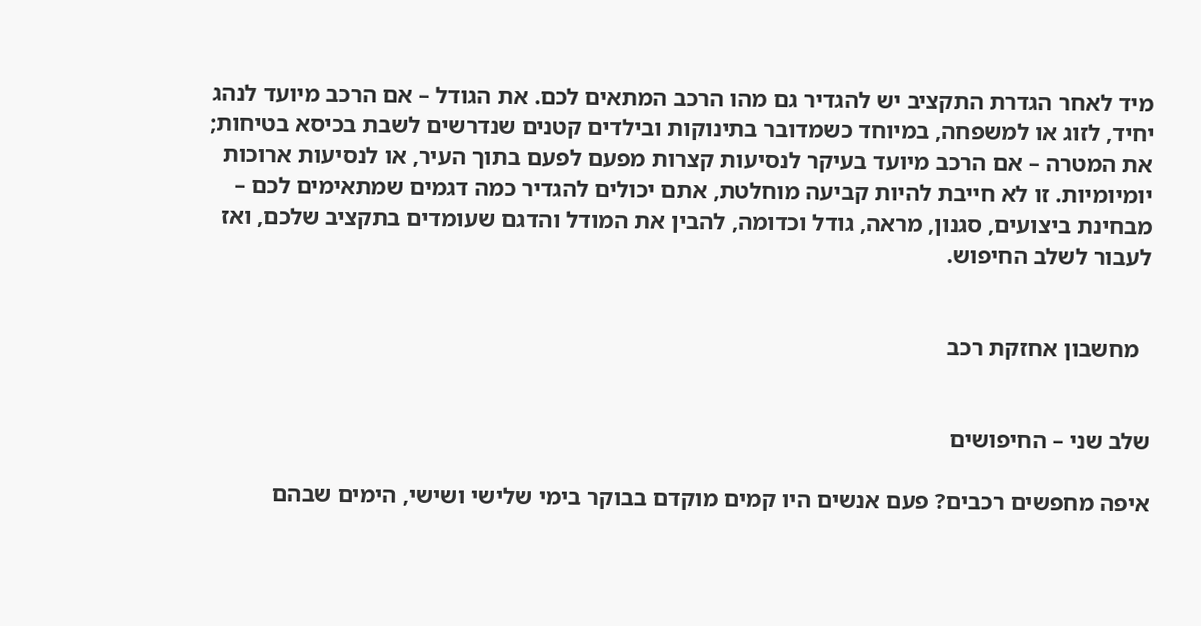מיד לאחר הגדרת התקציב יש להגדיר גם מהו הרכב המתאים לכם. את הגודל – אם הרכב מיועד לנהג יחיד, לזוג או למשפחה, במיוחד כשמדובר בתינוקות ובילדים קטנים שנדרשים לשבת בכיסא בטיחות; את המטרה – אם הרכב מיועד בעיקר לנסיעות קצרות מפעם לפעם בתוך העיר, או לנסיעות ארוכות יומיומיות. זו לא חייבת להיות קביעה מוחלטת, אתם יכולים להגדיר כמה דגמים שמתאימים לכם – מבחינת ביצועים, סגנון, מראה, גודל וכדומה, להבין את המודל והדגם שעומדים בתקציב שלכם, ואז לעבור לשלב החיפוש.


  מחשבון אחזקת רכב


שלב שני – החיפושים

איפה מחפשים רכבים? פעם אנשים היו קמים מוקדם בבוקר בימי שלישי ושישי, הימים שבהם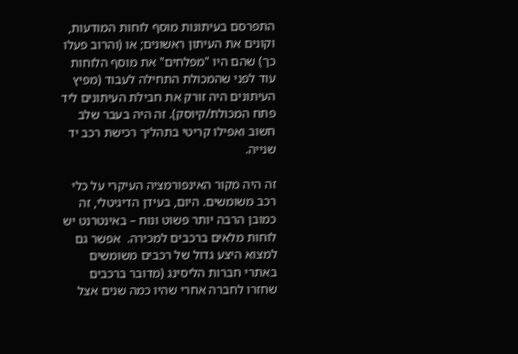התפרסם בעיתונות מוסף לוחות המודעות, וקונים את העיתון ראשונים; או (והרוב פעלו כך) שהם היו "מפלחים" את מוסף הלוחות עוד לפני שהמכולת התחילה לעבוד (מפיץ העיתונים היה זורק את חבילת העיתונים ליד פתח המכולת/קיוסק). זה היה בעבר שלב חשוב ואפילו קריטי בתהליך רכישת רכב יד שנייה.

זה היה מקור האינפורמציה העיקרי על כלי רכב משומשים. היום, בעידן הדיגיטלי, זה כמובן הרבה יותר פשוט ונוח – באינטרנט יש לוחות מלאים ברכבים למכירה.  אפשר גם למצוא היצע גדול של רכבים משומשים באתרי חברות הליסינג (מדובר ברכבים שחזרו לחברה אחרי שהיו כמה שנים אצל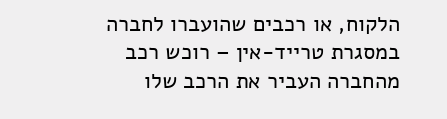הלקוח, או רכבים שהועברו לחברה במסגרת טרייד-אין – רוכש רכב מהחברה העביר את הרכב שלו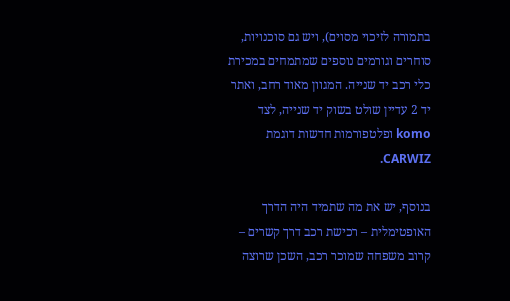בתמורה לזיכוי מסוים), ויש גם סוכנויות, סוחרים וגורמים נוספים שמתמחים במכירת כלי רכב יד שנייה. המגוון מאוד רחב, ואתר יד 2 עדיין שולט בשוק יד שנייה, לצד komo ופלטפורמות חדשות דוגמת CARWIZ.

בנוסף, יש את מה שתמיד היה הדרך האופטימלית – רכישת רכב דרך קשרים – קרוב משפחה שמוכר רכב, השכן שרוצה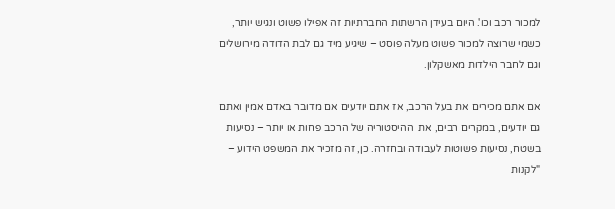למכור רכב וכו'. היום בעידן הרשתות החברתיות זה אפילו פשוט ונגיש יותר, כשמי שרוצה למכור פשוט מעלה פוסט – שיגיע מיד גם לבת הדודה מירושלים וגם לחבר הילדות מאשקלון.

אם אתם מכירים את בעל הרכב, אז אתם יודעים אם מדובר באדם אמין ואתם גם יודעים, במקרים רבים, את  ההיסטוריה של הרכב פחות או יותר – נסיעות בשטח, נסיעות פשוטות לעבודה ובחזרה. כן, זה מזכיר את המשפט הידוע – "לקנות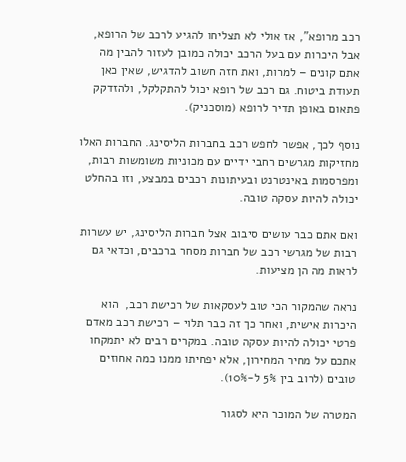רכב מרופא", אז אולי לא תצליחו להגיע לרכב של הרופא, אבל היכרות עם בעל הרכב יכולה כמובן לעזור להבין מה אתם קונים – למרות, ואת חזה חשוב להדגיש, שאין כאן תעודת ביטוח. גם רכב של רופא יכול להתקלקל, ולהזדקק פתאום באופן תדיר לרופא (מוסכניק).

נוסף לכך, אפשר לחפש רכב בחברות הליסינג. החברות האלו מחזיקות מגרשים רחבי ידיים עם מכוניות משומשות רבות, ומפרסמות באינטרנט ובעיתונות רכבים במבצע, וזו בהחלט יכולה להיות עסקה טובה.

ואם אתם כבר עושים סיבוב אצל חברות הליסינג, יש עשרות רבות של מגרשי רכב של חברות מסחר ברכבים, וכדאי גם לראות מה הן מציעות.

נראה שהמקור הכי טוב לעסקאות של רכישת רכב,  הוא היכרות אישית, ואחר כך זה כבר תלוי – רכישת רכב מאדם פרטי יכולה להיות עסקה טובה. במקרים רבים לא יתמקחו אתכם על מחיר המחירון, אלא יפחיתו ממנו כמה אחוזים טובים (לרוב בין 5% ל-10%).

המטרה של המוכר היא לסגור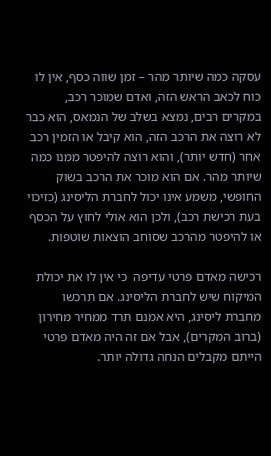עסקה כמה שיותר מהר – זמן שווה כסף, אין לו כוח לכאב הראש הזה, ואדם שמוכר רכב, במקרים רבים, נמצא בשלב של הנמאס, הוא כבר לא רוצה את הרכב הזה, הוא קיבל או הזמין רכב אחר (חדש יותר), והוא רוצה להיפטר ממנו כמה שיותר מהר. אם הוא מוכר את הרכב בשוק החופשי, משמע אינו יכול לחברת הליסינג (כזיכוי בעת רכישת רכב), ולכן הוא אולי לחוץ על הכסף או להיפטר מהרכב שסוחב הוצאות שוטפות.

רכישה מאדם פרטי עדיפה  כי אין לו את יכולת המיקוח שיש לחברת הליסינג. אם תרכשו מחברת ליסינג, היא אמנם תרד ממחיר מחירון (ברוב המקרים), אבל אם זה היה מאדם פרטי הייתם מקבלים הנחה גדולה יותר.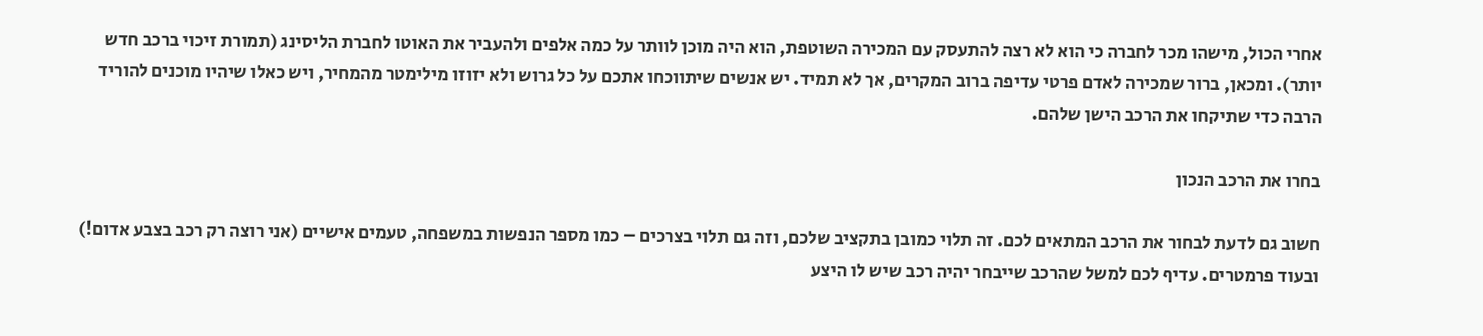אחרי הכול, מישהו מכר לחברה כי הוא לא רצה להתעסק עם המכירה השוטפת, הוא היה מוכן לוותר על כמה אלפים ולהעביר את האוטו לחברת הליסינג (תמורת זיכוי ברכב חדש יותר). ומכאן, ברור שמכירה לאדם פרטי עדיפה ברוב המקרים, אך לא תמיד. יש אנשים שיתווכחו אתכם על כל גרוש ולא יזוזו מילימטר מהמחיר, ויש כאלו שיהיו מוכנים להוריד הרבה כדי שתיקחו את הרכב הישן שלהם.

בחרו את הרכב הנכון

חשוב גם לדעת לבחור את הרכב המתאים לכם. זה תלוי כמובן בתקציב שלכם, וזה גם תלוי בצרכים – כמו מספר הנפשות במשפחה, טעמים אישיים (אני רוצה רק רכב בצבע אדום!) ובעוד פרמטרים. עדיף לכם למשל שהרכב שייבחר יהיה רכב שיש לו היצע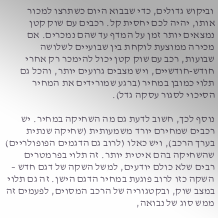וביקוש גדולים, כדי שבבוא היום כשתרצו למכור אותו, יהיה לכם יחסית קל. רכבים עם שוק קטן נמצאים יותר זמן על המדף עד שהם נמכרים. אם מכירה ממוצעת לוקחת בין שבועיים לשלושה שבועות, רכב עם שוק קטן יכול להימכר רק אחרי חודש-חודשיים, ויש מצבים גרועים יותר, והכל גם תלוי כמובן במחיר (ברגע שמורידים את המחיר הסיכוי לסגור עסקה גדל).

נוסף לכך, חשוב לדעת גם מה השחיקה במחיר. יש רכבים שמחירם יורד משמעותית (שחיקה שנתית בערך הרכב), ויש כאלו (לרוב גם הדגמים הפופולריים) שהשחיקה בהם איטית יותר. זה תלוי בפרמטרים רבים שלא כולם יודעים, למשל השקה של דגם חדש – השקה כזו לרוב פוגעת במחיר הדגם הישן. זה גם תלוי במצב שוק, ובקטגוריה של הרכב המסוים, לפעמים זה ממש סוג של נבואה,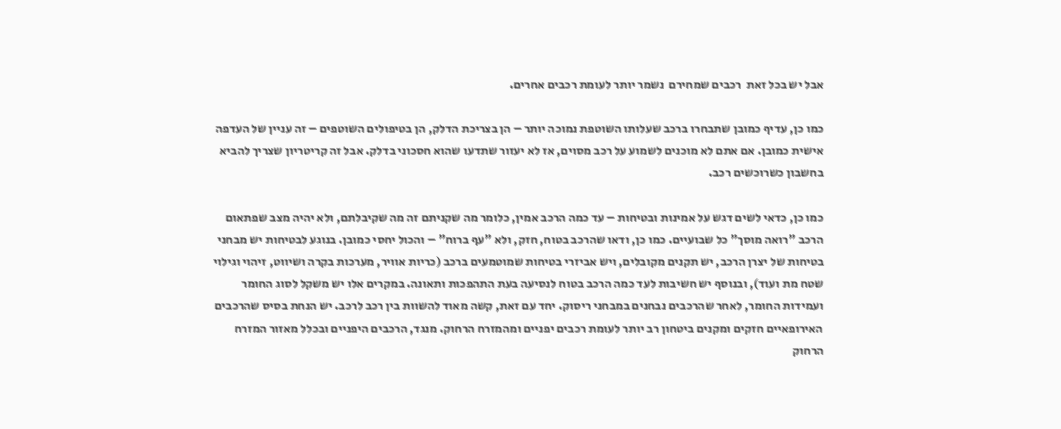אבל יש בכל זאת  רכבים שמחירם  נשמר יותר לעומת רכבים אחרים.

כמו כן, עדיף כמובן שתבחרו ברכב שעלותו השוטפת נמוכה יותר – הן בצריכת הדלק, הן בטיפולים השוטפים – זה עניין של העדפה אישית כמובן. אם אתם לא מוכנים לשמוע על רכב מסוים, אז לא יעזור שתדעו שהוא חסכוני בדלק. אבל זה קריטריון שצריך להביא בחשבון כשרוכשים רכב.

כמו כן, כדאי לשים דגש על אמינות ובטיחות – עד כמה הרכב אמין, כלומר מה שקניתם זה מה שקיבלתם, ולא יהיה מצב שפתאום הרכב "רואה מוסך" כל שבועיים. כמו כן, ודאו שהרכב בטוח, חזק, ולא "עף ברוח" – והכול יחסי כמובן. בנוגע לבטיחות יש מבחני בטיחות של יצרן הרכב, יש תקנים מקובלים, ויש אביזרי בטיחות שמוטמעים ברכב (כריות אוויר, מערכות בקרה ושיווט, זיהוי וגילוי שטח מת ועוד), ובנוסף יש חשיבות לעד כמה הרכב בטוח לנסיעה בעת התהפכות ותאונה. במקרים אלו יש משקל לסוג החומר ועמידות החומר, לאחר שהרכבים נבחנים במבחני ריסוק. יחד עם זאת, קשה מאוד להשוות בין רכב לרכב. יש הנחת בסיס שהרכבים האירופאיים חזקים ומקנים ביטחון רב יותר לעומת רכבים יפניים ומהמזרח הרחוק. מנגד, הרכבים היפניים ובכלל מאזור המזרח הרחוק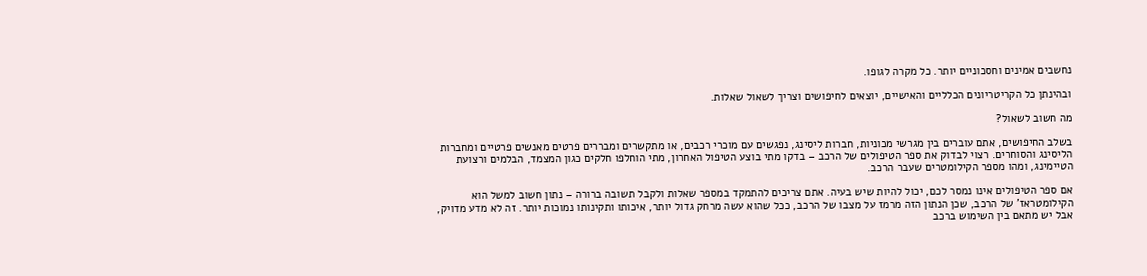נחשבים אמינים וחסכוניים יותר. כל מקרה לגופו.

ובהינתן כל הקריטריונים הכלליים והאישיים, יוצאים לחיפושים וצריך לשאול שאלות.

מה חשוב לשאול?

בשלב החיפושים, אתם עוברים בין מגרשי מכוניות, חברות ליסינג, נפגשים עם מוכרי רכבים, או מתקשרים ומבררים פרטים מאנשים פרטיים ומחברות הליסינג והסוחרים. רצוי לבדוק את ספר הטיפולים של הרכב – בדקו מתי בוצע הטיפול האחרון, מתי הוחלפו חלקים כגון המצמד, הבלמים ורצועת הטיימינג, ומהו מספר הקילומטרים שעבר הרכב.

אם ספר הטיפולים אינו נמסר לכם, יכול להיות שיש בעיה. אתם צריכים להתמקד במספר שאלות ולקבל תשובה ברורה – נתון חשוב למשל הוא הקילומטראז' של הרכב, שכן הנתון הזה מרמז על מצבו של הרכב, ככל שהוא עשה מרחק גדול יותר, איכותו ותקינותו נמוכות יותר. זה לא מדע מדויק, אבל יש מתאם בין השימוש ברכב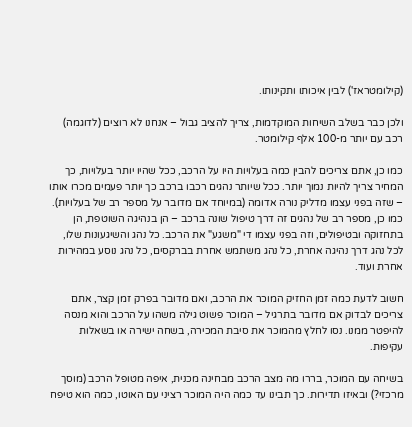(קילומטראז') לבין איכותו ותקינותו.

ולכן כבר בשלב השיחות המוקדמות, צריך להציב גבול – אנחנו לא רוצים (לדוגמה) רכב עם יותר מ-100 אלף קילומטר.

כמו כן, אתם צריכים להבין כמה בעלויות היו על הרכב, ככל שהיו יותר בעלויות, כך המחיר צריך להיות נמוך יותר. ככל שיותר נהגים רכבו ברכב כך יותר פעמים מכרו אותו – שזה בפני עצמו מדליק נורה אדומה (במיוחד אם מדובר על מספר רב של בעלויות). כמו כן, מספר רב של נהגים זה דרך טיפול שונה ברכב – הן בנהיגה השוטפת, הן בתחזוקה ובטיפולים, וזה בפני עצמו די "משגע" את הרכב. כל נהג והשיגעונות שלו, לכל נהג דרך נהיגה אחרת, כל נהג משתמש אחרת בברקסים, כל נהג נוסע במהירות אחרת ועוד.

חשוב לדעת כמה זמן החזיק המוכר את הרכב, ואם מדובר בפרק זמן קצר, אתם צריכים לבדוק אם מדובר בתרגיל – המוכר פשוט גילה משהו על הרכב והוא מנסה להיפטר ממנו. נסו לחלץ מהמוכר את סיבת המכירה, בשחה ישירה או בשאלות עקיפות.

בשיחה עם המוכר, בררו מה מצב הרכב מבחינה מכנית, איפה מטופל הרכב (מוסך מרכזי?) ובאיזו תדירות. כך תבינו עד כמה היה המוכר רציני עם האוטו, כמה הוא טיפח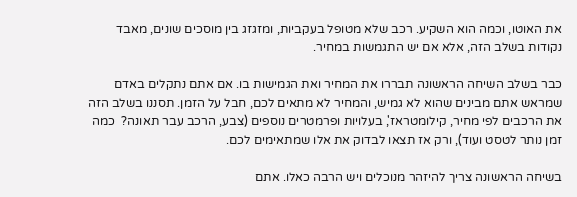את האוטו, וכמה הוא השקיע. רכב שלא מטופל בעקביות, ומזגזג בין מוסכים שונים, מאבד נקודות בשלב הזה, אלא אם יש התגמשות במחיר.

כבר בשלב השיחה הראשונה תבררו את המחיר ואת הגמישות בו. אם אתם נתקלים באדם שמראש אתם מבינים שהוא לא גמיש, והמחיר לא מתאים לכם, חבל על הזמן. תסננו בשלב הזה את הרכבים לפי מחיר, קילומטראז', בעלויות ופרמטרים נוספים (צבע, הרכב עבר תאונה?  כמה זמן נותר לטסט ועוד), ורק אז תצאו לבדוק את אלו שמתאימים לכם.

בשיחה הראשונה צריך להיזהר מנוכלים ויש הרבה כאלו. אתם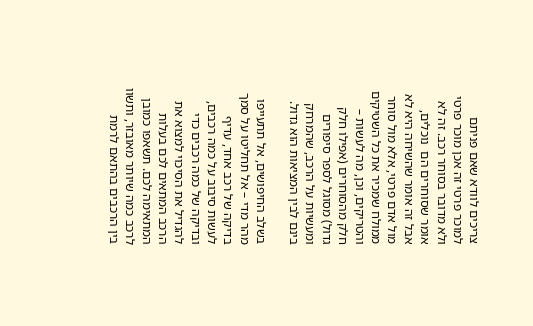צריכים לוודא שאם פניתם למוכר פרטי זה אכן מוכר פרטי ולא מדובר בסוחר רכב. זה לא אומר שסוחרים הם  נוכלים, אבל זה אומר שהשיחה היא לא מול אדם פרטי, אלא מול סוחר ממולח שמכיר את כל השטיקים והטריקים, וכן, מה לעשות – חלק מהסוחרים (אפילו חלק גדול) מסוגל לספר סיפורים ומעשיות על הרכב, שהמרחק בינם לבין המציאות הוא גדול.

בשלב החיפושים, אל תתעייפו מהר מדי – אל תחליטו על סמך בדיקה של רכב אחד, עדיף לעשות סיבוב על כמה רכבים, ובדיקה של כמה רכבים כדי להגדיל את הסיכוי למצוא את הרכב המתאים לכם בעלות המתאימה לכם. תשאפו כמובן לרכב כמה שיותר מאובזר, ותשוו בין הרכבים בהתאם לרמת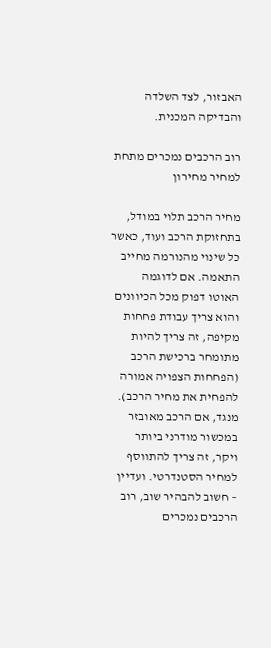האבזור, לצד השלדה והבדיקה המכנית.

רוב הרכבים נמכרים מתחת למחיר מחירון

מחיר הרכב תלוי במודל, בתחזוקת הרכב ועוד, כאשר כל שינוי מהנורמה מחייב התאמה. אם לדוגמה האוטו דפוק מכל הכיוונים והוא צריך עבודת פחחות מקיפה, זה צריך להיות מתומחר ברכישת הרכב (הפחחות הצפויה אמורה להפחית את מחיר הרכב). מנגד, אם הרכב מאובזר במכשור מודרני ביותר ויקר, זה צריך להתווסף למחיר הסטנדרטי. ועדיין  – חשוב להבהיר שוב, רוב הרכבים נמכרים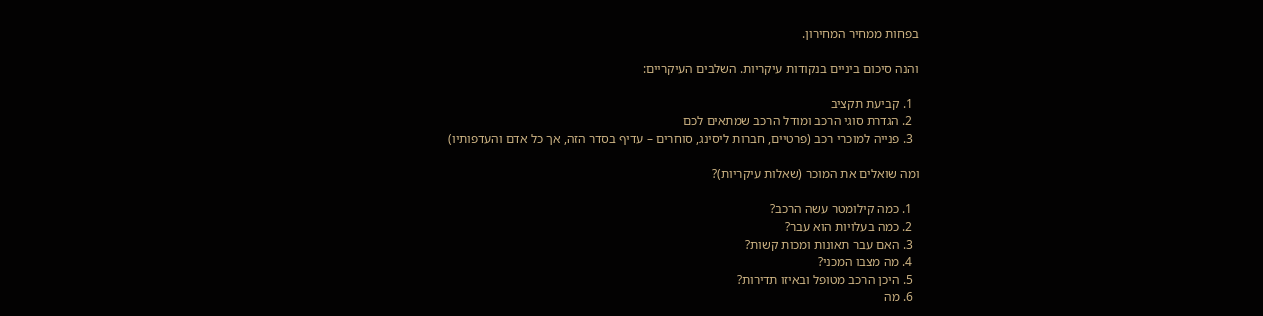בפחות ממחיר המחירון.

והנה סיכום ביניים בנקודות עיקריות. השלבים העיקריים:

  1. קביעת תקציב
  2. הגדרת סוגי הרכב ומודל הרכב שמתאים לכם
  3. פנייה למוכרי רכב (פרטיים, חברות ליסינג, סוחרים – עדיף בסדר הזה, אך כל אדם והעדפותיו)

ומה שואלים את המוכר (שאלות עיקריות)?

  1. כמה קילומטר עשה הרכב?
  2. כמה בעלויות הוא עבר?
  3. האם עבר תאונות ומכות קשות?
  4. מה מצבו המכני?
  5. היכן הרכב מטופל ובאיזו תדירות?
  6. מה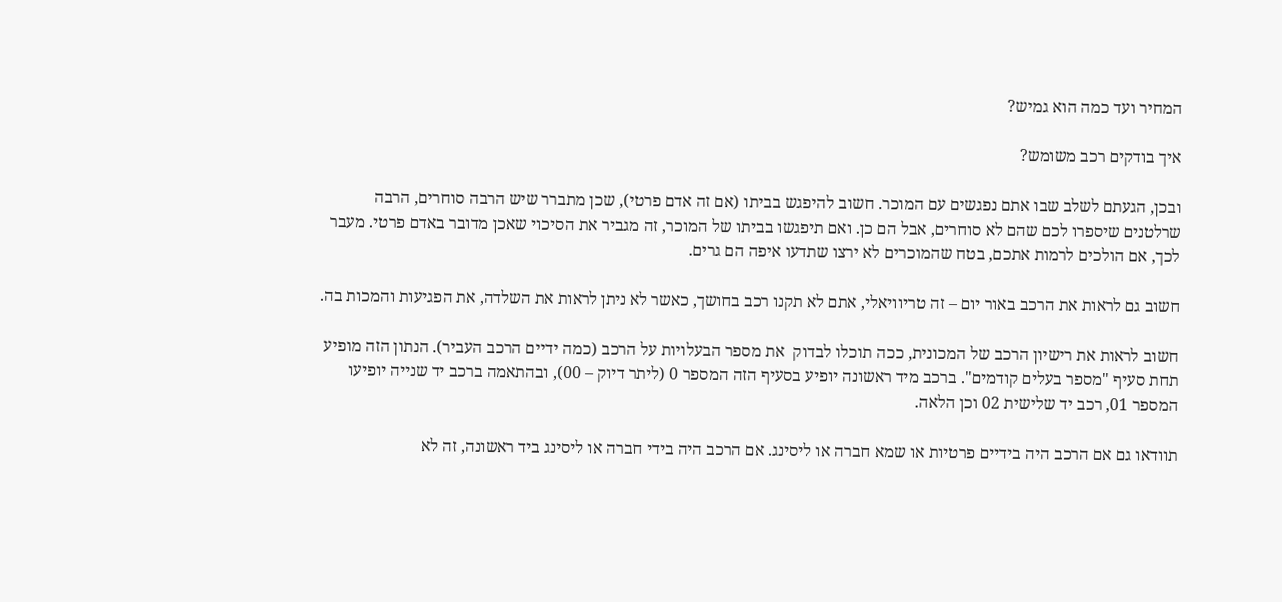המחיר ועד כמה הוא גמיש?

איך בודקים רכב משומש?

ובכן, הגעתם לשלב שבו אתם נפגשים עם המוכר. חשוב להיפגש בביתו (אם זה אדם פרטי), שכן מתברר שיש הרבה סוחרים, הרבה שרלטנים שיספרו לכם שהם לא סוחרים, אבל הם כן. ואם תיפגשו בביתו של המוכר, זה מגביר את הסיכוי שאכן מדובר באדם פרטי. מעבר לכך, אם הולכים לרמות אתכם, בטח שהמוכרים לא ירצו שתדעו איפה הם גרים.

חשוב גם לראות את הרכב באור יום – זה טריוויאלי, אתם לא תקנו רכב בחושך, כאשר לא ניתן לראות את השלדה, את הפגיעות והמכות בה.

חשוב לראות את רישיון הרכב של המכונית, ככה תוכלו לבדוק  את מספר הבעלויות על הרכב (כמה ידיים הרכב העביר). הנתון הזה מופיע תחת סעיף "מספר בעלים קודמים". ברכב מיד ראשונה יופיע בסעיף הזה המספר 0 (ליתר דיוק – 00), ובהתאמה ברכב יד שנייה יופיעו המספר 01, רכב יד שלישית 02 וכן הלאה.

תוודאו גם אם הרכב היה בידיים פרטיות או שמא חברה או ליסינג. אם הרכב היה בידי חברה או ליסינג ביד ראשונה, זה לא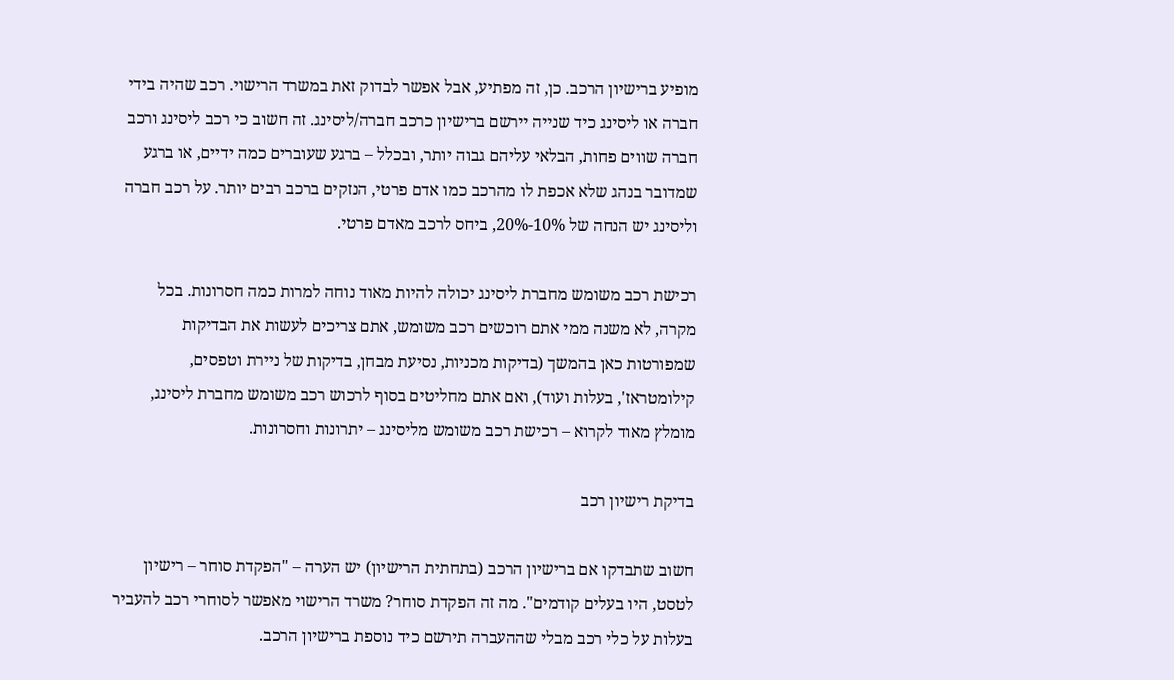מופיע ברישיון הרכב. כן, זה מפתיע, אבל אפשר לבדוק זאת במשרד הרישוי. רכב שהיה בידי חברה או ליסינג כיד שנייה יירשם ברישיון כרכב חברה/ליסינג. זה חשוב כי רכב ליסינג ורכב חברה שווים פחות, הבלאי עליהם גבוה יותר, ובכלל – ברגע שעוברים כמה ידיים, או ברגע שמדובר בנהג שלא אכפת לו מהרכב כמו אדם פרטי, הנזקים ברכב רבים יותר. על רכב חברה וליסינג יש הנחה של 10%-20%, ביחס לרכב מאדם פרטי.

רכישת רכב משומש מחברת ליסינג יכולה להיות מאוד נוחה למרות כמה חסרונות. בכל מקרה, לא משנה ממי אתם רוכשים רכב משומש, אתם צריכים לעשות את הבדיקות שמפורטות כאן בהמשך (בדיקות מכניות, נסיעת מבחן, בדיקות של ניירת וטפסים, קילומטראז', בעלות ועוד), ואם אתם מחליטים בסוף לרכוש רכב משומש מחברת ליסינג, מומלץ מאוד לקרוא – רכישת רכב משומש מליסינג – יתרונות וחסרונות.

בדיקת רישיון רכב

חשוב שתבדקו אם ברישיון הרכב (בתחתית הרישיון) יש הערה – "הפקדת סוחר – רישיון לטסט, היו בעלים קודמים". מה זה הפקדת סוחר? משרד הרישוי מאפשר לסוחרי רכב להעביר בעלות על כלי רכב מבלי שההעברה תירשם כיד נוספת ברישיון הרכב.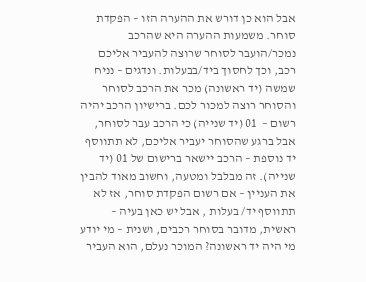אבל הוא כן דורש את ההערה הזו – הפקדת סוחר. משמעות ההערה היא שהרכב נמכר/הועבר לסוחר שרוצה להעביר אליכם רכב, וכך לחסוך ביד/בבעלות. ונדגים – נניח שמשה (יד ראשונה) מכר את הרכב לסוחר והסוחר רוצה למכור לכם. ברישיון הרכב יהיה רשום –  01 (יד שנייה) כי הרכב עבר לסוחר, אבל ברגע שהסוחר יעביר אליכם, לא תתווסף יד נוספת – הרכב יישאר ברישום של 01 (יד שנייה). זה מבלבל ומטעה, וחשוב מאוד להבין את העניין – אם רשום הפקדת סוחר, אז לא תתווסף יד/ בעלות , אבל יש כאן בעיה – ראשית, מדובר בסוחר רכבים, ושנית – מי יודע מי היה יד ראשונה? המוכר נעלם, הוא העביר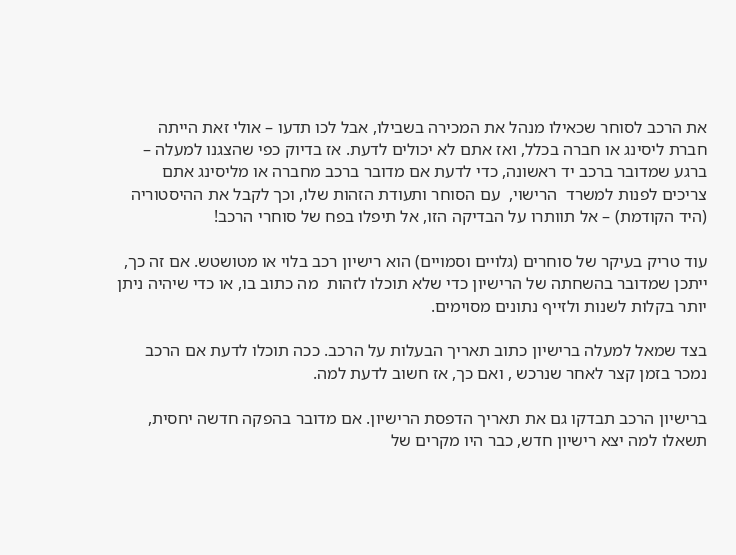את הרכב לסוחר שכאילו מנהל את המכירה בשבילו, אבל לכו תדעו – אולי זאת הייתה חברת ליסינג או חברה בכלל, ואז אתם לא יכולים לדעת. אז בדיוק כפי שהצגנו למעלה – ברגע שמדובר ברכב יד ראשונה, כדי לדעת אם מדובר ברכב מחברה או מליסינג אתם צריכים לפנות למשרד  הרישוי,  עם הסוחר ותעודת הזהות שלו, וכך לקבל את ההיסטוריה (היד הקודמת) – אל תוותרו על הבדיקה הזו, אל תיפלו בפח של סוחרי הרכב!

עוד טריק בעיקר של סוחרים (גלויים וסמויים) הוא רישיון רכב בלוי או מטושטש. אם זה כך, ייתכן שמדובר בהשחתה של הרישיון כדי שלא תוכלו לזהות  מה כתוב בו, או כדי שיהיה ניתן יותר בקלות לשנות ולזייף נתונים מסוימים.

בצד שמאל למעלה ברישיון כתוב תאריך הבעלות על הרכב. ככה תוכלו לדעת אם הרכב נמכר בזמן קצר לאחר שנרכש , ואם כך, אז חשוב לדעת למה.

ברישיון הרכב תבדקו גם את תאריך הדפסת הרישיון. אם מדובר בהפקה חדשה יחסית, תשאלו למה יצא רישיון חדש, כבר היו מקרים של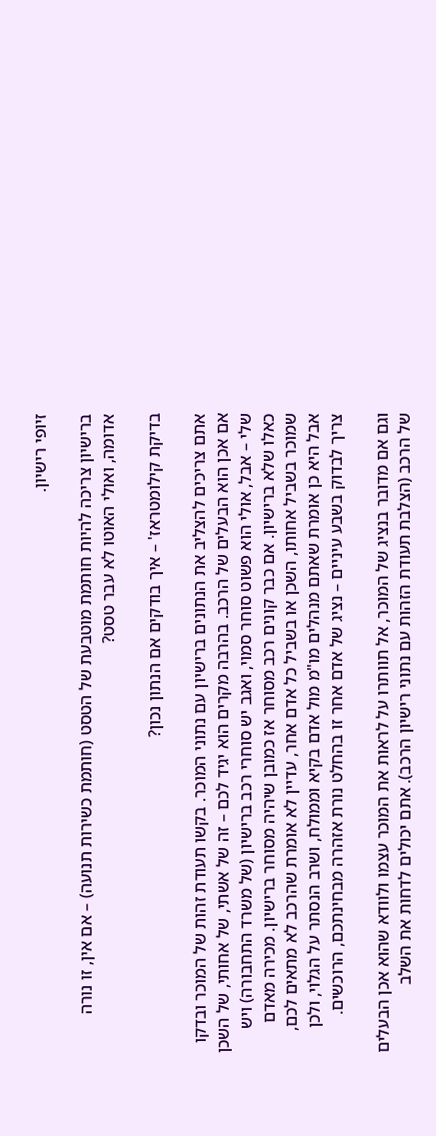זיופי רישיון.

ברישיון צריכה להיות חותמת מוטבעת של הטסט (חותמת כשירות תנועה) – אם אין, זו נורה אדומה, ואולי האוטו לא עבר טסט?

בדיקת קילומטראז' – איך בודקים אם הנתון נכון?

אתם צריכים להצליב את הנתונים ברישיון עם נתוני המוכר. בקשו תעודת זהות של המוכר ובדקו אם אכן הוא הבעלים של הרכב. בהרבה מקרים הוא יגיד לכם – זה של אשתי, של אחותי, של השכן שלי – אבל, אולי הוא פשוט סוחר סמוי, ואגב יש סוחרי רכב ברישיון (של משרד התחבורה) ויש כאלו שלא ברישיון. אם כבר קונים רכב מסוחר אז כמובן שיהיה מסוחר ברישיון. מכירה מאדם שמוכר בשביל אחותו, השכן או בשביל כל אדם אחר, עדיין לא אומרת שהרכב לא מתאים לכם, אבל היא כן אומרת שאתם מנהלים מו"מ מול אדם בקיא וממולח, ושרב הנסתר על הגלוי, ולכן צריך לבדוק בשבע עיניים – נציג של אדם אחר זו בהחלט נורת אזהרה מבחינתכם, הרוכשים.

וגם אם מדובר בנציג של המוכר, אל תוותרו על לראות את המוכר עצמו ולוודא שהוא אכן הבעלים של הרכב (הצלבת תעודת הזהות עם נתוני רישיון הרכב). אתם יכולים לדחות את השלב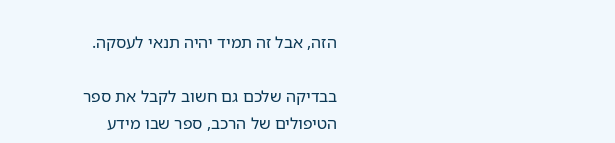הזה, אבל זה תמיד יהיה תנאי לעסקה.

בבדיקה שלכם גם חשוב לקבל את ספר הטיפולים של הרכב, ספר שבו מידע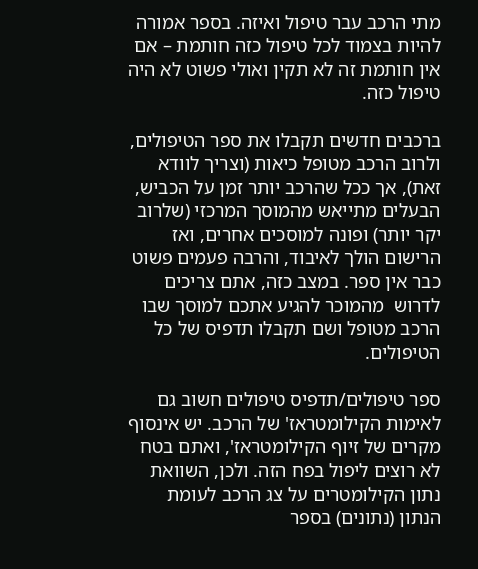מתי הרכב עבר טיפול ואיזה. בספר אמורה להיות בצמוד לכל טיפול כזה חותמת – אם אין חותמת זה לא תקין ואולי פשוט לא היה טיפול כזה.

ברכבים חדשים תקבלו את ספר הטיפולים, ולרוב הרכב מטופל כיאות (וצריך לוודא זאת), אך ככל שהרכב יותר זמן על הכביש, הבעלים מתייאש מהמוסך המרכזי (שלרוב יקר יותר) ופונה למוסכים אחרים, ואז הרישום הולך לאיבוד, והרבה פעמים פשוט כבר אין ספר. במצב כזה, אתם צריכים לדרוש  מהמוכר להגיע אתכם למוסך שבו הרכב מטופל ושם תקבלו תדפיס של כל הטיפולים.

ספר טיפולים/תדפיס טיפולים חשוב גם לאימות הקילומטראז' של הרכב. יש אינסוף מקרים של זיוף הקילומטראז', ואתם בטח לא רוצים ליפול בפח הזה. ולכן, השוואת נתון הקילומטרים על צג הרכב לעומת הנתון (נתונים) בספר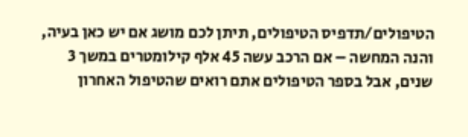הטיפולים/תדפיס הטיפולים, תיתן לכם מושג אם יש כאן בעיה, והנה המחשה – אם הרכב עשה 45 אלף קילומטרים במשך 3 שנים, אבל בספר הטיפולים אתם רואים שהטיפול האחרון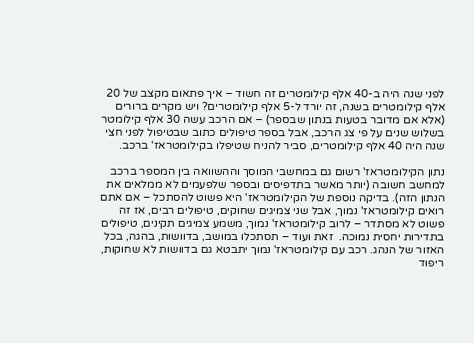לפני שנה היה ב-40 אלף קילומטרים זה חשוד – איך פתאום מקצב של 20 אלף קילומטרים בשנה, זה יורד ל-5 אלף קילומטרים? ויש מקרים ברורים (אלא אם מדובר בטעות בנתון שבספר) – אם הרכב עשה 30 אלף קילומטר בשלוש שנים על פי צג הרכב, אבל בספר טיפולים כתוב שבטיפול לפני חצי שנה היה 40 אלף קילומטרים, סביר להניח שטיפלו בקילומטראז' ברכב.

נתון הקילומטראז' רשום גם במחשבי המוסך וההשוואה בין המספר ברכב למחשב חשובה (יותר מאשר בתדפיסים ובספר שלפעמים לא ממלאים את הנתון הזה). בדיקה נוספת של הקילומטראז' היא פשוט להסתכל – אם אתם רואים קילומטראז' נמוך, אבל שני צמיגים שחוקים, טיפולים רבים, אז זה פשוט לא מסתדר – לרוב קילומטראז' נמוך, משמע צמיגים תקינים, טיפולים בתדירות יחסית נמוכה.  זאת ועוד – תסתכלו במושב, בדוושות, בהגה, בכל האזור של הנהג. רכב עם קילומטראז' נמוך יתבטא גם בדוושות לא שחוקות, ריפוד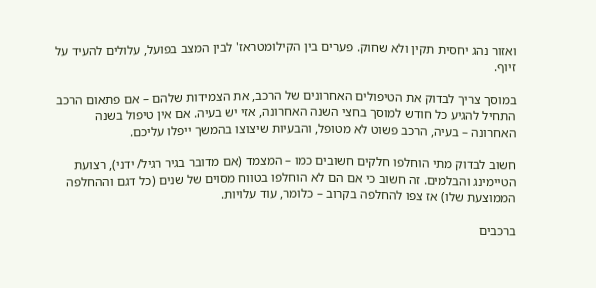ואזור נהג יחסית תקין ולא שחוק. פערים בין הקילומטראז' לבין המצב בפועל, עלולים להעיד על זיוף.

במוסך צריך לבדוק את הטיפולים האחרונים של הרכב, את הצמידות שלהם – אם פתאום הרכב התחיל להגיע כל חודש למוסך בחצי השנה האחרונה, אזי יש בעיה. אם אין טיפול בשנה האחרונה – בעיה, הרכב פשוט לא מטופל, והבעיות שיצוצו בהמשך ייפלו עליכם.

חשוב לבדוק מתי הוחלפו חלקים חשובים כמו – המצמד (אם מדובר בגיר רגיל/ ידני), רצועת הטיימינג והבלמים. זה חשוב כי אם הם לא הוחלפו בטווח מסוים של שנים (כל דגם וההחלפה הממוצעת שלו) אז צפו להחלפה בקרוב – כלומר, עוד עלויות.

ברכבים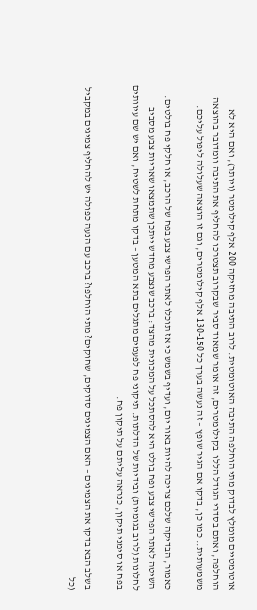אוטומטיים מומלץ לבדוק מתי הוחלפה התיבה האוטומטית. לרוב התיבה מחזיקה 200 אלף קילומטר (ויותר), ואם היא לא הוחלפה, ואתם בסדרי הגודל הללו  בקילומטרים, זה אומר שמאוד סביר שבקרוב תצטרכו להחליף את התיבה וומדובר בהוצאה משמעותית.. כמו כן, בדקו אם הגיר שופץ – זה נעשה בערך כל 130-150 אלף קילומטרים, וגם זו הוצאה שעלולה ליפול עליכם.

כאמור, הבדיקה שלכם צריכה להיות באור יום, ועדיף בשמש כי אז תוכלו לאתר הפרשי צבע בפח של הרכב, או חלקי פח בולטים. השיטה לאתר הפרשי צבע ופח בולט היא להסתכל על המכונית מהצד: ברכב שנצבע מחדש ייתכן שתמצאו שאריות צבע מסביב לחלונות (לרוב בגומיות) ובידיות של הדלתות. תיקוני פח לפעמים מתגלים בתא המטען – בדקו מתחת לשטיח, ואם יש שם עיוותים בפח או סימני תיקון, כנראה עליתם על תיקון פח.

בשלב הבא בדקו את הצמיגים – האם הצמיגים סדוקים, שחוקים? מתי הוחלפו? ברכב עם הנעה כפולה יש להחליף צמיגים במקביל (כל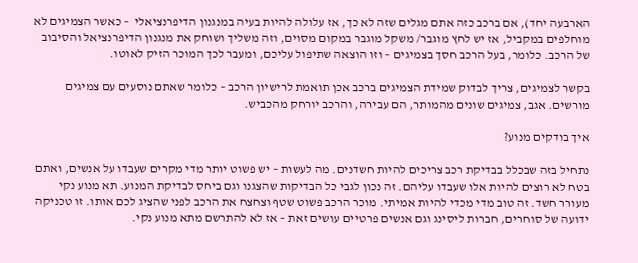הארבעה יחד), אם ברכב כזה אתם מגלים שזה לא כך, אז עלולה להיות בעיה במנגנון הדיפרנציאלי  – כאשר הצמיגים לא מוחלפים במקביל, אז יש לחץ מוגבר/ משקל מוגבר במקום מסוים, וזה משליך ושוחק את מנגנון הדיפרנציאל והסיבוב של הרכב. כלומר, בעל הרכב חסך בצמיגים – וזו הוצאה שתיפול עליכם, ומעבר לכך המוכר הזיק לאוטו.

בקשר לצמיגים, צריך לבדוק שמידת הצמיגים ברכב אכן תואמת לרישיון הרכב – כלומר שאתם נוסעים עם צמיגים מורשים. אגב, צמיגים שונים מהמותר, הם עבירה, והרכב יורחק מהכביש.

איך בודקים מנוע?

נתחיל בזה שבכלל בבדיקת רכב צריכים להיות חשדנים. מה לעשות – יש פשוט יותר מדי מקרים שעבדו על אנשים, ואתם בטח לא רוצים להיות אלו שעבדו עליהם. זה נכון לגבי כל הבדיקות שהצגנו וגם ביחס לבדיקת המנוע. תא מנוע נקי מעורר חשד. זה טוב מדי מכדי להיות אמיתי. מוכר הרכב פשוט שטף וצחצח את הרכב לפני שהציג לכם אותו. זו טכניקה ידועה של סוחרים, חברות ליסינג וגם אנשים פרטיים עושים זאת – אז לא להתרשם מתא מנוע נקי.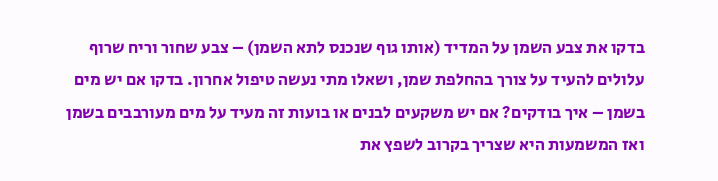בדקו את צבע השמן על המדיד (אותו גוף שנכנס לתא השמן) – צבע שחור וריח שרוף עלולים להעיד על צורך בהחלפת שמן, ושאלו מתי נעשה טיפול אחרון. בדקו אם יש מים בשמן – איך בודקים? אם יש משקעים לבנים או בועות זה מעיד על מים מעורבבים בשמן ואז המשמעות היא שצריך בקרוב לשפץ את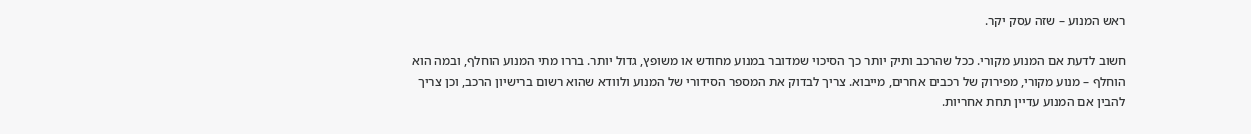ראש המנוע – שזה עסק יקר.

חשוב לדעת אם המנוע מקורי. ככל שהרכב ותיק יותר כך הסיכוי שמדובר במנוע מחודש או משופץ, גדול יותר. בררו מתי המנוע הוחלף, ובמה הוא הוחלף – מנוע מקורי, מפירוק של רכבים אחרים, מייבוא. צריך לבדוק את המספר הסידורי של המנוע ולוודא שהוא רשום ברישיון הרכב, וכן צריך להבין אם המנוע עדיין תחת אחריות.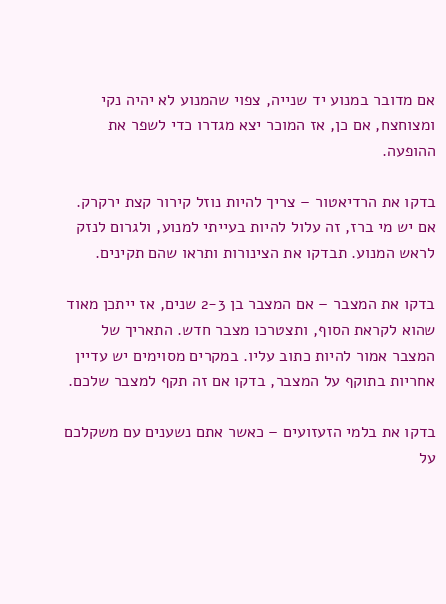אם מדובר במנוע יד שנייה, צפוי שהמנוע לא יהיה נקי ומצוחצח, אם כן, אז המוכר יצא מגדרו כדי לשפר את ההופעה.

בדקו את הרדיאטור – צריך להיות נוזל קירור קצת ירקרק. אם יש מי ברז, זה עלול להיות בעייתי למנוע, ולגרום לנזק לראש המנוע. תבדקו את הצינורות ותראו שהם תקינים.

בדקו את המצבר – אם המצבר בן 2-3 שנים, אז ייתכן מאוד שהוא לקראת הסוף, ותצטרכו מצבר חדש. התאריך של המצבר אמור להיות כתוב עליו. במקרים מסוימים יש עדיין אחריות בתוקף על המצבר, בדקו אם זה תקף למצבר שלכם.

בדקו את בלמי הזעזועים – כאשר אתם נשענים עם משקלכם על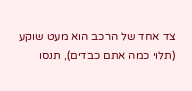צד אחד של הרכב הוא מעט שוקע (תלוי כמה אתם כבדים), תנסו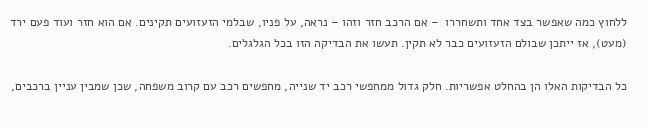ללחוץ כמה שאפשר בצד אחד ותשחררו  – אם הרכב חזר וזהו – נראה, על פניו, שבלמי הזעזועים תקינים. אם הוא חזר ועוד פעם ירד (מעט), אז ייתכן שבולם הזעזועים כבר לא תקין. תעשו את הבדיקה הזו בכל הגלגלים.

כל הבדיקות האלו הן בהחלט אפשריות. חלק גדול ממחפשי רכב יד שנייה, מחפשים רכב עם קרוב משפחה, שכן שמבין עניין ברכבים,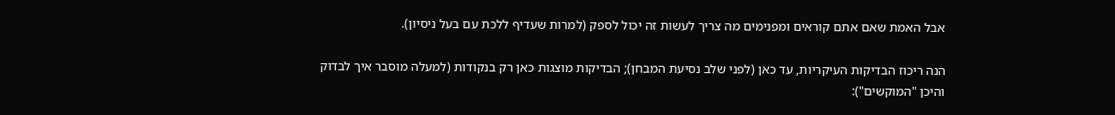אבל האמת שאם אתם קוראים ומפנימים מה צריך לעשות זה יכול לספק (למרות שעדיף ללכת עם בעל ניסיון).

הנה ריכוז הבדיקות העיקריות, עד כאן (לפני שלב נסיעת המבחן); הבדיקות מוצגות כאן רק בנקודות (למעלה מוסבר איך לבדוק והיכן "המוקשים"):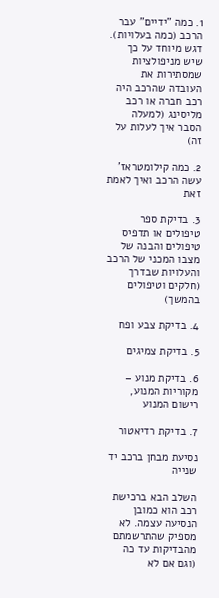1. כמה "ידיים" עבר הרכב (כמה בעלויות). דגש מיוחד על כך שיש מניפולציות שמסתירות את העובדה שהרכב היה רכב חברה או רכב מליסינג (למעלה הסבר איך לעלות על זה)

2. כמה קילומטראז' עשה הרכב ואיך לאמת זאת

3. בדיקת ספר טיפולים או תדפיס טיפולים והבנה של מצבו המכני של הרכב והעלויות שבדרך (חלקים וטיפולים בהמשך)

4. בדיקת צבע ופח

5. בדיקת צמיגים

6. בדיקת מנוע – מקוריות המנוע, רישום המנוע

7. בדיקת רדיאטור

נסיעת מבחן ברכב יד שנייה

השלב הבא ברכישת רכב הוא כמובן הנסיעה עצמה. לא מספיק שהתרשמתם מהבדיקות עד כה (וגם אם לא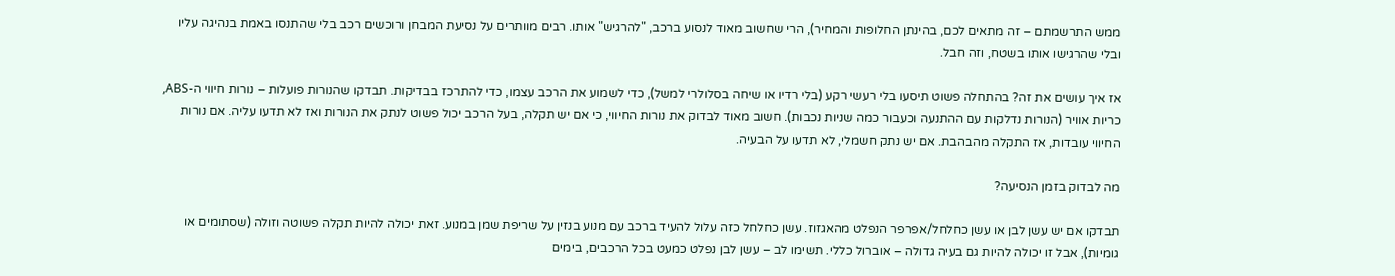ממש התרשמתם – זה מתאים לכם, בהינתן החלופות והמחיר), הרי שחשוב מאוד לנסוע ברכב, "להרגיש" אותו. רבים מוותרים על נסיעת המבחן ורוכשים רכב בלי שהתנסו באמת בנהיגה עליו ובלי שהרגישו אותו בשטח, וזה חבל.

אז איך עושים את זה? בהתחלה פשוט תיסעו בלי רעשי רקע (בלי רדיו או שיחה בסלולרי למשל), כדי לשמוע את הרכב עצמו, כדי להתרכז בבדיקות. תבדקו שהנורות פועלות – נורות חיווי ה-ABS, כריות אוויר (הנורות נדלקות עם ההתנעה וכעבור כמה שניות נכבות). חשוב מאוד לבדוק את נורות החיווי, כי אם יש תקלה, בעל הרכב יכול פשוט לנתק את הנורות ואז לא תדעו עליה. אם נורות החיווי עובדות, אז התקלה מהבהבת. אם יש נתק חשמלי, לא תדעו על הבעיה.

מה לבדוק בזמן הנסיעה?

תבדקו אם יש עשן לבן או עשן כחלחל/אפרפר הנפלט מהאגזוז. עשן כחלחל כזה עלול להעיד ברכב עם מנוע בנזין על שריפת שמן במנוע. זאת יכולה להיות תקלה פשוטה וזולה (שסתומים או גומיות), אבל זו יכולה להיות גם בעיה גדולה – אוברול כללי. תשימו לב – עשן לבן נפלט כמעט בכל הרכבים, בימים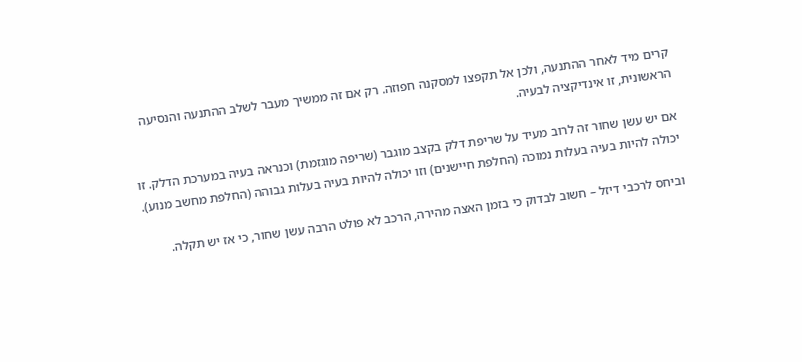קרים מיד לאחר ההתנעה, ולכן אל תקפצו למסקנה חפוזה. רק אם זה ממשיך מעבר לשלב ההתנעה והנסיעה הראשונית, זו אינדיקציה לבעיה.

אם יש עשן שחור זה לרוב מעיד על שריפת דלק בקצב מוגבר (שריפה מוגזמת) וכנראה בעיה במערכת הדלק. זו יכולה להיות בעיה בעלות נמוכה (החלפת חיישנים) וזו יכולה להיות בעיה בעלות גבוהה (החלפת מחשב מנוע).

וביחס לרכבי דיזל – חשוב לבדוק כי בזמן האצה מהירה, הרכב לא פולט הרבה עשן שחור, כי אז יש תקלה.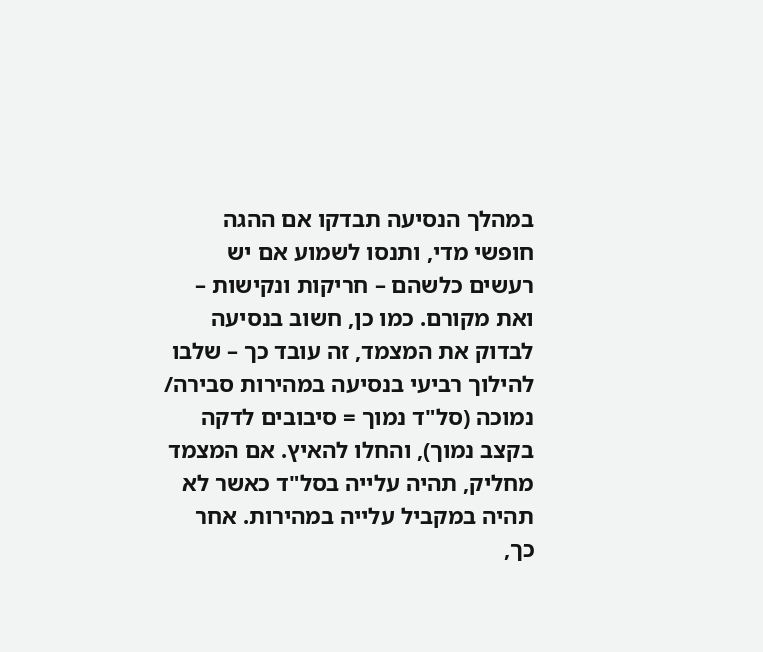במהלך הנסיעה תבדקו אם ההגה חופשי מדי, ותנסו לשמוע אם יש רעשים כלשהם – חריקות ונקישות – ואת מקורם. כמו כן, חשוב בנסיעה לבדוק את המצמד, זה עובד כך – שלבו להילוך רביעי בנסיעה במהירות סבירה/ נמוכה (סל"ד נמוך = סיבובים לדקה בקצב נמוך), והחלו להאיץ. אם המצמד מחליק, תהיה עלייה בסל"ד כאשר לא תהיה במקביל עלייה במהירות. אחר כך,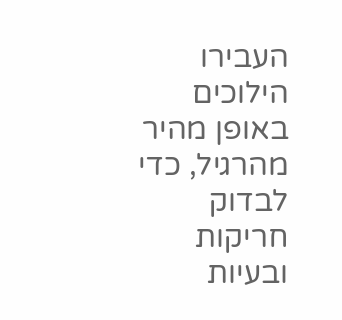העבירו הילוכים באופן מהיר מהרגיל, כדי לבדוק חריקות ובעיות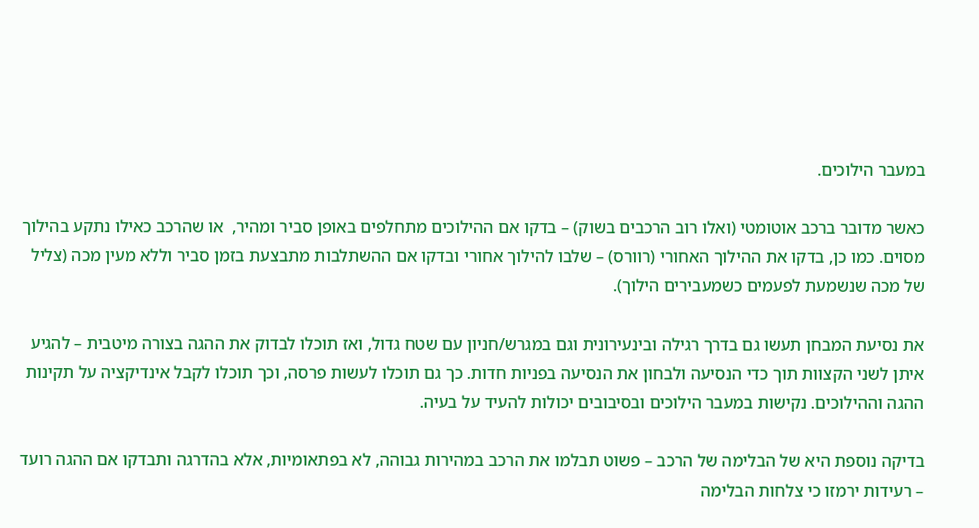במעבר הילוכים.

כאשר מדובר ברכב אוטומטי (ואלו רוב הרכבים בשוק) – בדקו אם ההילוכים מתחלפים באופן סביר ומהיר,  או שהרכב כאילו נתקע בהילוך מסוים. כמו כן, בדקו את ההילוך האחורי (רוורס) – שלבו להילוך אחורי ובדקו אם ההשתלבות מתבצעת בזמן סביר וללא מעין מכה (צליל של מכה שנשמעת לפעמים כשמעבירים הילוך).

את נסיעת המבחן תעשו גם בדרך רגילה ובינעירונית וגם במגרש/חניון עם שטח גדול, ואז תוכלו לבדוק את ההגה בצורה מיטבית – להגיע איתן לשני הקצוות תוך כדי הנסיעה ולבחון את הנסיעה בפניות חדות. כך גם תוכלו לעשות פרסה, וכך תוכלו לקבל אינדיקציה על תקינות ההגה וההילוכים. נקישות במעבר הילוכים ובסיבובים יכולות להעיד על בעיה.

בדיקה נוספת היא של הבלימה של הרכב – פשוט תבלמו את הרכב במהירות גבוהה, לא בפתאומיות, אלא בהדרגה ותבדקו אם ההגה רועד – רעידות ירמזו כי צלחות הבלימה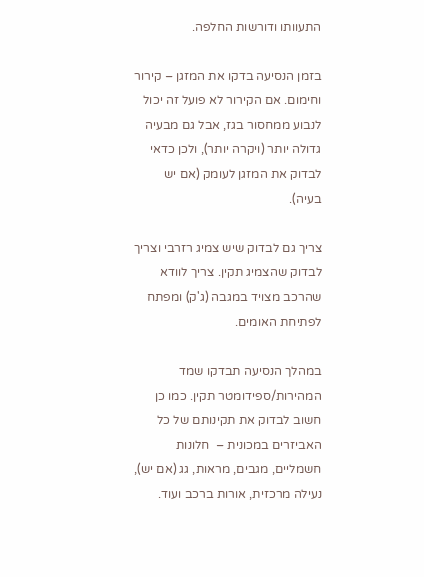התעוותו ודורשות החלפה.

בזמן הנסיעה בדקו את המזגן – קירור וחימום. אם הקירור לא פועל זה יכול לנבוע ממחסור בגז, אבל גם מבעיה גדולה יותר (ויקרה יותר), ולכן כדאי לבדוק את המזגן לעומק (אם יש בעיה).

צריך גם לבדוק שיש צמיג רזרבי וצריך לבדוק שהצמיג תקין. צריך לוודא שהרכב מצויד במגבה (ג'ק) ומפתח לפתיחת האומים.

במהלך הנסיעה תבדקו שמד המהירות/ספידומטר תקין. כמו כן חשוב לבדוק את תקינותם של כל  האביזרים במכונית –  חלונות חשמליים, מגבים, מראות, גג (אם יש), נעילה מרכזית, אורות ברכב ועוד.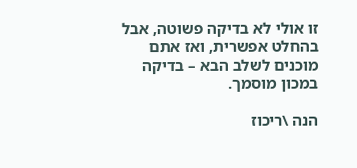זו אולי לא בדיקה פשוטה, אבל בהחלט אפשרית, ואז אתם מוכנים לשלב הבא – בדיקה במכון מוסמך.

הנה \ריכוז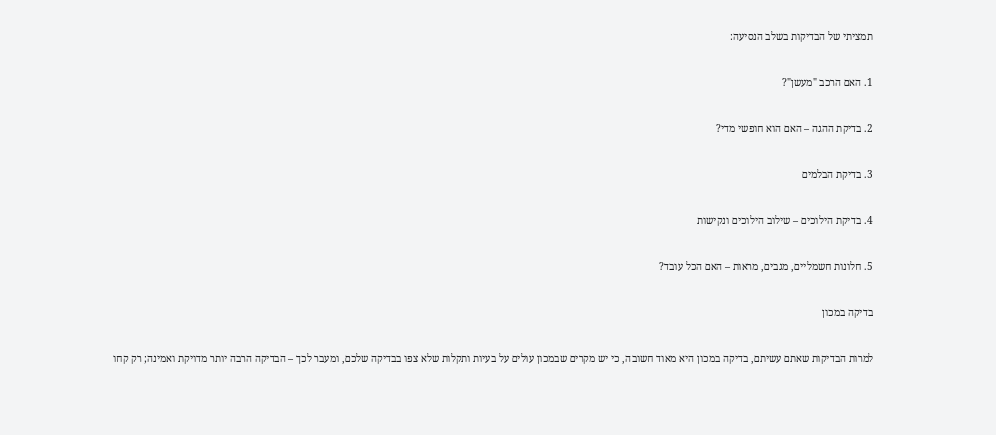תמציתי של הבדיקות בשלב הנסיעה:

1. האם הרכב "מעשן"?

2. בדיקת ההגה – האם הוא חופשי מדי?

3. בדיקת הבלמים

4. בדיקת הילוכים – שילוב הילוכים ונקישות

5. חלונות חשמליים, מגבים, מראות – האם הכל עובד?

בדיקה במכון

למרות הבדיקות שאתם עשיתם, בדיקה במכון היא מאוד חשובה, כי יש מקרים שבמכון עולים על בעיות ותקלות שלא צפו בבדיקה שלכם, ומעבר לכך – הבדיקה הרבה יותר מדויקת ואמינה; רק קחו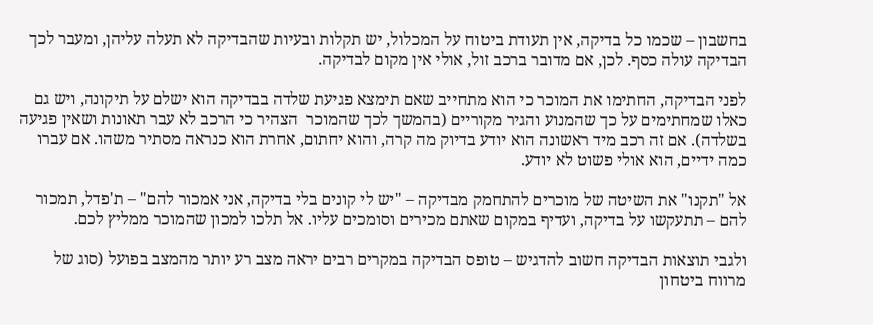בחשבון – שכמו כל בדיקה, אין תעודת ביטוח על המכלול, יש תקלות ובעיות שהבדיקה לא תעלה עליהן, ומעבר לכך הבדיקה עולה כסף. לכן, אם מדובר ברכב זול, אולי אין מקום לבדיקה.

לפני הבדיקה, החתימו את המוכר כי הוא מתחייב שאם תימצא פגיעת שלדה בבדיקה הוא ישלם על תיקונה, ויש גם כאלו שמחתימים על כך שהמנוע והגיר מקוריים (בהמשך לכך שהמוכר  הצהיר כי הרכב לא עבר תאונות ושאין פגיעה בשלדה). אם זה רכב מיד ראשונה הוא יודע בדיוק מה קרה, והוא יחתום, אחרת הוא כנראה מסתיר משהו. אם עברו כמה ידיים, הוא אולי פשוט לא יודע.

אל "תקנו" את השיטה של מוכרים להתחמק מבדיקה – "יש לי קונים בלי בדיקה, אני אמכור להם" – ת'פדל, תמכור להם – תתעקשו על בדיקה, ועדיף במקום שאתם מכירים וסומכים עליו. אל תלכו למכון שהמוכר ממליץ לכם.

ולגבי תוצאות הבדיקה חשוב להדגיש – טופס הבדיקה במקרים רבים יראה מצב רע יותר מהמצב בפועל (סוג של מרווח ביטחון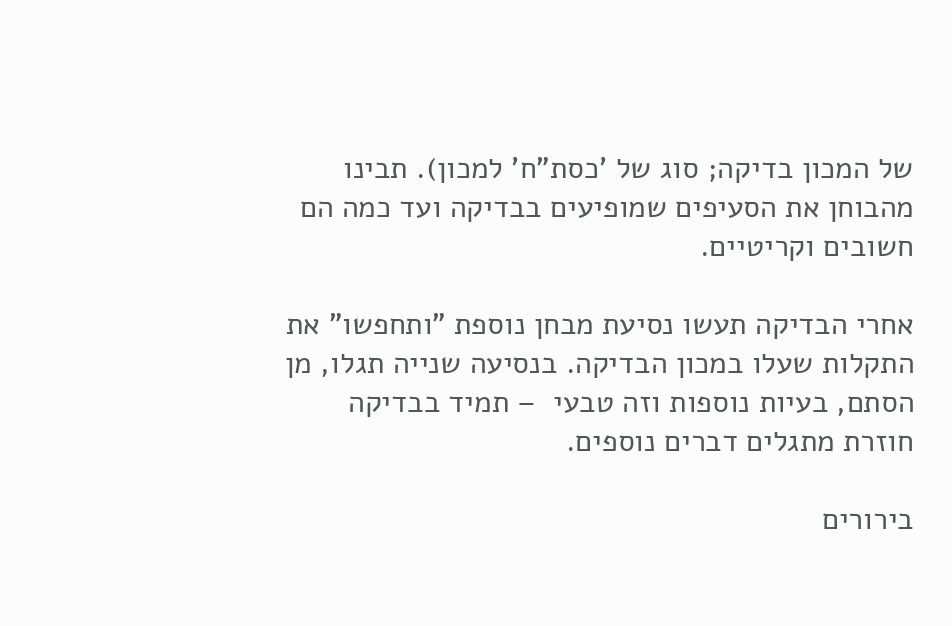של המכון בדיקה; סוג של 'כסת"ח' למכון). תבינו מהבוחן את הסעיפים שמופיעים בבדיקה ועד כמה הם חשובים וקריטיים.

אחרי הבדיקה תעשו נסיעת מבחן נוספת "ותחפשו" את התקלות שעלו במכון הבדיקה. בנסיעה שנייה תגלו, מן הסתם, בעיות נוספות וזה טבעי  – תמיד בבדיקה חוזרת מתגלים דברים נוספים.

בירורים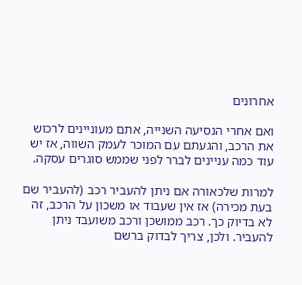אחרונים

ואם אחרי הנסיעה השנייה, אתם מעוניינים לרכוש את הרכב, והגעתם עם המוכר לעמק השווה, אז יש עוד כמה עניינים לברר לפני שממש סוגרים עסקה.

למרות שלכאורה אם ניתן להעביר רכב (להעביר שם בעת מכירה) אז אין שעבוד או משכון על הרכב, זה לא בדיוק כך. רכב ממושכן ורכב משועבד ניתן להעביר. ולכן, צריך לבדוק ברשם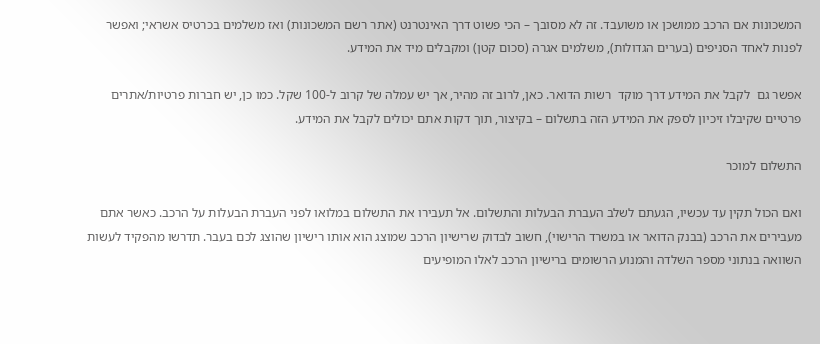המשכונות אם הרכב ממושכן או משועבד. זה לא מסובך – הכי פשוט דרך האינטרנט (אתר רשם המשכונות) ואז משלמים בכרטיס אשראי; ואפשר לפנות לאחד הסניפים (בערים הגדולות), משלמים אגרה (סכום קטן) ומקבלים מיד את המידע.

אפשר גם  לקבל את המידע דרך מוקד  רשות הדואר. כאן, לרוב זה מהיר, אך יש עמלה של קרוב ל-100 שקל. כמו כן, יש חברות פרטיות/אתרים פרטיים שקיבלו זיכיון לספק את המידע הזה בתשלום – בקיצור, תוך דקות אתם יכולים לקבל את המידע.

התשלום למוכר

ואם הכול תקין עד עכשיו, הגעתם לשלב העברת הבעלות והתשלום. אל תעבירו את התשלום במלואו לפני העברת הבעלות על הרכב. כאשר אתם מעבירים את הרכב (בבנק הדואר או במשרד הרישוי), חשוב לבדוק שרישיון הרכב שמוצג הוא אותו רישיון שהוצג לכם בעבר. תדרשו מהפקיד לעשות  השוואה בנתוני מספר השלדה והמנוע הרשומים ברישיון הרכב לאלו המופיעים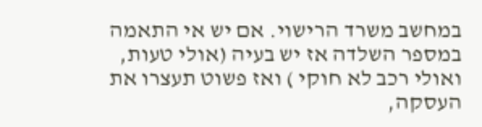במחשב משרד הרישוי. אם יש אי התאמה במספר השלדה אז יש בעיה (אולי טעות, ואולי רכב לא חוקי ) ואז פשוט תעצרו את העסקה,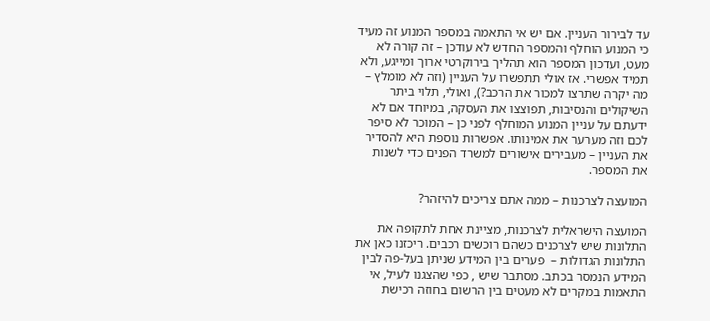עד לבירור העניין. אם יש אי התאמה במספר המנוע זה מעיד כי המנוע הוחלף והמספר החדש לא עודכן – זה קורה לא מעט, ועדכון המספר הוא תהליך בירוקרטי ארוך ומייגע, ולא תמיד אפשרי. אז אולי תתפשרו על העניין (וזה לא מומלץ – מה יקרה שתרצו למכור את הרכב?), ואולי, תלוי ביתר השיקולים והנסיבות, תפוצצו את העסקה, במיוחד אם לא ידעתם על עניין המנוע המוחלף לפני כן – המוכר לא סיפר לכם וזה מערער את אמינותו. אפשרות נוספת היא להסדיר את העניין – מעבירים אישורים למשרד הפנים כדי לשנות את המספר.

המועצה לצרכנות – ממה אתם צריכים להיזהר?

המועצה הישראלית לצרכנות, מציינת אחת לתקופה את התלונות שיש לצרכנים כשהם רוכשים רכבים. ריכזנו כאן את התלונות הגדולות –  פערים בין המידע שניתן בעל-פה לבין המידע הנמסר בכתב. מסתבר שיש , כפי שהצגנו לעיל, אי התאמות במקרים לא מעטים בין הרשום בחוזה רכישת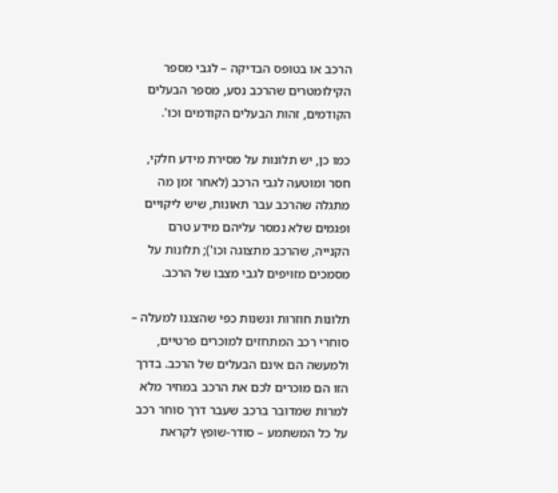הרכב או בטופס הבדיקה – לגבי מספר הקילומטרים שהרכב נסע, מספר הבעלים הקודמים, זהות הבעלים הקודמים וכו'.

כמו כן, יש תלונות על מסירת מידע חלקי, חסר ומוטעה לגבי הרכב (לאחר זמן מה מתגלה שהרכב עבר תאונות, שיש ליקויים ופגמים שלא נמסר עליהם מידע טרם הקנייה, שהרכב מתצוגה וכו'); תלונות על  מסמכים מזויפים לגבי מצבו של הרכב.

תלונות חוזרות ונשנות כפי שהצגנו למעלה – סוחרי רכב המתחזים למוכרים פרטיים, ולמעשה הם אינם הבעלים של הרכב. בדרך הזו הם מוכרים לכם את הרכב במחיר מלא למרות שמדובר ברכב שעבר דרך סוחר רכב על כל המשתמע – סודר-שופץ לקראת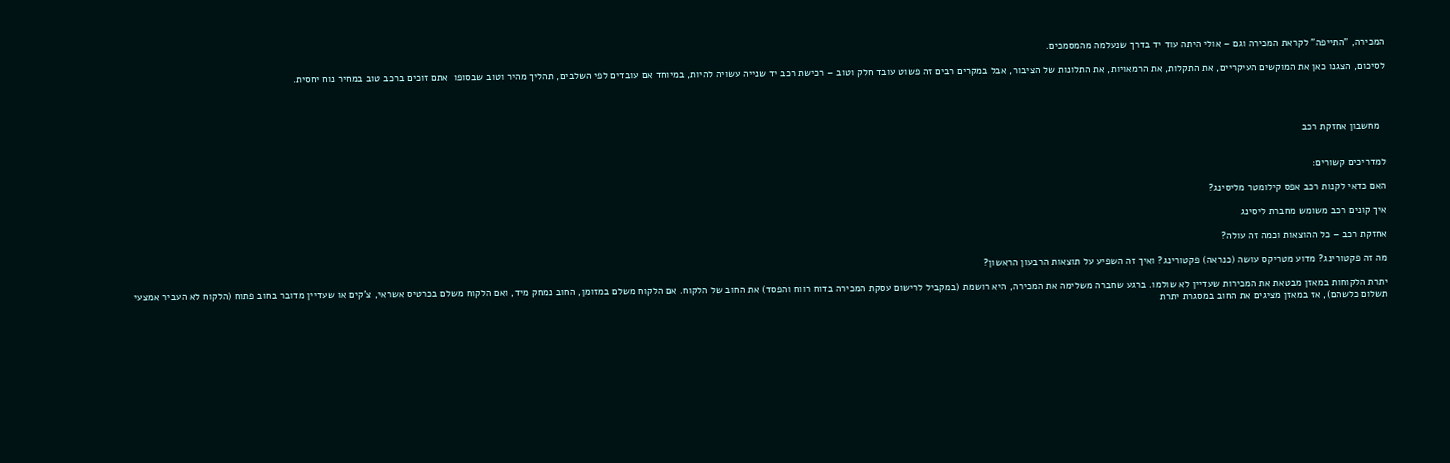המכירה, "התייפה" לקראת המכירה וגם – אולי היתה עוד יד בדרך שנעלמה מהמסמכים.

לסיכום, הצגנו כאן את המוקשים העיקריים, את התקלות, את הרמאויות, את התלונות של הציבור, אבל במקרים רבים זה פשוט עובד חלק וטוב – רכישת רכב יד שנייה עשויה להיות, במיוחד אם עובדים לפי השלבים, תהליך מהיר וטוב שבסופו  אתם זוכים ברכב טוב במחיר נוח יחסית.




  מחשבון אחזקת רכב


למדריכים קשורים:

האם כדאי לקנות רכב אפס קילומטר מליסינג?

איך קונים רכב משומש מחברת ליסינג

אחזקת רכב – כל ההוצאות וכמה זה עולה?

מה זה פקטורינג? מדוע מטריקס עושה (כנראה) פקטורינג? ואיך זה השפיע על תוצאות הרבעון הראשון?

יתרת הלקוחות במאזן מבטאת את המכירות שעדיין לא שולמו. ברגע שחברה משלימה את המכירה, היא רושמת (במקביל לרישום עסקת המכירה בדוח רווח והפסד) את החוב של הלקוח. אם הלקוח משלם במזומן, החוב נמחק מיד, ואם הלקוח משלם בכרטיס אשראי, צ'קים או שעדיין מדובר בחוב פתוח (הלקוח לא העביר אמצעי תשלום כלשהם), אז במאזן מציגים את החוב במסגרת יתרת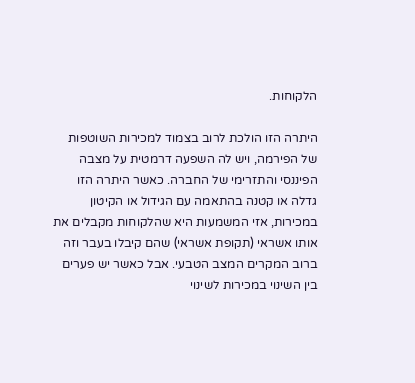הלקוחות.

היתרה הזו הולכת לרוב בצמוד למכירות השוטפות של הפירמה, ויש לה השפעה דרמטית על מצבה הפיננסי והתזרימי של החברה. כאשר היתרה הזו גדלה או קטנה בהתאמה עם הגידול או הקיטון במכירות, אזי המשמעות היא שהלקוחות מקבלים את אותו אשראי (תקופת אשראי) שהם קיבלו בעבר וזה ברוב המקרים המצב הטבעי. אבל כאשר יש פערים בין השינוי במכירות לשינוי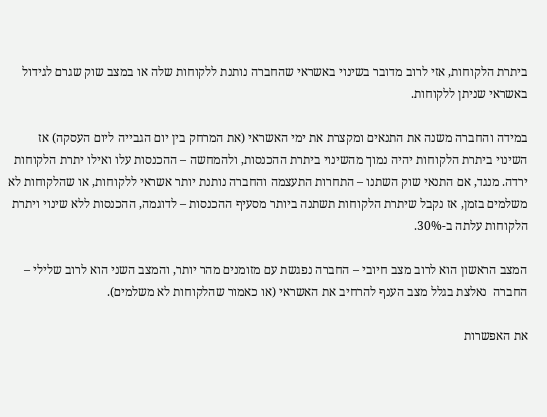ביתרת הלקוחות, אזי לרוב מדובר בשינוי באשראי שהחברה נותנת ללקוחות שלה או במצב שוק שגרם לגידול באשראי שניתן ללקוחות.

במידה והחברה משנה את התנאים ומקצרת את ימי האשראי (את המרחק בין יום הגבייה ליום העסקה) אז השינוי ביתרת הלקוחות יהיה נמוך מהשינוי ביתרת ההכנסות, ולהמחשה – ההכנסות עלו ואילו יתרת הלקוחות ירדה. מנגד, אם התנאי שוק השתנו – התחרות התעצמה והחברה נותנת יותר אשראי ללקוחות, או שהלקוחות לא משלמים בזמן, אז נקבל שיתרת הלקוחות תשתנה ביותר מסעיף ההכנסות – לדוגמה, ההכנסות ללא שינוי ויתרת הלקוחות עלתה ב-30%.

המצב הראשון הוא לרוב מצב חיובי – החברה נפגשת עם מזומנים מהר יותר, והמצב השני הוא לרוב שלילי – החברה  נאלצת בגלל מצב הענף להרחיב את האשראי (או כאמור שהלקוחות לא משלמים).

את האפשרות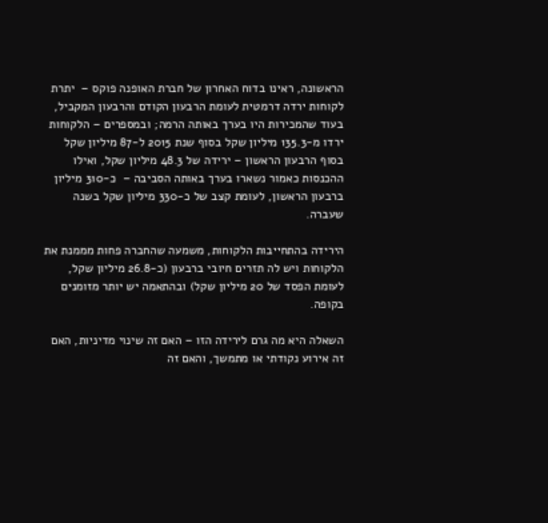הראשונה, ראינו בדוח האחרון של חברת האופנה פוקס –  יתרת לקוחות ירדה דרמטית לעומת הרבעון הקודם והרבעון המקביל, בעוד שהמכירות היו בערך באותה הרמה; ובמספרים – הלקוחות ירדו מ-135.3 מיליון שקל בסוף שנת 2015 ל-87 מיליון שקל בסוף הרבעון הראשון – ירידה של 48.3 מיליון שקל, ואילו ההכנסות כאמור נשארו בערך באותה הסביבה –  כ-310 מיליון ברבעון הראשון, לעומת קצב של כ-330 מיליון שקל בשנה שעברה.

הירידה בהתחייבות הלקוחות, משמעה שהחברה פחות מממנת את הלקוחות ויש לה תזרים חיובי ברבעון (כ-26.8 מיליון שקל, לעומת הפסד של 20 מיליון שקל) ובהתאמה יש יותר מזומנים בקופה.

השאלה היא מה גרם לירידה הזו – האם זה שינוי מדיניות, האם זה אירוע נקודתי או מתמשך, והאם זה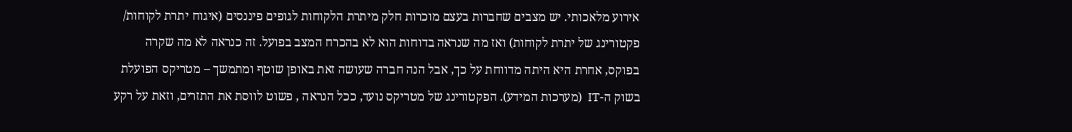אירוע מלאכותי. יש מצבים שחברות בעצם מוכרות חלק מיתרת הלקוחות לגופים פיננסים (איגוח יתרת לקוחות/ פקטורינג של יתרת לקוחות) ואז מה שנראה בדוחות הוא לא בהכרח המצב בפועל. זה כנראה לא מה שקרה בפוקס, אחרת היא היתה מדווחת על כך, אבל הנה חברה שעושה זאת באופן שוטף ומתמשך – מטריקס הפועלת בשוק ה-IT  (מערכות המידע). הפקטורינג של מטריקס נועד, ככל הנראה , פשוט לווסת את התזרים, וזאת על רקע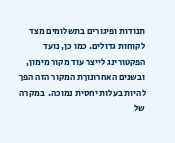תנודות ופיגורים בתשלומים מצד לקוחות גדולים. כמו כן, נועד הפקטורינג לייצר עוד מקור מימון, ובשנים האחרונוךת המקור הזה הפך להיות בעלות יחסית נמוכה.  במקרה של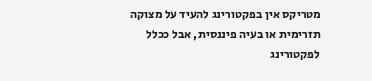מטריקס אין בפקטורינג להעיד על מצוקה תזרימית או בעיה פיננסית, אבל ככלל לפקטורינג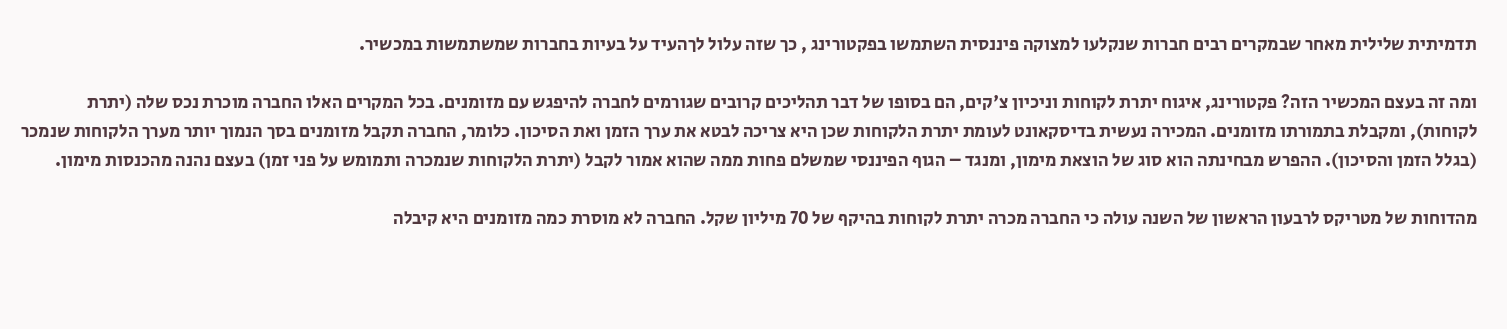תדמיתית שלילית מאחר שבמקרים רבים חברות שנקלעו למצוקה פיננסית השתמשו בפקטורינג , כך שזה עלול לךהעיד על בעיות בחברות שמשתמשות במכשיר.

ומה זה בעצם המכשיר הזה? פקטורינג, איגוח יתרת לקוחות וניכיון צ'קים, הם בסופו של דבר תהליכים קרובים שגורמים לחברה להיפגש עם מזומנים. בכל המקרים האלו החברה מוכרת נכס שלה (יתרת לקוחות), ומקבלת בתמורתו מזומנים. המכירה נעשית בדיסקאונט לעומת יתרת הלקוחות שכן היא צריכה לבטא את ערך הזמן ואת הסיכון. כלומר, החברה תקבל מזומנים בסך הנמוך יותר מערך הלקוחות שנמכר (בגלל הזמן והסיכון). ההפרש מבחינתה הוא סוג של הוצאת מימון, ומנגד – הגוף הפיננסי שמשלם פחות ממה שהוא אמור לקבל (יתרת הלקוחות שנמכרה ותמומש על פני זמן) בעצם נהנה מהכנסות מימון.

מהדוחות של מטריקס לרבעון הראשון של השנה עולה כי החברה מכרה יתרת לקוחות בהיקף של 70 מיליון שקל. החברה לא מוסרת כמה מזומנים היא קיבלה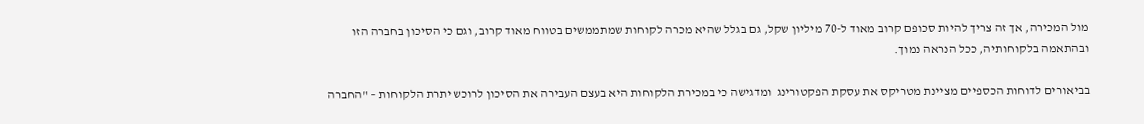מול המכירה, אך זה צריך להיות סכופם קרוב מאוד ל-70 מיליון שקל, גם בגלל שהיא מכרה לקוחות שמתממשים בטווח מאוד קרוב, וגם כי הסיכון בחברה הזו ובהתאמה בלקוחותיה, ככל הנראה נמוך.

בביאורים לדוחות הכספיים מציינת מטריקס את עסקת הפקטורינג  ומדגישה כי במכירת הלקוחות היא בעצם העבירה את הסיכון לרוכש יתרת הלקוחות – "החברה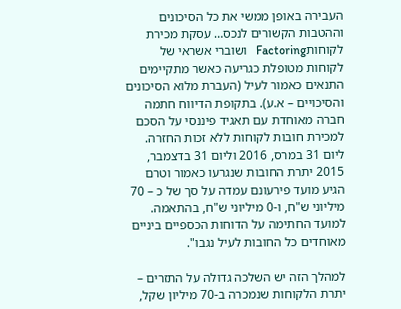העבירה באופן ממשי את כל הסיכונים וההטבות הקשורים לנכס… עסקת מכירת לקוחותFactoring   ושוברי אשראי של לקוחות מטופלת כגריעה כאשר מתקיימים התנאים כאמור לעיל (העברת מלוא הסיכונים והסיכויים – א.ע). בתקופת הדיווח חתמה חברה מאוחדת עם תאגיד פיננסי על הסכם למכירת חובות לקוחות ללא זכות החזרה. ליום 31 במרס, 2016 וליום 31 בדצמבר, 2015 יתרת החובות שנגרעו כאמור וטרם הגיע מועד פירעונם עמדה על סך של כ – 70 מיליוני ש"ח, ו-0 מיליוני ש"ח, בהתאמה. למועד החתימה על הדוחות הכספיים ביניים מאוחדים כל החובות לעיל נגבו".

למהלך הזה יש השלכה גדולה על התזרים – יתרת הלקוחות שנמכרה ב-70 מיליון שקל,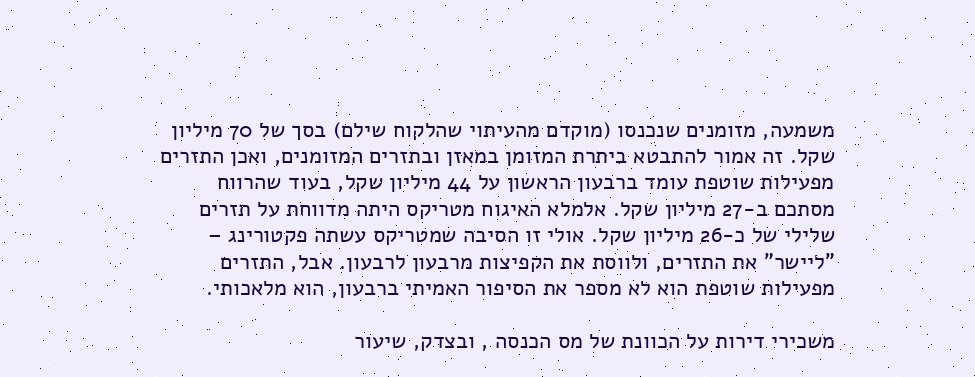משמעה, מזומנים שנכנסו (מוקדם מהעיתוי שהלקוח שילם) בסך של 70 מיליון שקל. זה אמור להתבטא ביתרת המזומן במאזן ובתזרים המזומנים, ואכן התזרים מפעילות שוטפת עומד ברבעון הראשון על 44 מיליון שקל, בעוד שהרווח מסתכם ב-27 מיליון שקל. אלמלא האיגוח מטריקס היתה מדווחת על תזרים שלילי של כ-26 מיליון שקל. אולי זו הסיבה שמטריקס עשתה פקטורינג – "ליישר" את התזרים, ולווסת את הקפיצות מרבעון לרבעון. אבל, התזרים מפעילות שוטפת הוא לא מספר את הסיפור האמיתי ברבעון, הוא מלאכותי.

משכירי דירות על הכוונת של מס הכנסה , ובצדק, שיעור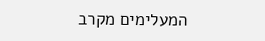המעלימים מקרב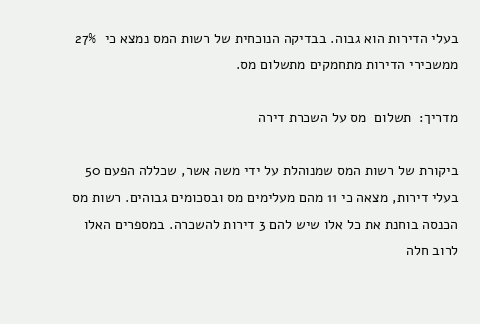בעלי הדירות הוא גבוה. בבדיקה הנוכחית של רשות המס נמצא כי  27% ממשכירי הדירות מתחמקים מתשלום מס.

מדריך:  תשלום  מס על השכרת דירה

ביקורת של רשות המס שמנוהלת על ידי משה אשר, שכללה הפעם 50 בעלי דירות, מצאה כי 11 מהם מעלימים מס ובסכומים גבוהים. רשות מס הכנסה בוחנת את כל אלו שיש להם 3 דירות להשכרה. במספרים האלו לרוב חלה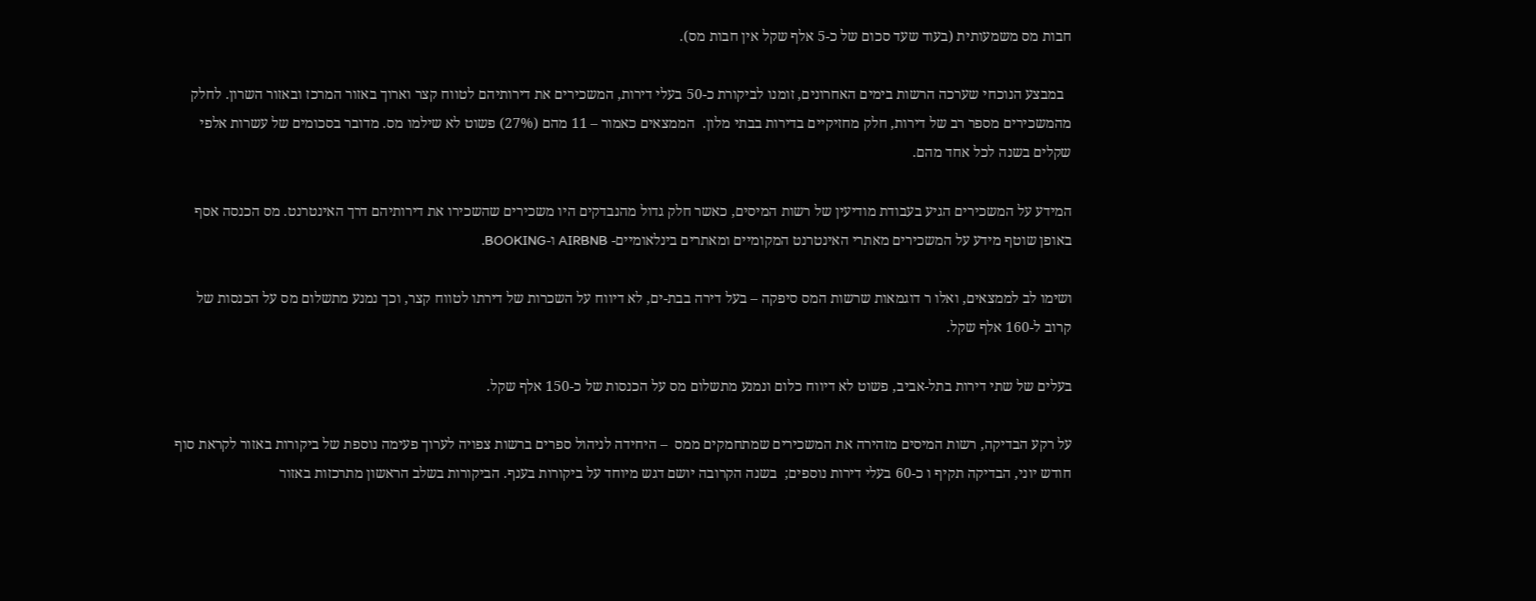חבות מס משמעותית (בעוד שעד סכום של כ-5 אלף שקל אין חבות מס).

  במבצע הנוכחי שערכה הרשות בימים האחרונים, זומנו לביקורת כ-50 בעלי דירות, המשכירים את דירותיהם לטווח קצר וארוך באזור המרכז ובאזור השרון. לחלק מהמשכירים מספר רב של דירות, חלק מחזיקיים בדירות בבתי מלון.  הממצאים כאמור – 11 מהם (27%) פשוט לא שילמו מס. מדובר בסכומים של עשרות אלפי שקלים בשנה לכל אחד מהם.

המידע על המשכירים הגיע בעבודת מודיעין של רשות המיסים, כאשר חלק גדול מהנבדקים היו משכירים שהשכירו את דירותיהם דרך האינטרנט. מס הכנסה אסף באופן שוטף מידע על המשכירים מאתרי האינטרנט המקומיים ומאתרים בינלאומיים- AIRBNB ו-BOOKING.

ושימו לב לממצאים, ואלו ר דוגמאות שרשות המס סיפקה – בעל דירה בבת-ים, לא דיווח על השכרות של דירתו לטווח קצר, וכך נמנע מתשלום מס על הכנסות של קרוב ל-160 אלף שקל.

בעלים של שתי דירות בתל-אביב, פשוט לא דיווח כלום ונמנע מתשלום מס על הכנסות של כ-150 אלף שקל.

על רקע הבדיקה, רשות המיסים מזהירה את המשכירים שמתחמקים ממס  – היחידה לניהול ספרים ברשות צפויה לערוך פעימה נוספת של ביקורות באזור לקראת סוף חודש יוני, הבדיקה תקיף ו כ-60 בעלי דירות נוספים;  בשנה הקרובה יושם דגש מיוחד על ביקורות בענף. הביקורות בשלב הראשון מתרכזות באזור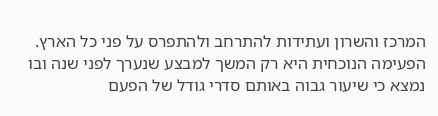המרכז והשרון ועתידות להתרחב ולהתפרס על פני כל הארץ. הפעימה הנוכחית היא רק המשך למבצע שנערך לפני שנה ובו נמצא כי שיעור גבוה באותם סדרי גודל של הפעם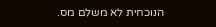הנוכחית לא משלם מס.